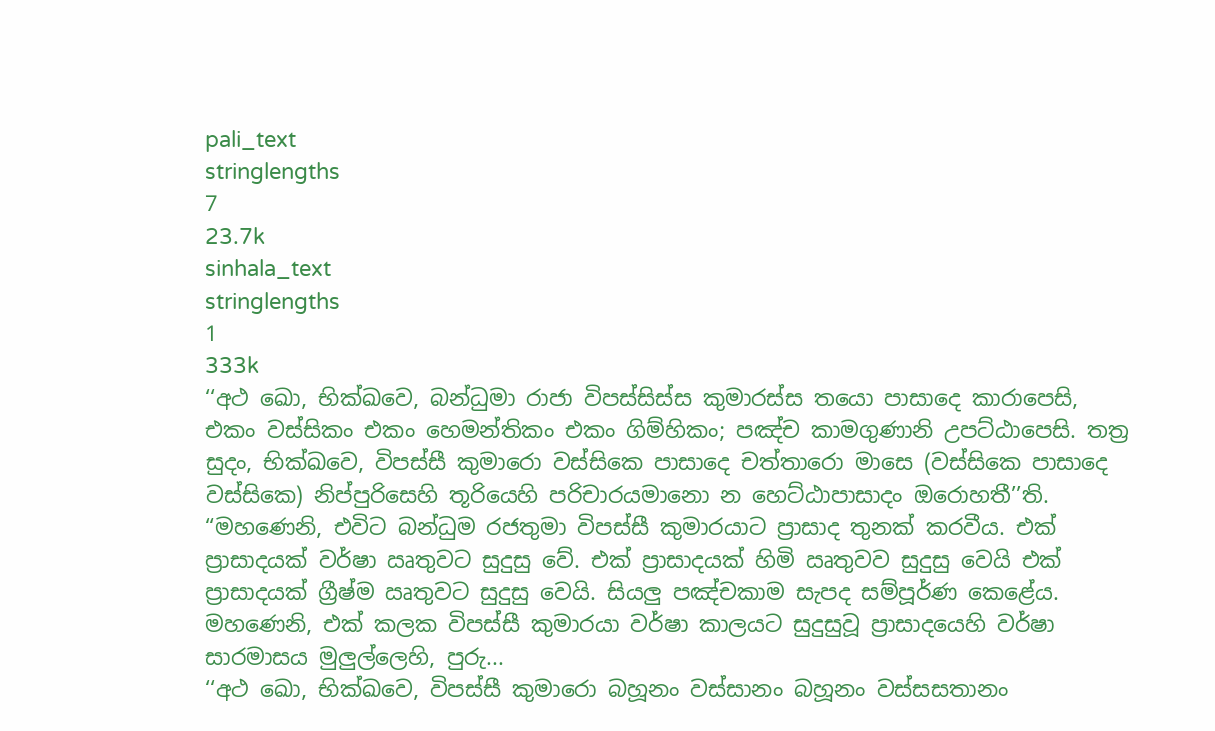pali_text
stringlengths
7
23.7k
sinhala_text
stringlengths
1
333k
‘‘අථ ඛො, භික්ඛවෙ, බන්ධුමා රාජා විපස්සිස්ස කුමාරස්ස තයො පාසාදෙ කාරාපෙසි, එකං වස්සිකං එකං හෙමන්තිකං එකං ගිම්හිකං; පඤ්ච කාමගුණානි උපට්ඨාපෙසි. තත්‍ර සුදං, භික්ඛවෙ, විපස්සී කුමාරො වස්සිකෙ පාසාදෙ චත්තාරො මාසෙ (වස්සිකෙ පාසාදෙ වස්සිකෙ) නිප්පුරිසෙහි තූරියෙහි පරිචාරයමානො න හෙට්ඨාපාසාදං ඔරොහතී’’ති.
“මහණෙනි, එවිට බන්ධුම රජතුමා විපස්සී කුමාරයාට ප්‍රාසාද තුනක් කරවීය. එක් ප්‍රාසාදයක් වර්ෂා ඍතුවට සුදුසු වේ. එක් ප්‍රාසාදයක් හිමි ඍතුවව සුදුසු වෙයි එක් ප්‍රාසාදයක් ග්‍රීෂ්ම ඍතුවට සුදුසු වෙයි. සියලු පඤ්චකාම සැපද සම්පූර්ණ කෙළේය. මහණෙනි, එක් කලක විපස්සී කුමාරයා වර්ෂා කාලයට සුදුසුවූ ප්‍රාසාදයෙහි වර්ෂා සාරමාසය මුලුල්ලෙහි, පුරු...
‘‘අථ ඛො, භික්ඛවෙ, විපස්සී කුමාරො බහූනං වස්සානං බහූනං වස්සසතානං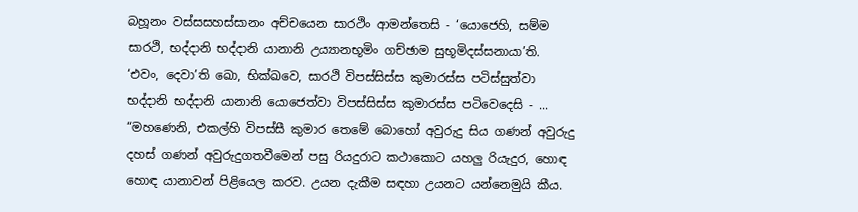බහූනං වස්සසහස්සානං අච්චයෙන සාරථිං ආමන්තෙසි - ‘යොජෙහි, සම්ම සාරථි, භද්දානි භද්දානි යානානි උය්‍යානභූමිං ගච්ඡාම සුභූමිදස්සනායා’ති. ‘එවං, දෙවා’ති ඛො, භික්ඛවෙ, සාරථි විපස්සිස්ස කුමාරස්ස පටිස්සුත්වා භද්දානි භද්දානි යානානි යොජෙත්වා විපස්සිස්ස කුමාරස්ස පටිවෙදෙසි - ...
“මහණෙනි, එකල්හි විපස්සී කුමාර තෙමේ බොහෝ අවුරුදු සිය ගණන් අවුරුදු දහස් ගණන් අවුරුදුගතවීමෙන් පසු රියදුරාට කථාකොට යහලු රියැදුර, හොඳ හොඳ යානාවන් පිළියෙල කරව. උයන දැකීම සඳහා උයනට යන්නෙමුයි කීය.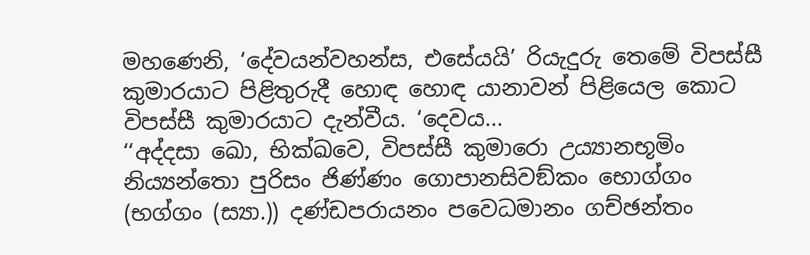මහණෙනි, ‘දේවයන්වහන්ස, එසේයයි’ රියැදුරු තෙමේ විපස්සී කුමාරයාට පිළිතුරුදී හොඳ හොඳ යානාවන් පිළියෙල කොට විපස්සී කුමාරයාට දැන්වීය. ‘දෙවය...
‘‘අද්දසා ඛො, භික්ඛවෙ, විපස්සී කුමාරො උය්‍යානභූමිං නිය්‍යන්තො පුරිසං ජිණ්ණං ගොපානසිවඞ්කං භොග්ගං (භග්ගං (ස්‍යා.)) දණ්ඩපරායනං පවෙධමානං ගච්ඡන්තං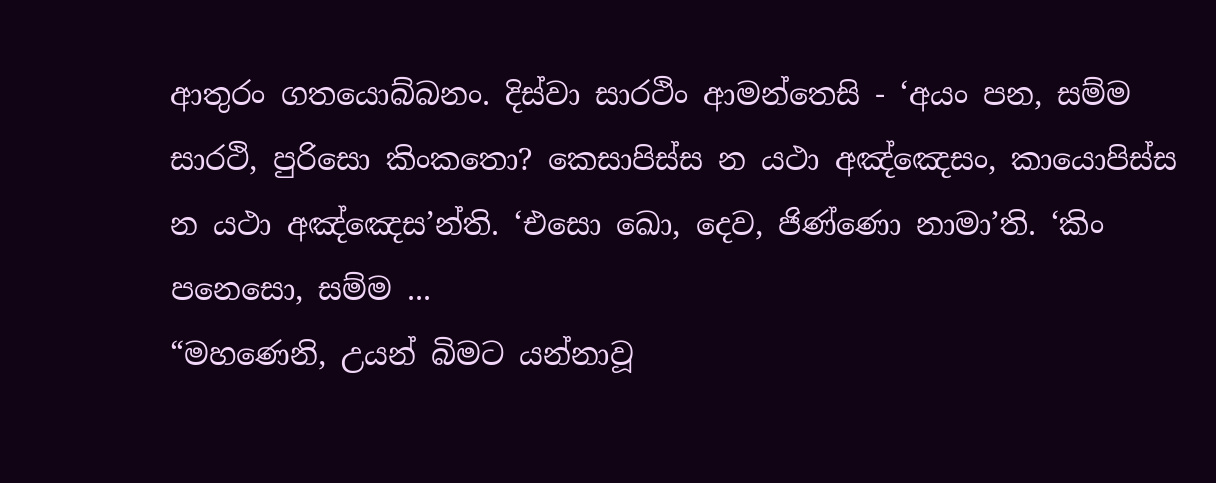ආතුරං ගතයොබ්බනං. දිස්වා සාරථිං ආමන්තෙසි - ‘අයං පන, සම්ම සාරථි, පුරිසො කිංකතො? කෙසාපිස්ස න යථා අඤ්ඤෙසං, කායොපිස්ස න යථා අඤ්ඤෙස’න්ති. ‘එසො ඛො, දෙව, ජිණ්ණො නාමා’ති. ‘කිං පනෙසො, සම්ම ...
“මහණෙනි, උයන් බිමට යන්නාවූ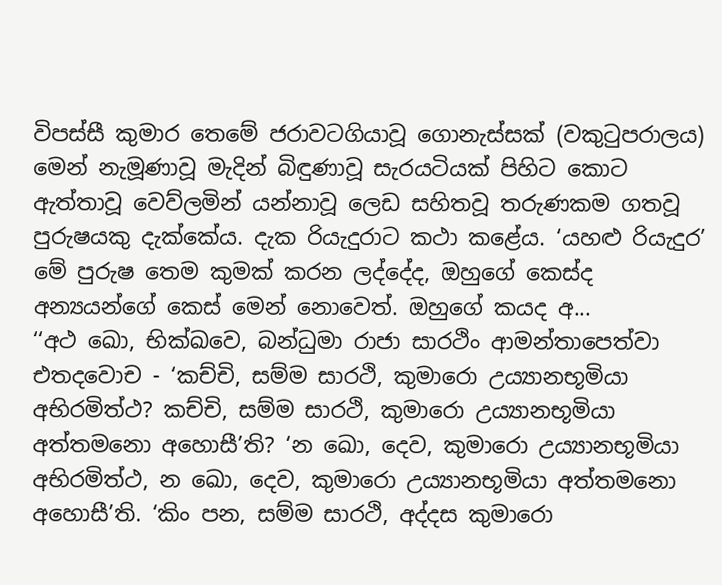විපස්සී කුමාර තෙමේ ජරාවටගියාවූ ගොනැස්සක් (වකුටුපරාලය) මෙන් නැමූණාවූ මැදින් බිඳුණාවූ සැරයටියක් පිහිට කොට ඇත්තාවූ වෙව්ලමින් යන්නාවූ ලෙඩ සහිතවූ තරුණකම ගතවූ පුරුෂයකු දැක්කේය. දැක රියැදුරාට කථා කළේය. ‘යහළු රියැදුර’ මේ පුරුෂ තෙම කුමක් කරන ලද්දේද, ඔහුගේ කෙස්ද අන්‍යයන්ගේ කෙස් මෙන් නොවෙත්. ඔහුගේ කයද අ...
‘‘අථ ඛො, භික්ඛවෙ, බන්ධුමා රාජා සාරථිං ආමන්තාපෙත්වා එතදවොච - ‘කච්චි, සම්ම සාරථි, කුමාරො උය්‍යානභූමියා අභිරමිත්ථ? කච්චි, සම්ම සාරථි, කුමාරො උය්‍යානභූමියා අත්තමනො අහොසී’ති? ‘න ඛො, දෙව, කුමාරො උය්‍යානභූමියා අභිරමිත්ථ, න ඛො, දෙව, කුමාරො උය්‍යානභූමියා අත්තමනො අහොසී’ති. ‘කිං පන, සම්ම සාරථි, අද්දස කුමාරො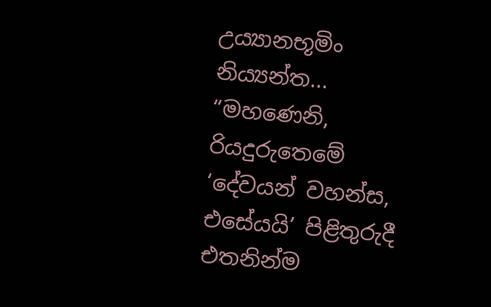උය්‍යානභූමිං නිය්‍යන්ත...
“මහණෙනි, රියදුරුතෙමේ ‘දේවයන් වහන්ස, එසේයයි’ පිළිතුරුදී එතනින්ම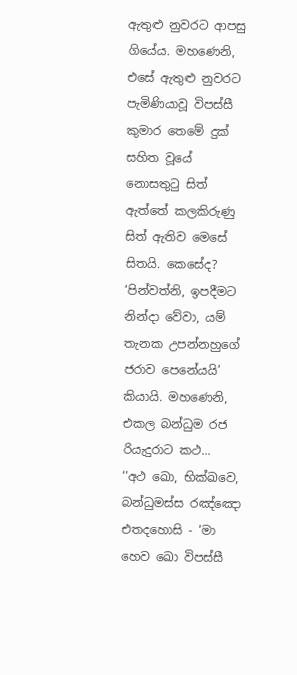ඇතුළු නුවරට ආපසු ගියේය. මහණෙනි, එසේ ඇතුළු නුවරට පැමිණියාවූ විපස්සී කුමාර තෙමේ දුක් සහිත වූයේ නොසතුටු සිත් ඇත්තේ කලකිරුණු සිත් ඇතිව මෙසේ සිතයි. කෙසේද? ‘පින්වත්නි, ඉපදීමට නින්දා වේවා, යම් තැනක උපන්නහුගේ ජරාව පෙනේයයි’ කියායි. මහණෙනි, එකල බන්ධුම රජ රියැදුරාට කථ...
‘‘අථ ඛො, භික්ඛවෙ, බන්ධුමස්ස රඤ්ඤො එතදහොසි - ‘මා හෙව ඛො විපස්සී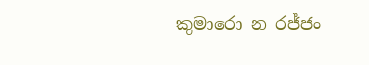කුමාරො න රජ්ජං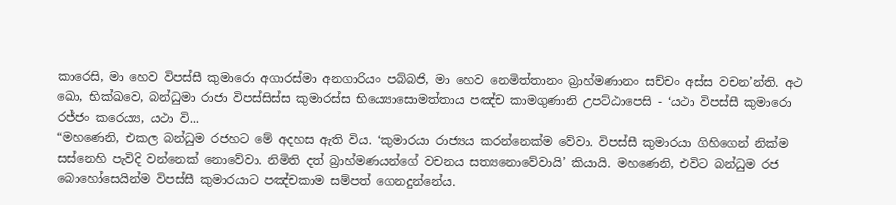කාරෙසි, මා හෙව විපස්සී කුමාරො අගාරස්මා අනගාරියං පබ්බජි, මා හෙව නෙමිත්තානං බ්‍රාහ්මණානං සච්චං අස්ස වචන’න්ති. අථ ඛො, භික්ඛවෙ, බන්ධුමා රාජා විපස්සිස්ස කුමාරස්ස භිය්‍යොසොමත්තාය පඤ්ච කාමගුණානි උපට්ඨාපෙසි - ‘යථා විපස්සී කුමාරො රජ්ජං කරෙය්‍ය, යථා වි...
“මහණෙනි, එකල බන්ධුම රජහට මේ අදහස ඇති විය. ‘කුමාරයා රාජ්‍යය කරන්නෙක්ම වේවා. විපස්සී කුමාරයා ගිහිගෙන් නික්ම සස්නෙහි පැවිදි වන්නෙක් නොවේවා. නිමිති දත් බ්‍රාහ්මණයන්ගේ වචනය සත්‍යනොවේවායි’ කියායි. මහණෙනි, එවිට බන්ධුම රජ බොහෝසෙයින්ම විපස්සී කුමාරයාට පඤ්චකාම සම්පත් ගෙනදුන්නේය.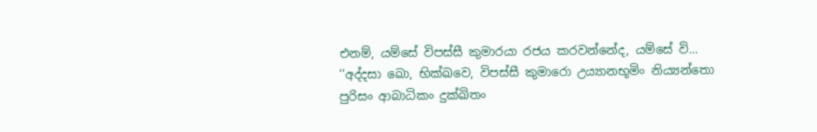එනම්, යම්සේ විපස්සී කුමාරයා රජය කරවන්නේද, යම්සේ වි...
‘‘අද්දසා ඛො, භික්ඛවෙ, විපස්සී කුමාරො උය්‍යානභූමිං නිය්‍යන්තො පුරිසං ආබාධිකං දුක්ඛිතං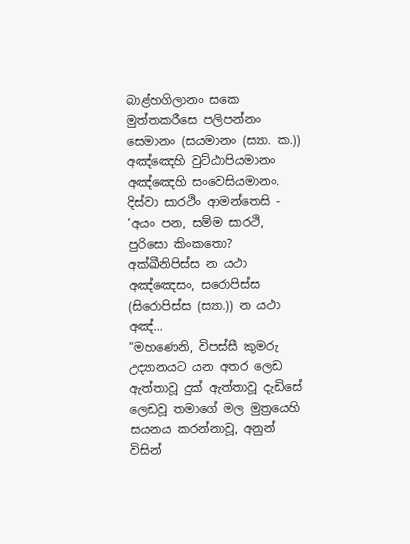බාළ්හගිලානං සකෙ මුත්තකරීසෙ පලිපන්නං සෙමානං (සයමානං (ස්‍යා. ක.)) අඤ්ඤෙහි වුට්ඨාපියමානං අඤ්ඤෙහි සංවෙසියමානං. දිස්වා සාරථිං ආමන්තෙසි - ‘අයං පන, සම්ම සාරථි, පුරිසො කිංකතො? අක්ඛීනිපිස්ස න යථා අඤ්ඤෙසං, සරොපිස්ස (සිරොපිස්ස (ස්‍යා.)) න යථා අඤ්...
“මහණෙනි, විපස්සී කුමරු උද්‍යානයට යන අතර ලෙඩ ඇත්තාවූ දුක් ඇත්තාවූ දැඩිසේ ලෙඩවූ තමාගේ මල මුත්‍රයෙහි සයනය කරන්නාවූ, අනුන් විසින්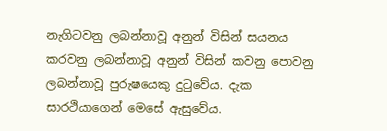නැගිටවනු ලබන්නාවූ අනුන් විසින් සයනය කරවනු ලබන්නාවූ අනුන් විසින් කවනු පොවනු ලබන්නාවූ පුරුෂයෙකු දුටුවේය. දැක සාරථියාගෙන් මෙසේ ඇසුවේය.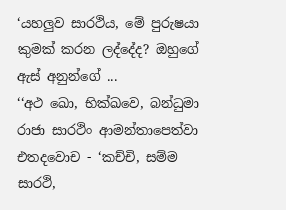‘යහලුව සාරථිය, මේ පුරුෂයා කුමක් කරන ලද්දේද? ඔහුගේ ඇස් අනුන්ගේ ...
‘‘අථ ඛො, භික්ඛවෙ, බන්ධුමා රාජා සාරථිං ආමන්තාපෙත්වා එතදවොච - ‘කච්චි, සම්ම සාරථි,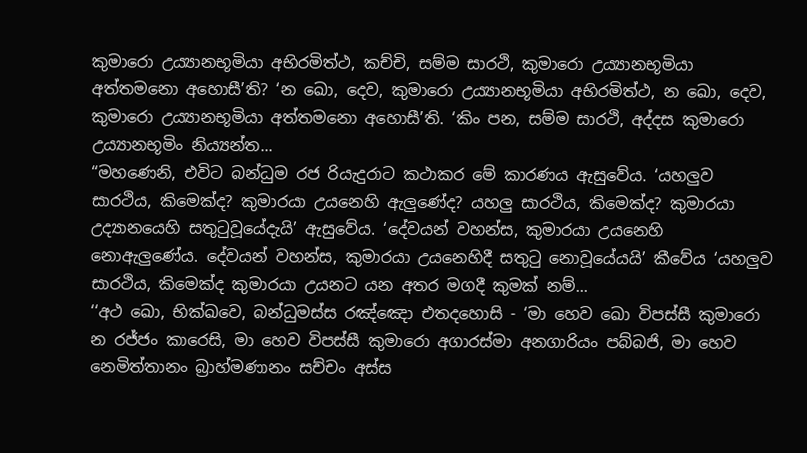කුමාරො උය්‍යානභූමියා අභිරමිත්ථ, කච්චි, සම්ම සාරථි, කුමාරො උය්‍යානභූමියා අත්තමනො අහොසී’ති? ‘න ඛො, දෙව, කුමාරො උය්‍යානභූමියා අභිරමිත්ථ, න ඛො, දෙව, කුමාරො උය්‍යානභූමියා අත්තමනො අහොසී’ති. ‘කිං පන, සම්ම සාරථි, අද්දස කුමාරො උය්‍යානභූමිං නිය්‍යන්ත...
“මහණෙනි, එවිට බන්ධුම රජ රියැදුරාට කථාකර මේ කාරණය ඇසුවේය. ‘යහලුව සාරථිය, කිමෙක්ද? කුමාරයා උයනෙහි ඇලුණේද? යහලු සාරථිය, කිමෙක්ද? කුමාරයා උද්‍යානයෙහි සතුටුවූයේදැයි’ ඇසුවේය. ‘දේවයන් වහන්ස, කුමාරයා උයනෙහි නොඇලුණේය. දේවයන් වහන්ස, කුමාරයා උයනෙහිදී සතුටු නොවූයේයයි’ කීවේය ‘යහලුව සාරථිය, කිමෙක්ද කුමාරයා උයනට යන අතර මගදී කුමක් නම්...
‘‘අථ ඛො, භික්ඛවෙ, බන්ධුමස්ස රඤ්ඤො එතදහොසි - ‘මා හෙව ඛො විපස්සී කුමාරො න රජ්ජං කාරෙසි, මා හෙව විපස්සී කුමාරො අගාරස්මා අනගාරියං පබ්බජි, මා හෙව නෙමිත්තානං බ්‍රාහ්මණානං සච්චං අස්ස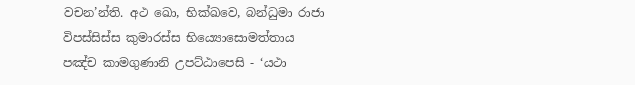වචන’න්ති. අථ ඛො, භික්ඛවෙ, බන්ධුමා රාජා විපස්සිස්ස කුමාරස්ස භිය්‍යොසොමත්තාය පඤ්ච කාමගුණානි උපට්ඨාපෙසි - ‘යථා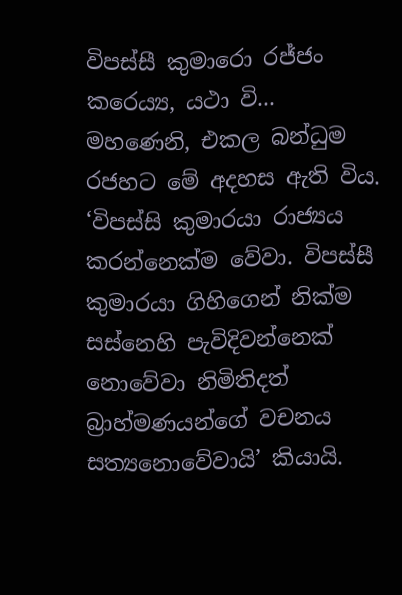විපස්සී කුමාරො රජ්ජං කරෙය්‍ය, යථා වි...
මහණෙනි, එකල බන්ධුම රජහට මේ අදහස ඇති විය. ‘විපස්සි කුමාරයා රාජ්‍යය කරන්නෙක්ම වේවා. විපස්සී කුමාරයා ගිහිගෙන් නික්ම සස්නෙහි පැවිදිවන්නෙක් නොවේවා නිමිතිදත් බ්‍රාහ්මණයන්ගේ වචනය සත්‍යනොවේවායි’ කියායි.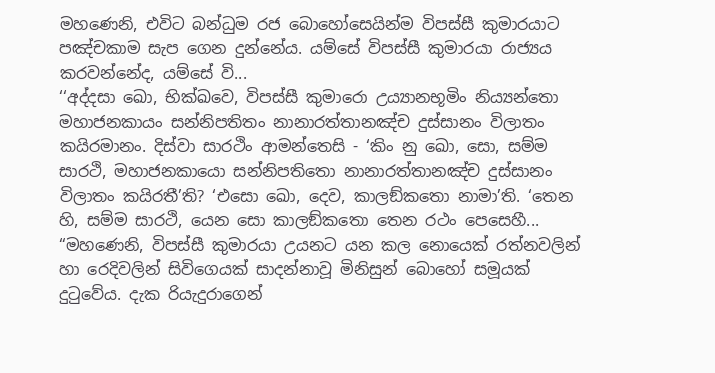මහණෙනි, එවිට බන්ධුම රජ බොහෝසෙයින්ම විපස්සී කුමාරයාට පඤ්චකාම සැප ගෙන දුන්නේය. යම්සේ විපස්සී කුමාරයා රාජ්‍යය කරවන්නේද, යම්සේ වි...
‘‘අද්දසා ඛො, භික්ඛවෙ, විපස්සී කුමාරො උය්‍යානභූමිං නිය්‍යන්තො මහාජනකායං සන්නිපතිතං නානාරත්තානඤ්ච දුස්සානං විලාතං කයිරමානං. දිස්වා සාරථිං ආමන්තෙසි - ‘කිං නු ඛො, සො, සම්ම සාරථි, මහාජනකායො සන්නිපතිතො නානාරත්තානඤ්ච දුස්සානං විලාතං කයිරතී’ති? ‘එසො ඛො, දෙව, කාලඞ්කතො නාමා’ති. ‘තෙන හි, සම්ම සාරථි, යෙන සො කාලඞ්කතො තෙන රථං පෙසෙහී...
“මහණෙනි, විපස්සී කුමාරයා උයනට යන කල නොයෙක් රත්නවලින් හා රෙදිවලින් සිවිගෙයක් සාදන්නාවූ මිනිසුන් බොහෝ සමූයක් දුටුවේය. දැක රියැදුරාගෙන්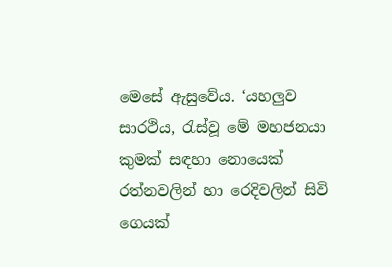මෙසේ ඇසුවේය. ‘යහලුව සාරථිය, රැස්වූ මේ මහජනයා කුමක් සඳහා නොයෙක් රත්නවලින් හා රෙදිවලින් සිවි ගෙයක්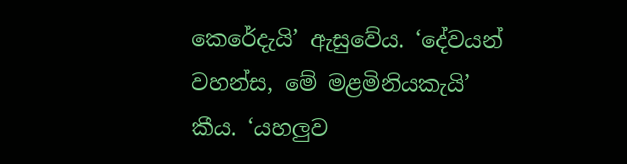කෙරේදැයි’ ඇසුවේය. ‘දේවයන් වහන්ස, මේ මළමිනියකැයි’ කීය. ‘යහලුව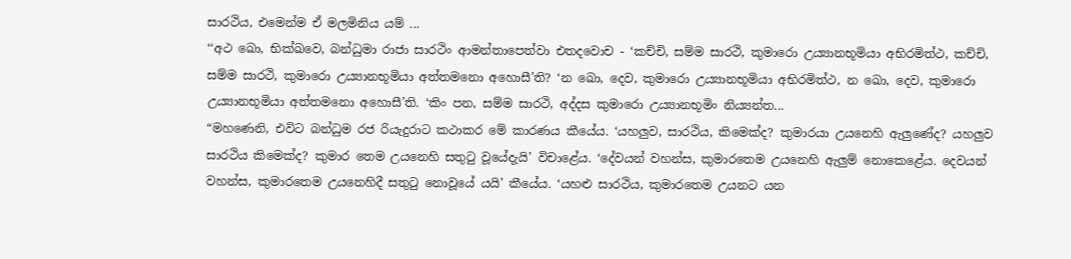සාරථිය, එමෙන්ම ඒ මලමිනිය යම් ...
‘‘අථ ඛො, භික්ඛවෙ, බන්ධුමා රාජා සාරථිං ආමන්තාපෙත්වා එතදවොච - ‘කච්චි, සම්ම සාරථි, කුමාරො උය්‍යානභූමියා අභිරමිත්ථ, කච්චි, සම්ම සාරථි, කුමාරො උය්‍යානභූමියා අත්තමනො අහොසී’ති? ‘න ඛො, දෙව, කුමාරො උය්‍යානභූමියා අභිරමිත්ථ, න ඛො, දෙව, කුමාරො උය්‍යානභූමියා අත්තමනො අහොසී’ති. ‘කිං පන, සම්ම සාරථි, අද්දස කුමාරො උය්‍යානභූමිං නිය්‍යන්ත...
“මහණෙනි, එවිට බන්ධුම රජ රියැදුරාට කථාකර මේ කාරණය කීයේය. ‘යහලුව, සාරථිය, කිමෙක්ද? කුමාරයා උයනෙහි ඇලුණේද? යහලුව සාරථිය කිමෙක්ද? කුමාර තෙම උයනෙහි සතුටු වූයේදැයි’ විචාළේය. ‘දේවයන් වහන්ස, කුමාරතෙම උයනෙහි ඇලුම් නොකෙළේය. දෙවයන් වහන්ස, කුමාරතෙම උයනෙහිදී සතුටු නොවූයේ යයි’ කීයේය. ‘යහළු සාරථිය, කුමාරතෙම උයනට යන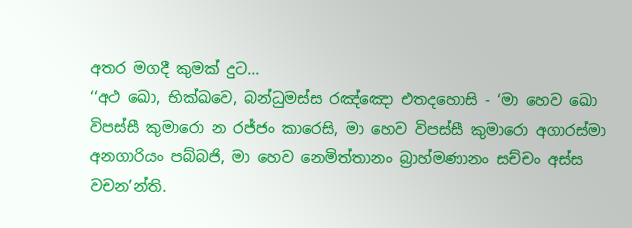අතර මගදී කුමක් දුට...
‘‘අථ ඛො, භික්ඛවෙ, බන්ධුමස්ස රඤ්ඤො එතදහොසි - ‘මා හෙව ඛො විපස්සී කුමාරො න රජ්ජං කාරෙසි, මා හෙව විපස්සී කුමාරො අගාරස්මා අනගාරියං පබ්බජි, මා හෙව නෙමිත්තානං බ්‍රාහ්මණානං සච්චං අස්ස වචන’න්ති.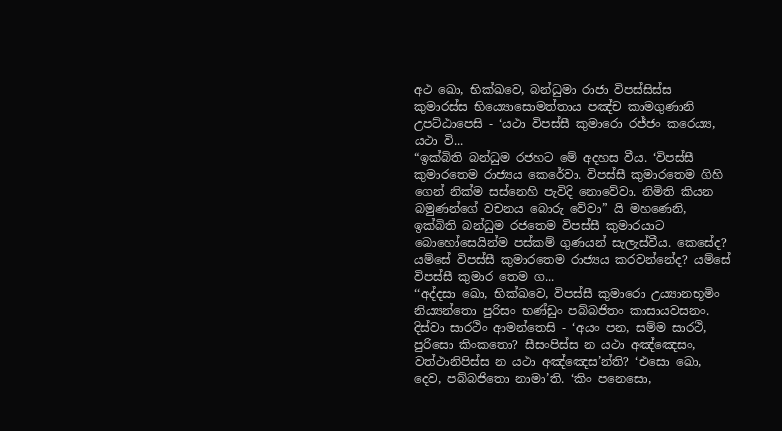අථ ඛො, භික්ඛවෙ, බන්ධුමා රාජා විපස්සිස්ස කුමාරස්ස භිය්‍යොසොමත්තාය පඤ්ච කාමගුණානි උපට්ඨාපෙසි - ‘යථා විපස්සී කුමාරො රජ්ජං කරෙය්‍ය, යථා වි...
“ඉක්බිති බන්ධුම රජහට මේ අදහස වීය. ‘විපස්සී කුමාරතෙම රාජ්‍යය කෙරේවා. විපස්සී කුමාරතෙම ගිහි ගෙන් නික්ම සස්නෙහි පැවිදි නොවේවා. නිමිති කියන බමුණන්ගේ වචනය බොරු වේවා” යි මහණෙනි, ඉක්බිති බන්ධුම රජතෙම විපස්සී කුමාරයාට බොහෝසෙයින්ම පස්කම් ගුණයන් සැලැස්වීය. කෙසේද? යම්සේ විපස්සී කුමාරතෙම රාජ්‍යය කරවන්නේද? යම්සේ විපස්සී කුමාර තෙම ග...
‘‘අද්දසා ඛො, භික්ඛවෙ, විපස්සී කුමාරො උය්‍යානභූමිං නිය්‍යන්තො පුරිසං භණ්ඩුං පබ්බජිතං කාසායවසනං. දිස්වා සාරථිං ආමන්තෙසි - ‘අයං පන, සම්ම සාරථි, පුරිසො කිංකතො? සීසංපිස්ස න යථා අඤ්ඤෙසං, වත්ථානිපිස්ස න යථා අඤ්ඤෙස’න්ති? ‘එසො ඛො, දෙව, පබ්බජිතො නාමා’ති. ‘කිං පනෙසො,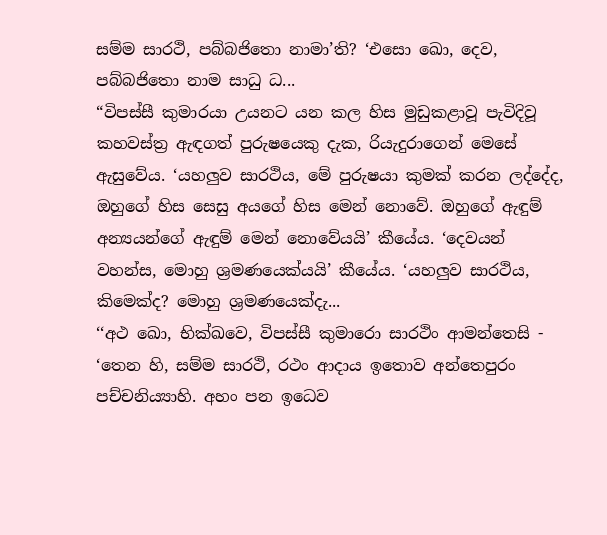සම්ම සාරථි, පබ්බජිතො නාමා’ති? ‘එසො ඛො, දෙව, පබ්බජිතො නාම සාධු ධ...
“විපස්සී කුමාරයා උයනට යන කල හිස මුඩුකළාවූ පැවිදිවූ කහවස්ත්‍ර ඇඳගත් පුරුෂයෙකු දැක, රියැදුරාගෙන් මෙසේ ඇසුවේය. ‘යහලුව සාරථිය, මේ පුරුෂයා කුමක් කරන ලද්දේද, ඔහුගේ හිස සෙසු අයගේ හිස මෙන් නොවේ. ඔහුගේ ඇඳුම් අන්‍යයන්ගේ ඇඳුම් මෙන් නොවේයයි’ කීයේය. ‘දෙවයන් වහන්ස, මොහු ශ්‍රමණයෙක්යයි’ කීයේය. ‘යහලුව සාරථිය, කිමෙක්ද? මොහු ශ්‍රමණයෙක්දැ...
‘‘අථ ඛො, භික්ඛවෙ, විපස්සී කුමාරො සාරථිං ආමන්තෙසි - ‘තෙන හි, සම්ම සාරථි, රථං ආදාය ඉතොව අන්තෙපුරං පච්චනිය්‍යාහි. අහං පන ඉධෙව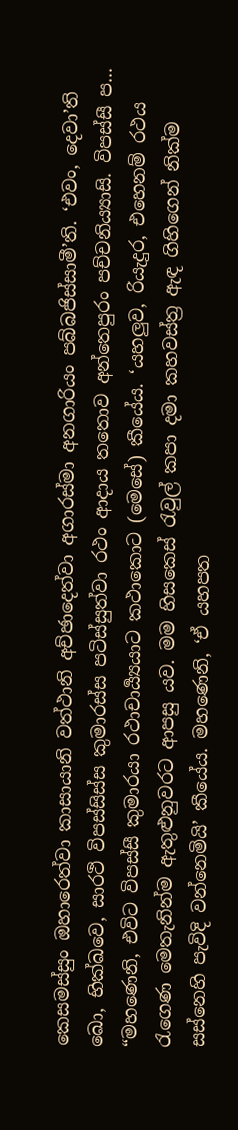කෙසමස්සුං ඔහාරෙත්වා කාසායානි වත්ථානි අච්ඡාදෙත්වා අගාරස්මා අනගාරියං පබ්බජිස්සාමී’ති. ‘එවං, දෙවා’ති ඛො, භික්ඛවෙ, සාරථි විපස්සිස්ස කුමාරස්ස පටිස්සුත්වා රථං ආදාය තතොව අන්තෙපුරං පච්චනිය්‍යාසි. විපස්සී ප...
“මහණෙනි, එවිට විපස්සී කුමාරයා රථාචාර්‍ය්‍යයාට කථාකොට (මෙසේ) කීයේය. ‘යහලුව, රියැදුර, එහෙනම් රථය රැගෙණ මෙතැනින්ම ඇතුළුනුවරට ආපසු යව. මම හිසකෙස් රැවුල් කපා දමා කහවස්ත්‍ර ඇඳ ගිහිගෙන් නික්ම සස්නෙහි පැවිදි වන්නෙමියි’ කීයේය. මහණෙනි, ‘ඒ යහපත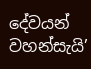දේවයන් වහන්සැයි’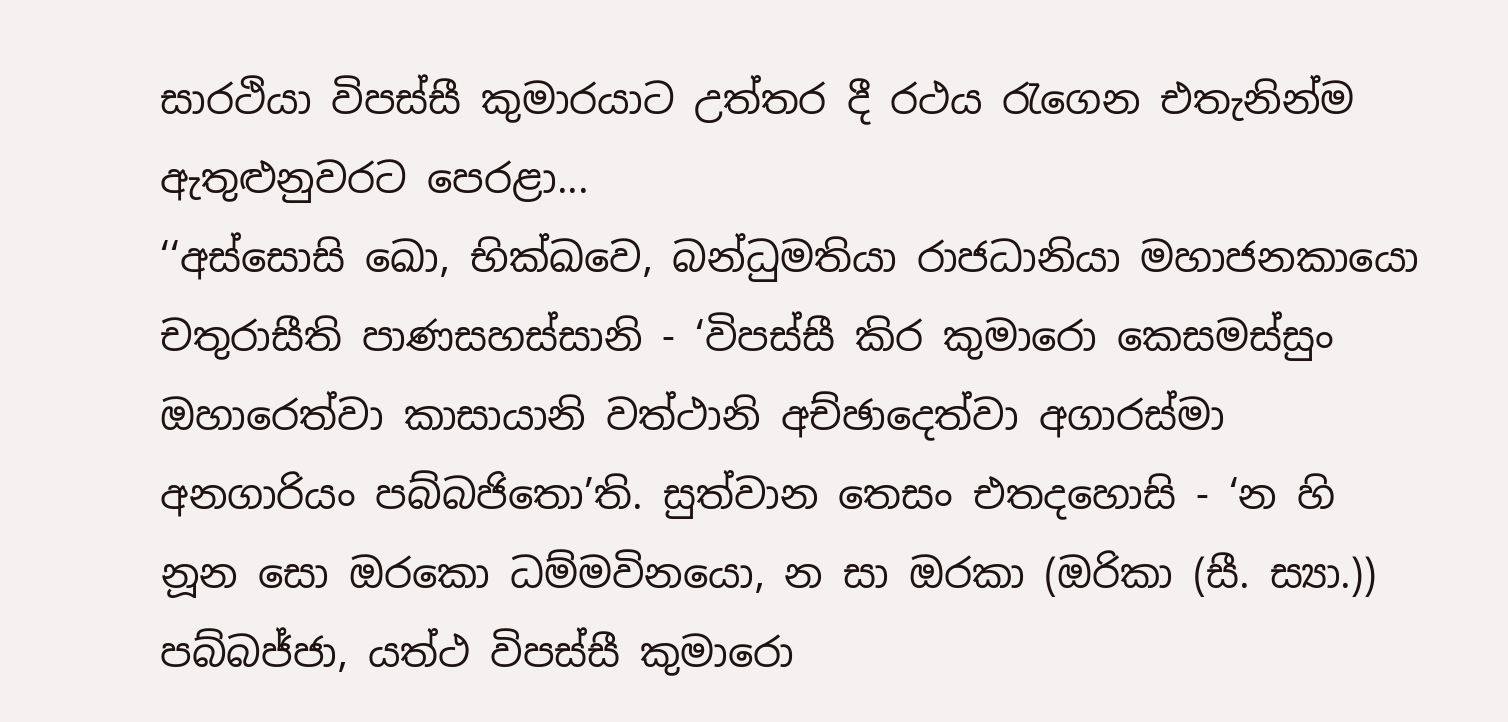සාරථියා විපස්සී කුමාරයාට උත්තර දී රථය රැගෙන එතැනින්ම ඇතුළුනුවරට පෙරළා...
‘‘අස්සොසි ඛො, භික්ඛවෙ, බන්ධුමතියා රාජධානියා මහාජනකායො චතුරාසීති පාණසහස්සානි - ‘විපස්සී කිර කුමාරො කෙසමස්සුං ඔහාරෙත්වා කාසායානි වත්ථානි අච්ඡාදෙත්වා අගාරස්මා අනගාරියං පබ්බජිතො’ති. සුත්වාන තෙසං එතදහොසි - ‘න හි නූන සො ඔරකො ධම්මවිනයො, න සා ඔරකා (ඔරිකා (සී. ස්‍යා.)) පබ්බජ්ජා, යත්ථ විපස්සී කුමාරො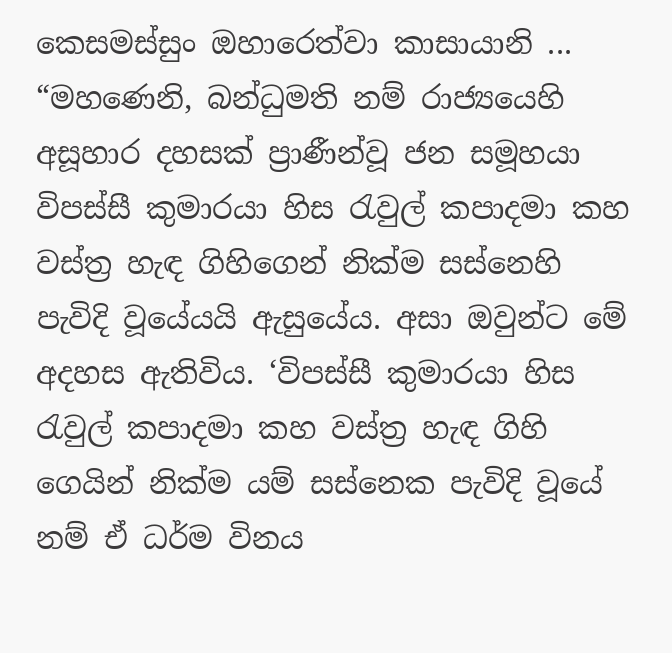කෙසමස්සුං ඔහාරෙත්වා කාසායානි ...
“මහණෙනි, බන්ධුමති නම් රාජ්‍යයෙහි අසූහාර දහසක් ප්‍රාණීන්වූ ජන සමූහයා විපස්සී කුමාරයා හිස රැවුල් කපාදමා කහ වස්ත්‍ර හැඳ ගිහිගෙන් නික්ම සස්නෙහි පැවිදි වූයේයයි ඇසුයේය. අසා ඔවුන්ට මේ අදහස ඇතිවිය. ‘විපස්සී කුමාරයා හිස රැවුල් කපාදමා කහ වස්ත්‍ර හැඳ ගිහි ගෙයින් නික්ම යම් සස්නෙක පැවිදි වූයේ නම් ඒ ධර්ම විනය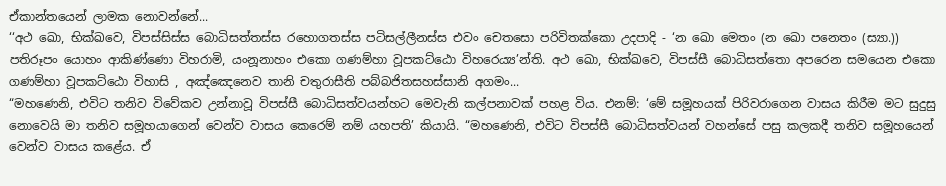ඒකාන්තයෙන් ලාමක නොවන්නේ...
‘‘අථ ඛො, භික්ඛවෙ, විපස්සිස්ස බොධිසත්තස්ස රහොගතස්ස පටිසල්ලීනස්ස එවං චෙතසො පරිවිතක්කො උදපාදි - ‘න ඛො මෙතං (න ඛො පනෙතං (ස්‍යා.)) පතිරූපං යොහං ආකිණ්ණො විහරාමි, යංනූනාහං එකො ගණම්හා වූපකට්ඨො විහරෙය්‍ය’න්ති. අථ ඛො, භික්ඛවෙ, විපස්සී බොධිසත්තො අපරෙන සමයෙන එකො ගණම්හා වූපකට්ඨො විහාසි , අඤ්ඤෙනෙව තානි චතුරාසීති පබ්බජිතසහස්සානි අගමං...
“මහණෙනි, එවිට තනිව විවේකව උන්නාවූ විපස්සී බොධිසත්වයන්හට මෙවැනි කල්පනාවක් පහළ විය. එනම්: ‘මේ සමූහයක් පිරිවරාගෙන වාසය කිරීම මට සුදුසු නොවෙයි මා තනිව සමූහයාගෙන් වෙන්ව වාසය කෙරෙම් නම් යහපති’ කියායි. “මහණෙනි, එවිට විපස්සී බොධිසත්වයන් වහන්සේ පසු කලකදී තනිව සමූහයෙන් වෙන්ව වාසය කළේය. ඒ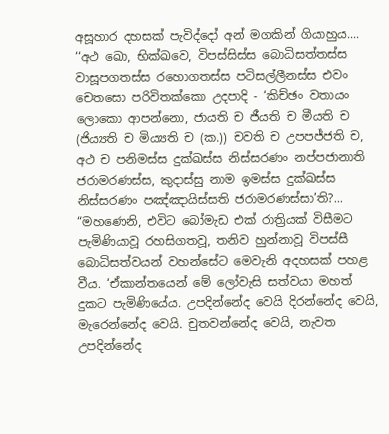අසූහාර දහසක් පැවිද්දෝ අන් මගකින් ගියාහුය....
‘‘අථ ඛො, භික්ඛවෙ, විපස්සිස්ස බොධිසත්තස්ස වාසූපගතස්ස රහොගතස්ස පටිසල්ලීනස්ස එවං චෙතසො පරිවිතක්කො උදපාදි - ‘කිච්ඡං වතායං ලොකො ආපන්නො, ජායති ච ජීයති ච මීයති ච (ජිය්‍යති ච මිය්‍යති ච (ක.)) චවති ච උපපජ්ජති ච, අථ ච පනිමස්ස දුක්ඛස්ස නිස්සරණං නප්පජානාති ජරාමරණස්ස, කුදාස්සු නාම ඉමස්ස දුක්ඛස්ස නිස්සරණං පඤ්ඤායිස්සති ජරාමරණස්සා’ති?...
“මහණෙනි, එවිට බෝමැඩ එක් රාත්‍රියක් විසීමට පැමිණියාවූ රහසිගතවූ, තනිව හුන්නාවූ විපස්සී බොධිසත්වයන් වහන්සේට මෙවැනි අදහසක් පහළ වීය. ‘ඒකාන්තයෙන් මේ ලෝවැසි සත්වයා මහත් දුකට පැමිණියේය. උපදින්නේද වෙයි දිරන්නේද වෙයි, මැරෙන්නේද වෙයි. චුතවන්නේද වෙයි, නැවත උපදින්නේද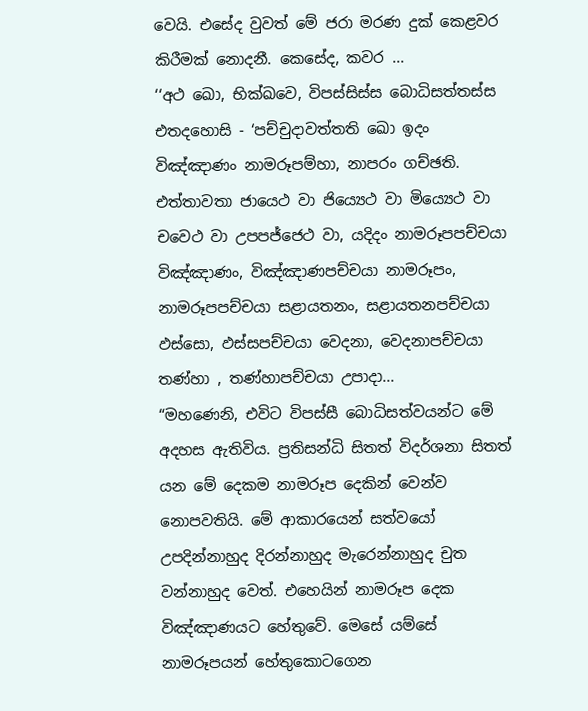වෙයි. එසේද වුවත් මේ ජරා මරණ දුක් කෙළවර කිරීමක් නොදනී. කෙසේද, කවර ...
‘‘අථ ඛො, භික්ඛවෙ, විපස්සිස්ස බොධිසත්තස්ස එතදහොසි - ‘පච්චුදාවත්තති ඛො ඉදං විඤ්ඤාණං නාමරූපම්හා, නාපරං ගච්ඡති. එත්තාවතා ජායෙථ වා ජිය්‍යෙථ වා මිය්‍යෙථ වා චවෙථ වා උපපජ්ජෙථ වා, යදිදං නාමරූපපච්චයා විඤ්ඤාණං, විඤ්ඤාණපච්චයා නාමරූපං, නාමරූපපච්චයා සළායතනං, සළායතනපච්චයා ඵස්සො, ඵස්සපච්චයා වෙදනා, වෙදනාපච්චයා තණ්හා , තණ්හාපච්චයා උපාදා...
“මහණෙනි, එවිට විපස්සී බොධිසත්වයන්ට මේ අදහස ඇතිවිය. ප්‍රතිසන්ධි සිතත් විදර්ශනා සිතත් යන මේ දෙකම නාමරූප දෙකින් වෙන්ව නොපවතියි. මේ ආකාරයෙන් සත්වයෝ උපදින්නාහුද දිරන්නාහුද මැරෙන්නාහුද චුත වන්නාහුද වෙත්. එහෙයින් නාමරූප දෙක විඤ්ඤාණයට හේතුවේ. මෙසේ යම්සේ නාමරූපයන් හේතුකොටගෙන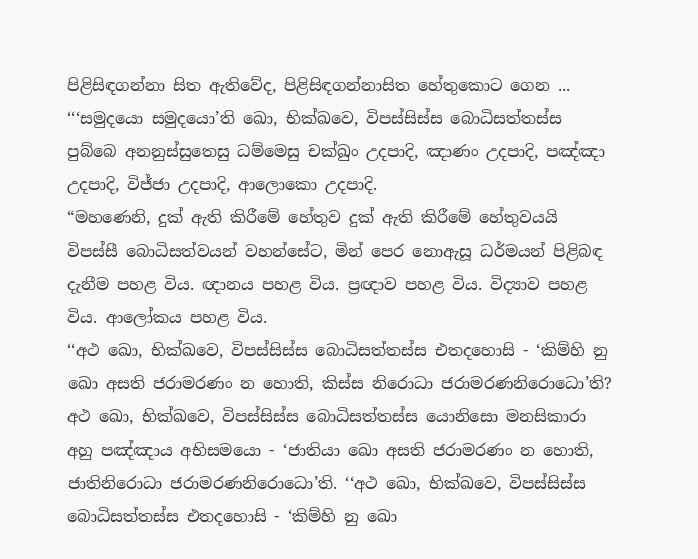පිළිසිඳගන්නා සිත ඇතිවේද, පිළිසිඳගන්නාසිත හේතුකොට ගෙන ...
‘‘‘සමුදයො සමුදයො’ති ඛො, භික්ඛවෙ, විපස්සිස්ස බොධිසත්තස්ස පුබ්බෙ අනනුස්සුතෙසු ධම්මෙසු චක්ඛුං උදපාදි, ඤාණං උදපාදි, පඤ්ඤා උදපාදි, විජ්ජා උදපාදි, ආලොකො උදපාදි.
“මහණෙනි, දුක් ඇති කිරීමේ හේතුව දුක් ඇති කිරීමේ හේතුවයයි විපස්සී බොධිසත්වයන් වහන්සේට, මින් පෙර නොඇසූ ධර්මයන් පිළිබඳ දැනීම පහළ විය. ඥානය පහළ විය. ප්‍රඥාව පහළ විය. විද්‍යාව පහළ විය. ආලෝකය පහළ විය.
‘‘අථ ඛො, භික්ඛවෙ, විපස්සිස්ස බොධිසත්තස්ස එතදහොසි - ‘කිම්හි නු ඛො අසති ජරාමරණං න හොති, කිස්ස නිරොධා ජරාමරණනිරොධො’ති? අථ ඛො, භික්ඛවෙ, විපස්සිස්ස බොධිසත්තස්ස යොනිසො මනසිකාරා අහු පඤ්ඤාය අභිසමයො - ‘ජාතියා ඛො අසති ජරාමරණං න හොති, ජාතිනිරොධා ජරාමරණනිරොධො’ති. ‘‘අථ ඛො, භික්ඛවෙ, විපස්සිස්ස බොධිසත්තස්ස එතදහොසි - ‘කිම්හි නු ඛො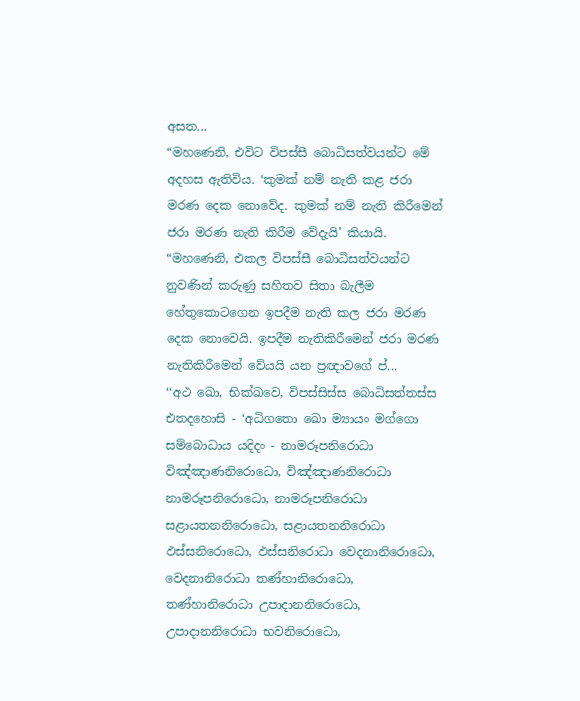අසත...
“මහණෙනි, එවිට විපස්සී බොධිසත්වයන්ට මේ අදහස ඇතිවිය. ‘කුමක් නම් නැති කළ ජරා මරණ දෙක නොවේද. කුමක් නම් නැති කිරීමෙන් ජරා මරණ නැති කිරීම වේදැයි’ කියායි. “මහණෙනි, එකල විපස්සී බොධිසත්වයන්ට නුවණින් කරුණු සහිතව සිතා බැලීම හේතුකොටගෙන ඉපදීම නැති කල ජරා මරණ දෙක නොවෙයි. ඉපදීම නැතිකිරීමෙන් ජරා මරණ නැතිකිරීමෙන් වේයයි යන ප්‍රඥාවගේ ප්‍...
‘‘අථ ඛො, භික්ඛවෙ, විපස්සිස්ස බොධිසත්තස්ස එතදහොසි - ‘අධිගතො ඛො ම්‍යායං මග්ගො සම්බොධාය යදිදං - නාමරූපනිරොධා විඤ්ඤාණනිරොධො, විඤ්ඤාණනිරොධා නාමරූපනිරොධො, නාමරූපනිරොධා සළායතනනිරොධො, සළායතනනිරොධා ඵස්සනිරොධො, ඵස්සනිරොධා වෙදනානිරොධො, වෙදනානිරොධා තණ්හානිරොධො, තණ්හානිරොධා උපාදානනිරොධො, උපාදානනිරොධා භවනිරොධො,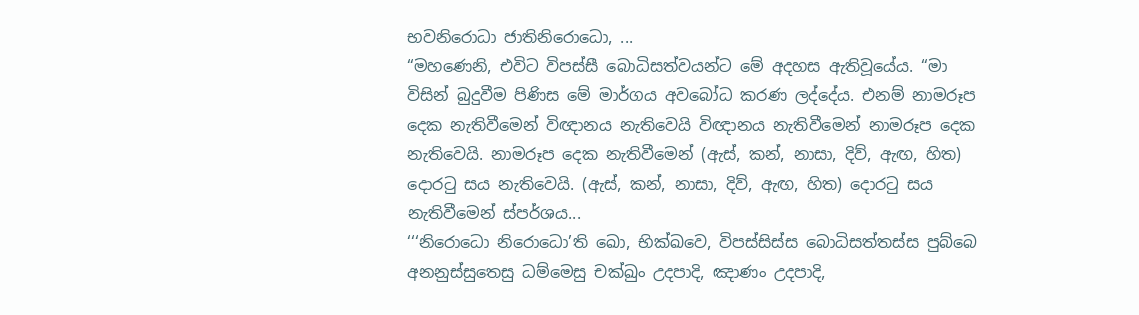භවනිරොධා ජාතිනිරොධො, ...
“මහණෙනි, එවිට විපස්සී බොධිසත්වයන්ට මේ අදහස ඇතිවූයේය. “මා විසින් බුදුවීම පිණිස මේ මාර්ගය අවබෝධ කරණ ලද්දේය. එනම් නාමරූප දෙක නැතිවීමෙන් විඥානය නැතිවෙයි විඥානය නැතිවීමෙන් නාමරූප දෙක නැතිවෙයි. නාමරූප දෙක නැතිවීමෙන් (ඇස්, කන්, නාසා, දිව්, ඇඟ, හිත) දොරටු සය නැතිවෙයි. (ඇස්, කන්, නාසා, දිව්, ඇඟ, හිත) දොරටු සය නැතිවීමෙන් ස්පර්ශය...
‘‘‘නිරොධො නිරොධො’ති ඛො, භික්ඛවෙ, විපස්සිස්ස බොධිසත්තස්ස පුබ්බෙ අනනුස්සුතෙසු ධම්මෙසු චක්ඛුං උදපාදි, ඤාණං උදපාදි,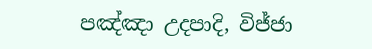පඤ්ඤා උදපාදි, විජ්ජා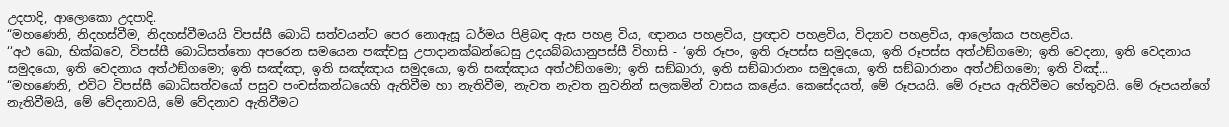උදපාදි, ආලොකො උදපාදි.
“මහණෙනි, නිදහස්වීම, නිදහස්වීමයයි විපස්සී බොධි සත්වයන්ට පෙර නොඇසූ ධර්මය පිළිබඳ ඇස පහළ විය, ඥානය පහළවිය, ප්‍රඥාව පහළවිය, විද්‍යාව පහළවිය, ආලෝකය පහළවිය.
‘‘අථ ඛො, භික්ඛවෙ, විපස්සී බොධිසත්තො අපරෙන සමයෙන පඤ්චසු උපාදානක්ඛන්ධෙසු උදයබ්බයානුපස්සී විහාසි - ‘ඉති රූපං, ඉති රූපස්ස සමුදයො, ඉති රූපස්ස අත්ථඞ්ගමො; ඉති වෙදනා, ඉති වෙදනාය සමුදයො, ඉති වෙදනාය අත්ථඞ්ගමො; ඉති සඤ්ඤා, ඉති සඤ්ඤාය සමුදයො, ඉති සඤ්ඤාය අත්ථඞ්ගමො; ඉති සඞ්ඛාරා, ඉති සඞ්ඛාරානං සමුදයො, ඉති සඞ්ඛාරානං අත්ථඞ්ගමො; ඉති විඤ්...
“මහණෙනි, එවිට විපස්සී බොධිසත්වයෝ පසුව පංචස්කන්ධයෙහි ඇතිවීම හා නැතිවීම, නැවත නැවත නුවනින් සලකමින් වාසය කළේය. කෙසේදයත්, මේ රූපයයි. මේ රූපය ඇතිවීමට හේතුවයි. මේ රූපයන්ගේ නැතිවීමයි, මේ වේදනාවයි, මේ වේදනාව ඇතිවීමට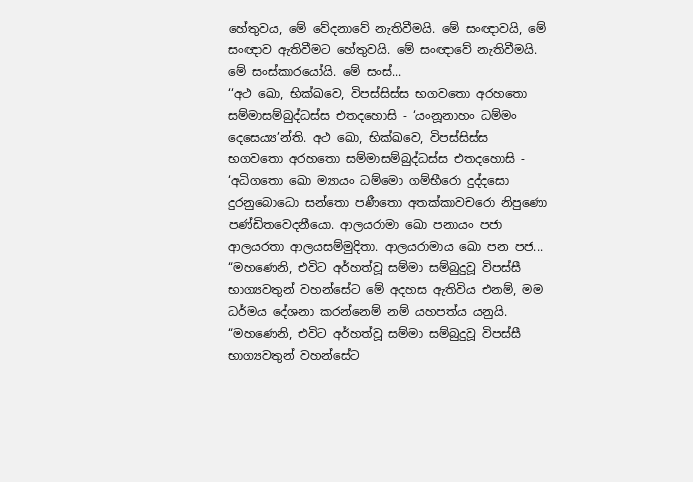හේතුවය, මේ වේදනාවේ නැතිවීමයි. මේ සංඥාවයි, මේ සංඥාව ඇතිවීමට හේතුවයි. මේ සංඥාවේ නැතිවීමයි. මේ සංස්කාරයෝයි. මේ සංස්...
‘‘අථ ඛො, භික්ඛවෙ, විපස්සිස්ස භගවතො අරහතො සම්මාසම්බුද්ධස්ස එතදහොසි - ‘යංනූනාහං ධම්මං දෙසෙය්‍ය’න්ති. අථ ඛො, භික්ඛවෙ, විපස්සිස්ස භගවතො අරහතො සම්මාසම්බුද්ධස්ස එතදහොසි - ‘අධිගතො ඛො ම්‍යායං ධම්මො ගම්භීරො දුද්දසො දුරනුබොධො සන්තො පණීතො අතක්කාවචරො නිපුණො පණ්ඩිතවෙදනීයො. ආලයරාමා ඛො පනායං පජා ආලයරතා ආලයසම්මුදිතා. ආලයරාමාය ඛො පන පජ...
“මහණෙනි, එවිට අර්හත්වූ සම්මා සම්බුදුවූ විපස්සී භාග්‍යවතුන් වහන්සේට මේ අදහස ඇතිවිය එනම්, මම ධර්මය දේශනා කරන්නෙම් නම් යහපත්ය යනුයි. “මහණෙනි, එවිට අර්හත්වූ සම්මා සම්බුදුවූ විපස්සී භාග්‍යවතුන් වහන්සේට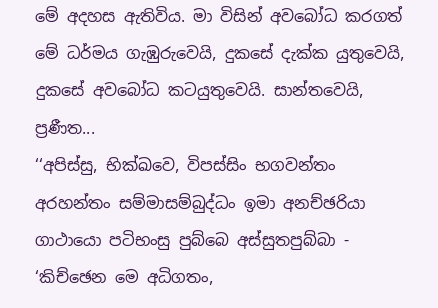මේ අදහස ඇතිවිය. මා විසින් අවබෝධ කරගත් මේ ධර්මය ගැඹුරුවෙයි, දුකසේ දැක්ක යුතුවෙයි, දුකසේ අවබෝධ කටයුතුවෙයි. සාන්තවෙයි, ප්‍රණීත...
‘‘අපිස්සු, භික්ඛවෙ, විපස්සිං භගවන්තං අරහන්තං සම්මාසම්බුද්ධං ඉමා අනච්ඡරියා ගාථායො පටිභංසු පුබ්බෙ අස්සුතපුබ්බා - ‘කිච්ඡෙන මෙ අධිගතං,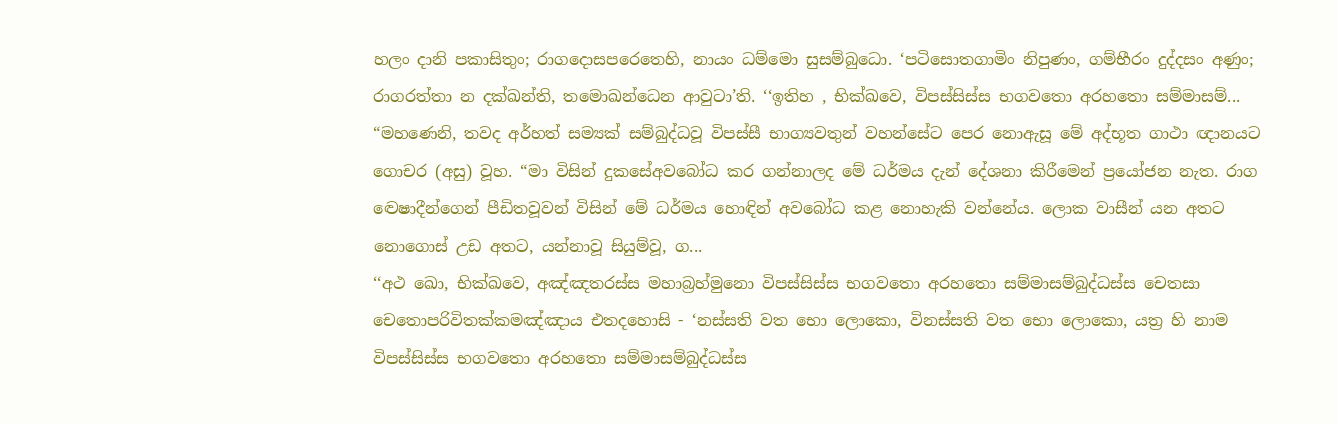හලං දානි පකාසිතුං; රාගදොසපරෙතෙහි, නායං ධම්මො සුසම්බුධො. ‘පටිසොතගාමිං නිපුණං, ගම්භීරං දුද්දසං අණුං; රාගරත්තා න දක්ඛන්ති, තමොඛන්ධෙන ආවුටා’ති. ‘‘ඉතිහ , භික්ඛවෙ, විපස්සිස්ස භගවතො අරහතො සම්මාසම්...
“මහණෙනි, තවද අර්හත් සම්‍යක් සම්බුද්ධවූ විපස්සී භාග්‍යවතුන් වහන්සේට පෙර නොඇසූ මේ අද්භූත ගාථා ඥානයට ගොචර (අසු) වූහ. “මා විසින් දුකසේඅවබෝධ කර ගන්නාලද මේ ධර්මය දැන් දේශනා කිරීමෙන් ප්‍රයෝජන නැත. රාග ද්‍වෙෂාදීන්ගෙන් පීඩිතවූවන් විසින් මේ ධර්මය හොඳින් අවබෝධ කළ නොහැකි වන්නේය. ලොක වාසීන් යන අතට නොගොස් උඩ අතට, යන්නාවූ සියුම්වූ, ග...
‘‘අථ ඛො, භික්ඛවෙ, අඤ්ඤතරස්ස මහාබ්‍රහ්මුනො විපස්සිස්ස භගවතො අරහතො සම්මාසම්බුද්ධස්ස චෙතසා චෙතොපරිවිතක්කමඤ්ඤාය එතදහොසි - ‘නස්සති වත භො ලොකො, විනස්සති වත භො ලොකො, යත්‍ර හි නාම විපස්සිස්ස භගවතො අරහතො සම්මාසම්බුද්ධස්ස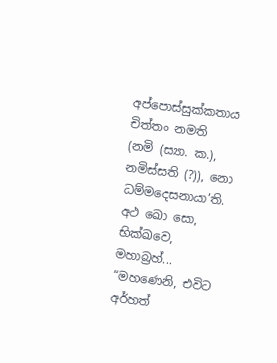අප්පොස්සුක්කතාය චිත්තං නමති (නමි (ස්‍යා. ක.), නමිස්සති (?)), නො ධම්මදෙසනායා’ති. අථ ඛො සො, භික්ඛවෙ, මහාබ්‍රහ්...
“මහණෙනි, එවිට අර්හත්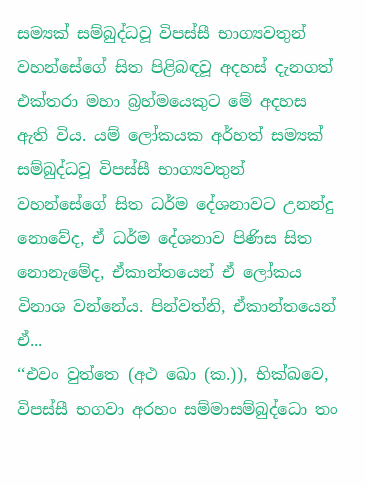සම්‍යක් සම්බුද්ධවූ විපස්සී භාග්‍යවතුන් වහන්සේගේ සිත පිළිබඳවූ අදහස් දැනගත් එක්තරා මහා බ්‍රහ්මයෙකුට මේ අදහස ඇති විය. යම් ලෝකයක අර්හත් සම්‍යක් සම්බුද්ධවූ විපස්සී භාග්‍යවතුන් වහන්සේගේ සිත ධර්ම දේශනාවට උනන්දු නොවේද, ඒ ධර්ම දේශනාව පිණිස සිත නොනැමේද, ඒකාන්තයෙන් ඒ ලෝකය විනාශ වන්නේය. පින්වත්නි, ඒකාන්තයෙන් ඒ...
‘‘එවං වුත්තෙ (අථ ඛො (ක.)), භික්ඛවෙ, විපස්සී භගවා අරහං සම්මාසම්බුද්ධො තං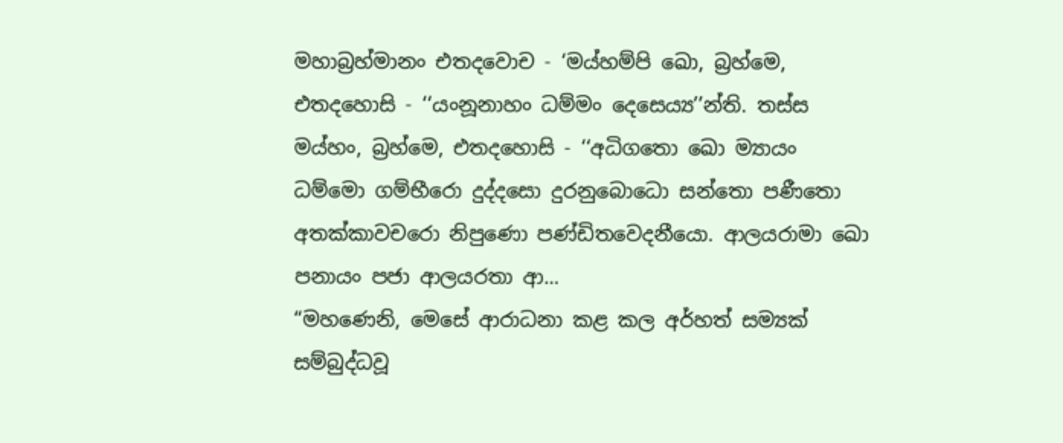මහාබ්‍රහ්මානං එතදවොච - ‘මය්හම්පි ඛො, බ්‍රහ්මෙ, එතදහොසි - ‘‘යංනූනාහං ධම්මං දෙසෙය්‍ය’’න්ති. තස්ස මය්හං, බ්‍රහ්මෙ, එතදහොසි - ‘‘අධිගතො ඛො ම්‍යායං ධම්මො ගම්භීරො දුද්දසො දුරනුබොධො සන්තො පණීතො අතක්කාවචරො නිපුණො පණ්ඩිතවෙදනීයො. ආලයරාමා ඛො පනායං පජා ආලයරතා ආ...
“මහණෙනි, මෙසේ ආරාධනා කළ කල අර්හත් සම්‍යක් සම්බුද්ධවූ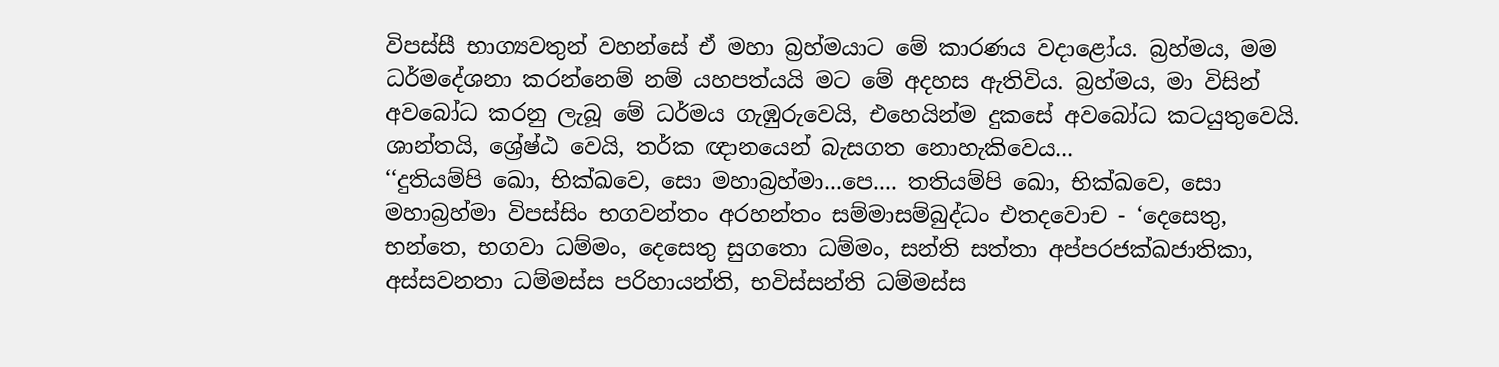විපස්සී භාග්‍යවතුන් වහන්සේ ඒ මහා බ්‍රහ්මයාට මේ කාරණය වදාළෝය. බ්‍රහ්මය, මම ධර්මදේශනා කරන්නෙම් නම් යහපත්යයි මට මේ අදහස ඇතිවිය. බ්‍රහ්මය, මා විසින් අවබෝධ කරනු ලැබූ මේ ධර්මය ගැඹුරුවෙයි, එහෙයින්ම දුකසේ අවබෝධ කටයුතුවෙයි. ශාන්තයි, ශ්‍රේෂ්ඨ වෙයි, තර්ක ඥානයෙන් බැසගත නොහැකිවෙය...
‘‘දුතියම්පි ඛො, භික්ඛවෙ, සො මහාබ්‍රහ්මා...පෙ.... තතියම්පි ඛො, භික්ඛවෙ, සො මහාබ්‍රහ්මා විපස්සිං භගවන්තං අරහන්තං සම්මාසම්බුද්ධං එතදවොච - ‘දෙසෙතු, භන්තෙ, භගවා ධම්මං, දෙසෙතු සුගතො ධම්මං, සන්ති සත්තා අප්පරජක්ඛජාතිකා, අස්සවනතා ධම්මස්ස පරිහායන්ති, භවිස්සන්ති ධම්මස්ස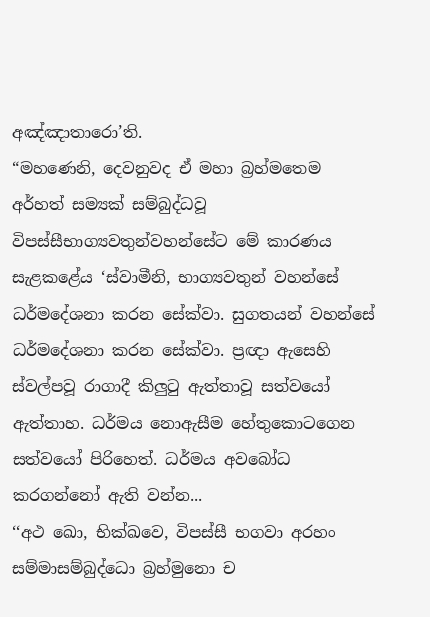අඤ්ඤාතාරො’ති.
“මහණෙනි, දෙවනුවද ඒ මහා බ්‍රහ්මතෙම අර්හත් සම්‍යක් සම්බුද්ධවූ විපස්සීභාග්‍යවතුන්වහන්සේට මේ කාරණය සැළකළේය ‘ස්වාමීනි, භාග්‍යවතුන් වහන්සේ ධර්මදේශනා කරන සේක්වා. සුගතයන් වහන්සේ ධර්මදේශනා කරන සේක්වා. ප්‍රඥා ඇසෙහි ස්වල්පවූ රාගාදී කිලුටු ඇත්තාවූ සත්වයෝ ඇත්තාහ. ධර්මය නොඇසීම හේතුකොටගෙන සත්වයෝ පිරිහෙත්. ධර්මය අවබෝධ කරගන්නෝ ඇති වන්න...
‘‘අථ ඛො, භික්ඛවෙ, විපස්සී භගවා අරහං සම්මාසම්බුද්ධො බ්‍රහ්මුනො ච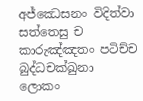අජ්ඣෙසනං විදිත්වා සත්තෙසු ච කාරුඤ්ඤතං පටිච්ච බුද්ධචක්ඛුනා ලොකං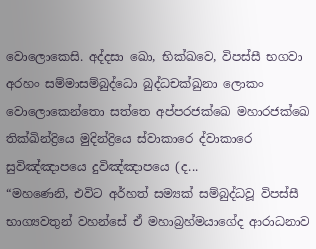වොලොකෙසි. අද්දසා ඛො, භික්ඛවෙ, විපස්සී භගවා අරහං සම්මාසම්බුද්ධො බුද්ධචක්ඛුනා ලොකං වොලොකෙන්තො සත්තෙ අප්පරජක්ඛෙ මහාරජක්ඛෙ තික්ඛින්ද්‍රියෙ මුදින්ද්‍රියෙ ස්වාකාරෙ ද්වාකාරෙ සුවිඤ්ඤාපයෙ දුවිඤ්ඤාපයෙ (ද...
“මහණෙනි, එවිට අර්හත් සම්‍යක් සම්බුද්ධවූ විපස්සී භාග්‍යවතුන් වහන්සේ ඒ මහාබ්‍රහ්මයාගේද ආරාධනාව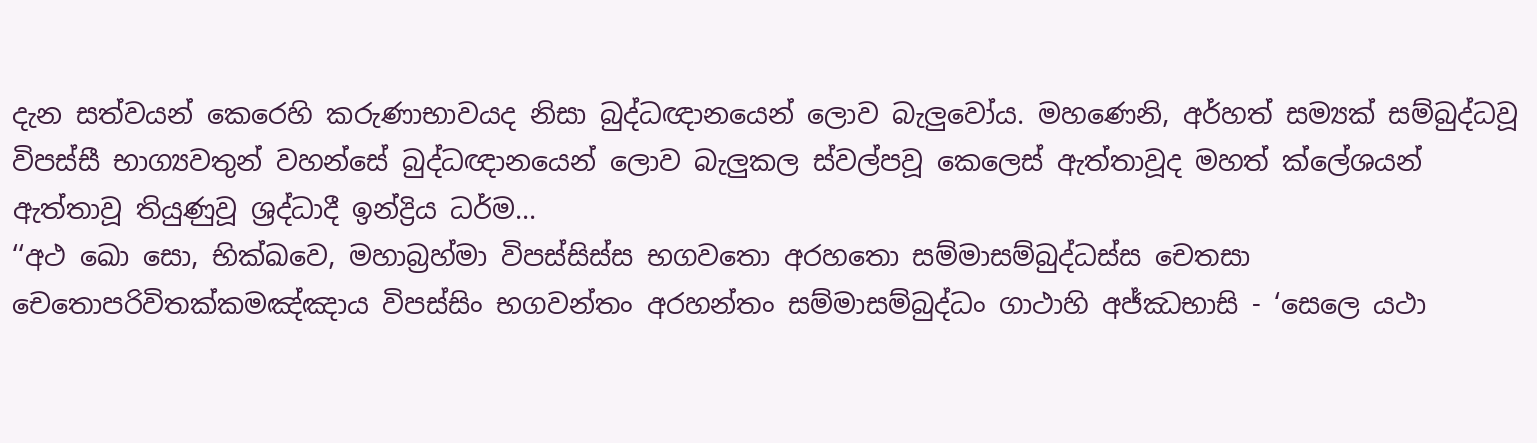දැන සත්වයන් කෙරෙහි කරුණාභාවයද නිසා බුද්ධඥානයෙන් ලොව බැලුවෝය. මහණෙනි, අර්හත් සම්‍යක් සම්බුද්ධවූ විපස්සී භාග්‍යවතුන් වහන්සේ බුද්ධඥානයෙන් ලොව බැලුකල ස්වල්පවූ කෙලෙස් ඇත්තාවූද මහත් ක්ලේශයන් ඇත්තාවූ තියුණුවූ ශ්‍රද්ධාදී ඉන්ද්‍රිය ධර්ම...
‘‘අථ ඛො සො, භික්ඛවෙ, මහාබ්‍රහ්මා විපස්සිස්ස භගවතො අරහතො සම්මාසම්බුද්ධස්ස චෙතසා චෙතොපරිවිතක්කමඤ්ඤාය විපස්සිං භගවන්තං අරහන්තං සම්මාසම්බුද්ධං ගාථාහි අජ්ඣභාසි - ‘සෙලෙ යථා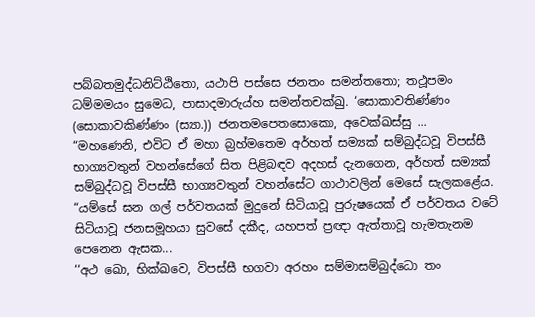පබ්බතමුද්ධනිට්ඨිතො, යථාපි පස්සෙ ජනතං සමන්තතො; තථූපමං ධම්මමයං සුමෙධ, පාසාදමාරුය්හ සමන්තචක්ඛු. ‘සොකාවතිණ්ණං (සොකාවකිණ්ණං (ස්‍යා.)) ජනතමපෙතසොකො, අවෙක්ඛස්සු ...
“මහණෙනි, එවිට ඒ මහා බ්‍රහ්මතෙම අර්හත් සම්‍යක් සම්බුද්ධවූ විපස්සී භාග්‍යවතුන් වහන්සේගේ සිත පිළිබඳව අදහස් දැනගෙන, අර්හත් සම්‍යක් සම්බුද්ධවූ විපස්සී භාග්‍යවතුන් වහන්සේට ගාථාවලින් මෙසේ සැලකළේය. “යම්සේ ඝන ගල් පර්වතයක් මුදුනේ සිටියාවූ පුරුෂයෙක් ඒ පර්වතය වටේ සිටියාවූ ජනසමූහයා සුවසේ දකීද, යහපත් ප්‍රඥා ඇත්තාවූ හැමතැනම පෙනෙන ඇසක...
‘‘අථ ඛො, භික්ඛවෙ, විපස්සී භගවා අරහං සම්මාසම්බුද්ධො තං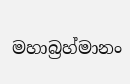මහාබ්‍රහ්මානං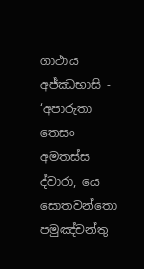ගාථාය අජ්ඣභාසි - ‘අපාරුතා තෙසං අමතස්ස ද්වාරා, යෙ සොතවන්තො පමුඤ්චන්තු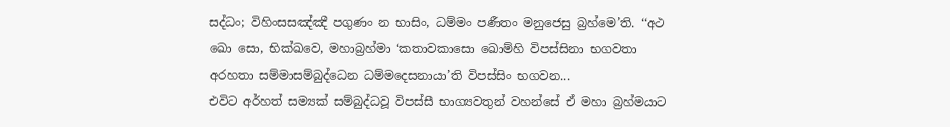සද්ධං; විහිංසසඤ්ඤී පගුණං න භාසිං, ධම්මං පණීතං මනුජෙසු බ්‍රහ්මෙ’ති. ‘‘අථ ඛො සො, භික්ඛවෙ, මහාබ්‍රහ්මා ‘කතාවකාසො ඛොම්හි විපස්සිනා භගවතා අරහතා සම්මාසම්බුද්ධෙන ධම්මදෙසනායා’ති විපස්සිං භගවන...
එවිට අර්හත් සම්‍යක් සම්බුද්ධවූ විපස්සී භාග්‍යවතුන් වහන්සේ ඒ මහා බ්‍රහ්මයාට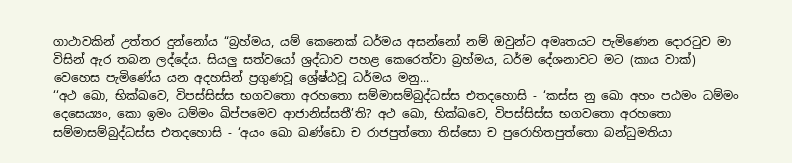ගාථාවකින් උත්තර දුන්නෝය “බ්‍රහ්මය, යම් කෙනෙක් ධර්මය අසන්නෝ නම් ඔවුන්ට අමෘතයට පැමිණෙන දොරටුව මා විසින් ඇර තබන ලද්දේය. සියලු සත්වයෝ ශ්‍රද්ධාව පහළ කෙරෙත්වා බ්‍රහ්මය, ධර්ම දේශනාවට මට (කාය වාක්) වෙහෙස පැමිණේය යන අදහසින් ප්‍රගුණවූ ශ්‍රේෂ්ඨවූ ධර්මය මනු...
‘‘අථ ඛො, භික්ඛවෙ, විපස්සිස්ස භගවතො අරහතො සම්මාසම්බුද්ධස්ස එතදහොසි - ‘කස්ස නු ඛො අහං පඨමං ධම්මං දෙසෙය්‍යං, කො ඉමං ධම්මං ඛිප්පමෙව ආජානිස්සතී’ති? අථ ඛො, භික්ඛවෙ, විපස්සිස්ස භගවතො අරහතො සම්මාසම්බුද්ධස්ස එතදහොසි - ‘අයං ඛො ඛණ්ඩො ච රාජපුත්තො තිස්සො ච පුරොහිතපුත්තො බන්ධුමතියා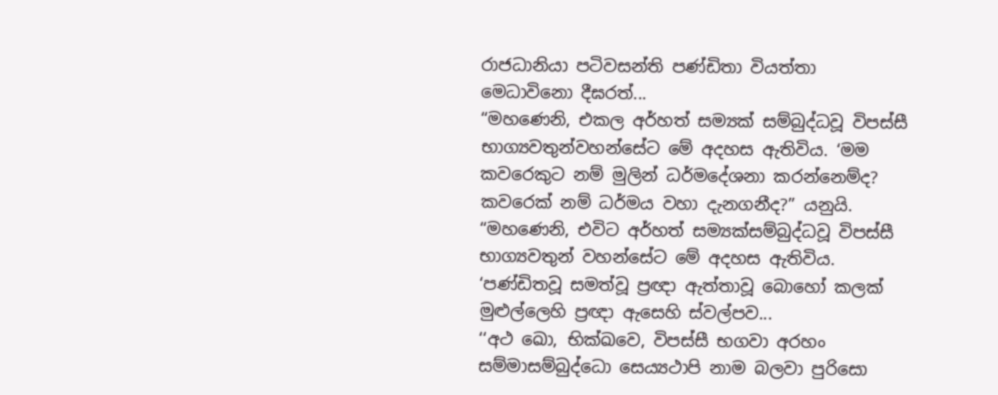රාජධානියා පටිවසන්ති පණ්ඩිතා වියත්තා මෙධාවිනො දීඝරත්...
“මහණෙනි, එකල අර්හත් සම්‍යක් සම්බුද්ධවූ විපස්සී භාග්‍යවතුන්වහන්සේට මේ අදහස ඇතිවිය. ‘මම කවරෙකුට නම් මුලින් ධර්මදේශනා කරන්නෙම්ද? කවරෙක් නම් ධර්මය වහා දැනගනීද?” යනුයි. “මහණෙනි, එවිට අර්හත් සම්‍යක්සම්බුද්ධවූ විපස්සී භාග්‍යවතුන් වහන්සේට මේ අදහස ඇතිවිය. ‘පණ්ඩිතවූ සමත්වූ ප්‍රඥා ඇත්තාවූ බොහෝ කලක් මුළුල්ලෙහි ප්‍රඥා ඇසෙහි ස්වල්පව...
‘‘අථ ඛො, භික්ඛවෙ, විපස්සී භගවා අරහං සම්මාසම්බුද්ධො සෙය්‍යථාපි නාම බලවා පුරිසො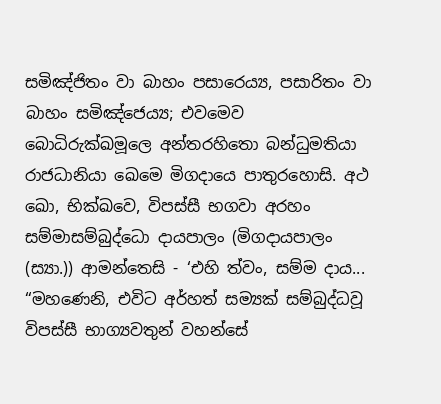සමිඤ්ජිතං වා බාහං පසාරෙය්‍ය, පසාරිතං වා බාහං සමිඤ්ජෙය්‍ය; එවමෙව බොධිරුක්ඛමූලෙ අන්තරහිතො බන්ධුමතියා රාජධානියා ඛෙමෙ මිගදායෙ පාතුරහොසි. අථ ඛො, භික්ඛවෙ, විපස්සී භගවා අරහං සම්මාසම්බුද්ධො දායපාලං (මිගදායපාලං (ස්‍යා.)) ආමන්තෙසි - ‘එහි ත්වං, සම්ම දාය...
“මහණෙනි, එවිට අර්හත් සම්‍යක් සම්බුද්ධවූ විපස්සී භාග්‍යවතුන් වහන්සේ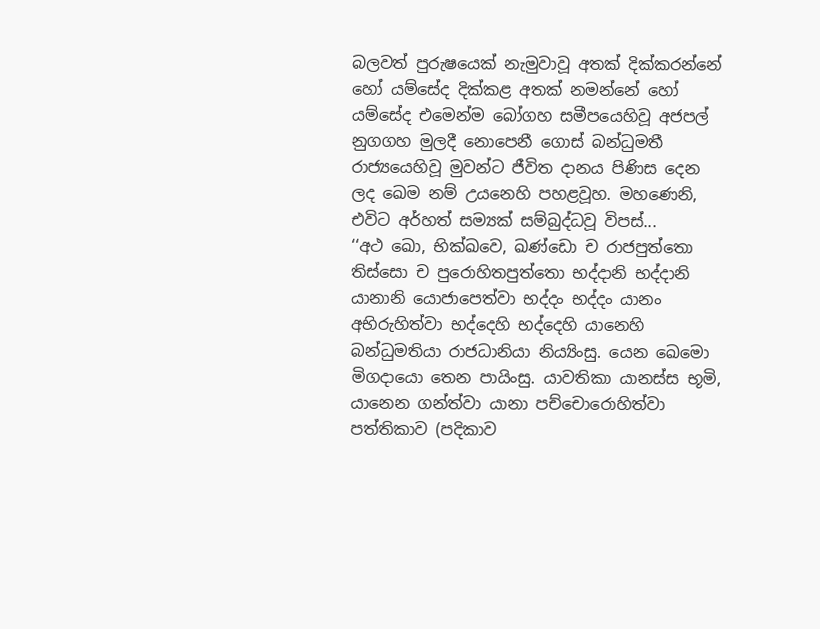බලවත් පුරුෂයෙක් නැමුවාවූ අතක් දික්කරන්නේ හෝ යම්සේද දික්කළ අතක් නමන්නේ හෝ යම්සේද එමෙන්ම බෝගහ සමීපයෙහිවූ අජපල් නුගගහ මුලදී නොපෙනී ගොස් බන්ධුමතී රාජ්‍යයෙහිවූ මුවන්ට ජීවිත දානය පිණිස දෙන ලද ඛෙම නම් උයනෙහි පහළවූහ. මහණෙනි, එවිට අර්හත් සම්‍යක් සම්බුද්ධවූ විපස්...
‘‘අථ ඛො, භික්ඛවෙ, ඛණ්ඩො ච රාජපුත්තො තිස්සො ච පුරොහිතපුත්තො භද්දානි භද්දානි යානානි යොජාපෙත්වා භද්දං භද්දං යානං අභිරුහිත්වා භද්දෙහි භද්දෙහි යානෙහි බන්ධුමතියා රාජධානියා නිය්‍යිංසු. යෙන ඛෙමො මිගදායො තෙන පායිංසු. යාවතිකා යානස්ස භූමි, යානෙන ගන්ත්වා යානා පච්චොරොහිත්වා පත්තිකාව (පදිකාව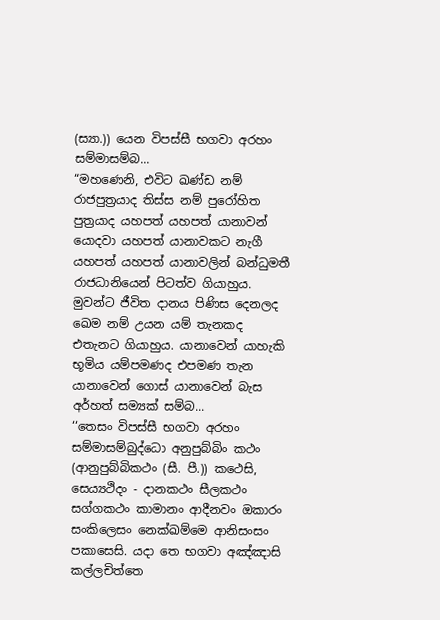(ස්‍යා.)) යෙන විපස්සී භගවා අරහං සම්මාසම්බ...
“මහණෙනි, එවිට ඛණ්ඩ නම් රාජපුත්‍රයාද තිස්ස නම් පුරෝහිත පුත්‍රයාද යහපත් යහපත් යානාවන් යොදවා යහපත් යානාවකට නැගී යහපත් යහපත් යානාවලින් බන්ධුමතී රාජධානියෙන් පිටත්ව ගියාහුය. මුවන්ට ජීවිත දානය පිණිස දෙනලද ඛෙම නම් උයන යම් තැනකද එතැනට ගියාහුය. යානාවෙන් යාහැකි භූමිය යම්පමණද එපමණ තැන යානාවෙන් ගොස් යානාවෙන් බැස අර්හත් සම්‍යක් සම්බ...
‘‘තෙසං විපස්සී භගවා අරහං සම්මාසම්බුද්ධො අනුපුබ්බිං කථං (ආනුපුබ්බිකථං (සී. පී.)) කථෙසි, සෙය්‍යථිදං - දානකථං සීලකථං සග්ගකථං කාමානං ආදීනවං ඔකාරං සංකිලෙසං නෙක්ඛම්මෙ ආනිසංසං පකාසෙසි. යදා තෙ භගවා අඤ්ඤාසි කල්ලචිත්තෙ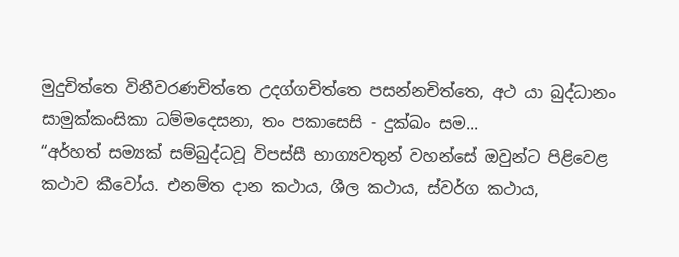මුදුචිත්තෙ විනීවරණචිත්තෙ උදග්ගචිත්තෙ පසන්නචිත්තෙ, අථ යා බුද්ධානං සාමුක්කංසිකා ධම්මදෙසනා, තං පකාසෙසි - දුක්ඛං සම...
“අර්හත් සම්‍යක් සම්බුද්ධවූ විපස්සී භාග්‍යවතුන් වහන්සේ ඔවුන්ට පිළිවෙළ කථාව කීවෝය. එනම්ත දාන කථාය, ශීල කථාය, ස්වර්ග කථාය,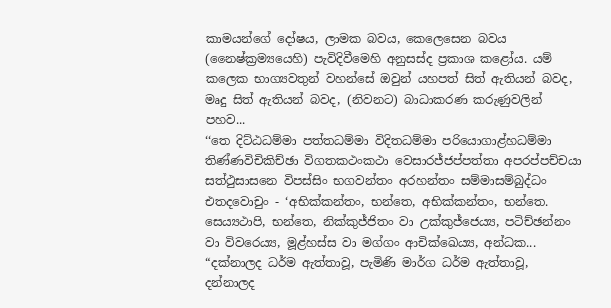කාමයන්ගේ දෝෂය, ලාමක බවය, කෙලෙසෙන බවය (නෛෂ්ක්‍රම්‍යයෙහි) පැවිදිවීමෙහි අනුසස්ද ප්‍රකාශ කළෝය. යම් කලෙක භාග්‍යවතුන් වහන්සේ ඔවුන් යහපත් සිත් ඇතියන් බවද, මෘදු සිත් ඇතියන් බවද, (නිවනට) බාධාකරණ කරුණුවලින් පහව...
‘‘තෙ දිට්ඨධම්මා පත්තධම්මා විදිතධම්මා පරියොගාළ්හධම්මා තිණ්ණවිචිකිච්ඡා විගතකථංකථා වෙසාරජ්ජප්පත්තා අපරප්පච්චයා සත්ථුසාසනෙ විපස්සිං භගවන්තං අරහන්තං සම්මාසම්බුද්ධං එතදවොචුං - ‘අභික්කන්තං, භන්තෙ, අභික්කන්තං, භන්තෙ. සෙය්‍යථාපි, භන්තෙ, නික්කුජ්ජිතං වා උක්කුජ්ජෙය්‍ය, පටිච්ඡන්නං වා විවරෙය්‍ය, මූළ්හස්ස වා මග්ගං ආචික්ඛෙය්‍ය, අන්ධක...
“දක්නාලද ධර්ම ඇත්තාවූ, පැමිණි මාර්ග ධර්ම ඇත්තාවූ, දන්නාලද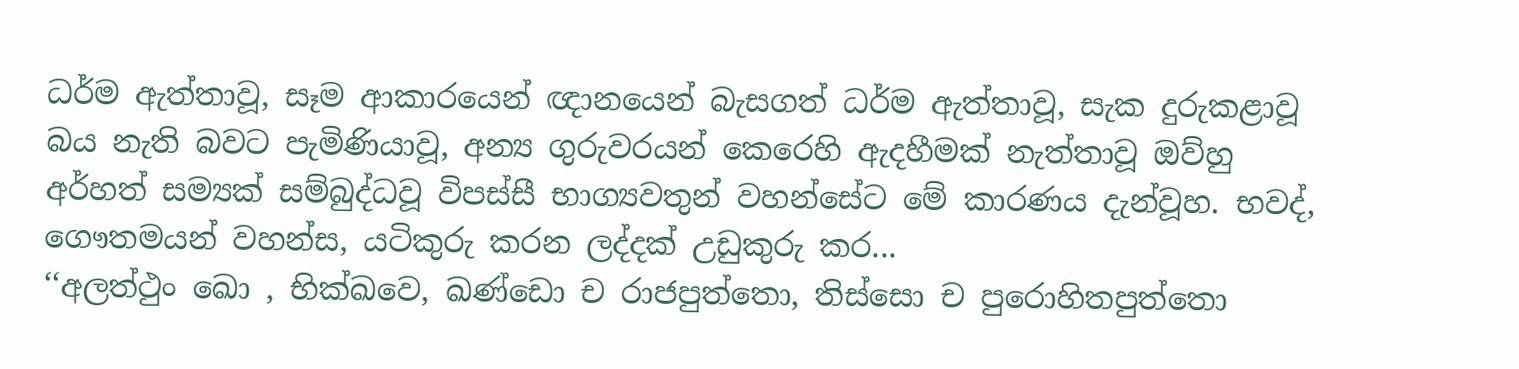ධර්ම ඇත්තාවූ, සෑම ආකාරයෙන් ඥානයෙන් බැසගත් ධර්ම ඇත්තාවූ, සැක දුරුකළාවූ බය නැති බවට පැමිණියාවූ, අන්‍ය ගුරුවරයන් කෙරෙහි ඇදහීමක් නැත්තාවූ ඔව්හු අර්හත් සම්‍යක් සම්බුද්ධවූ විපස්සී භාග්‍යවතුන් වහන්සේට මේ කාරණය දැන්වූහ. භවද්, ගෞතමයන් වහන්ස, යටිකුරු කරන ලද්දක් උඩුකුරු කර...
‘‘අලත්ථුං ඛො , භික්ඛවෙ, ඛණ්ඩො ච රාජපුත්තො, තිස්සො ච පුරොහිතපුත්තො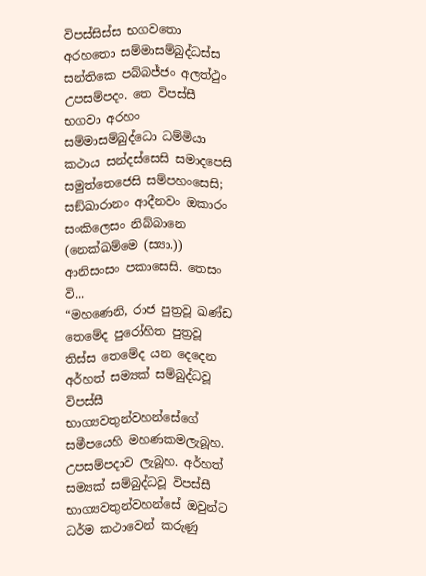විපස්සිස්ස භගවතො අරහතො සම්මාසම්බුද්ධස්ස සන්තිකෙ පබ්බජ්ජං අලත්ථුං උපසම්පදං. තෙ විපස්සී භගවා අරහං සම්මාසම්බුද්ධො ධම්මියා කථාය සන්දස්සෙසි සමාදපෙසි සමුත්තෙජෙසි සම්පහංසෙසි; සඞ්ඛාරානං ආදීනවං ඔකාරං සංකිලෙසං නිබ්බානෙ (නෙක්ඛම්මෙ (ස්‍යා.)) ආනිසංසං පකාසෙසි. තෙසං වි...
“මහණෙනි, රාජ පුත්‍රවූ ඛණ්ඩ තෙමේද පුරෝහිත පුත්‍රවූ තිස්ස තෙමේද යන දෙදෙන අර්හත් සම්‍යක් සම්බුද්ධවූ විපස්සී භාග්‍යවතුන්වහන්සේගේ සමීපයෙහි මහණකමලැබූහ. උපසම්පදාව ලැබූහ. අර්හත් සම්‍යක් සම්බුද්ධවූ විපස්සී භාග්‍යවතුන්වහන්සේ ඔවුන්ට ධර්ම කථාවෙන් කරුණු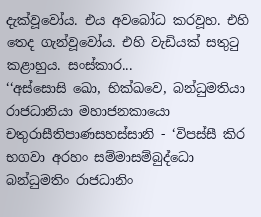දැක්වූවෝය. එය අවබෝධ කරවූහ. එහි තෙද ගැන්වූවෝය. එහි වැඩියක් සතුටු කළාහුය. සංස්කාර...
‘‘අස්සොසි ඛො, භික්ඛවෙ, බන්ධුමතියා රාජධානියා මහාජනකායො චතුරාසීතිපාණසහස්සානි - ‘විපස්සී කිර භගවා අරහං සම්මාසම්බුද්ධො බන්ධුමතිං රාජධානිං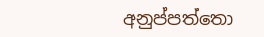අනුප්පත්තො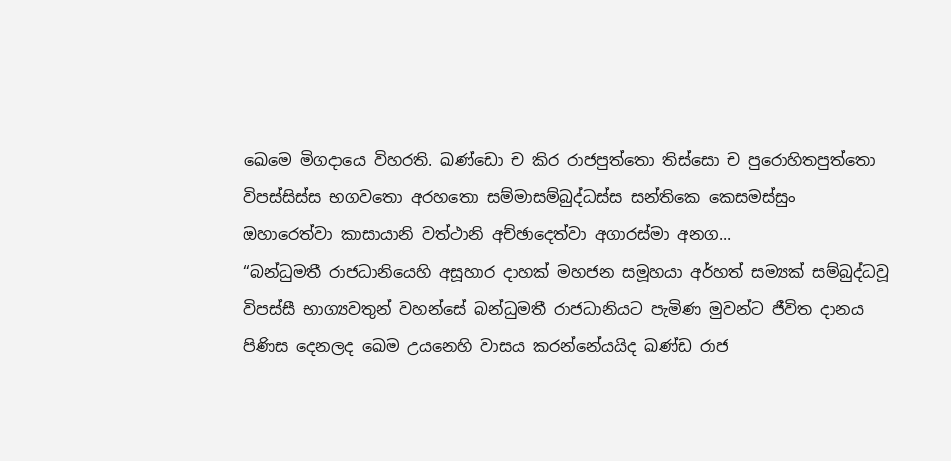ඛෙමෙ මිගදායෙ විහරති. ඛණ්ඩො ච කිර රාජපුත්තො තිස්සො ච පුරොහිතපුත්තො විපස්සිස්ස භගවතො අරහතො සම්මාසම්බුද්ධස්ස සන්තිකෙ කෙසමස්සුං ඔහාරෙත්වා කාසායානි වත්ථානි අච්ඡාදෙත්වා අගාරස්මා අනග...
“බන්ධුමතී රාජධානියෙහි අසූහාර දාහක් මහජන සමූහයා අර්හත් සම්‍යක් සම්බුද්ධවූ විපස්සී භාග්‍යවතුන් වහන්සේ බන්ධුමතී රාජධානියට පැමිණ මුවන්ට ජීවිත දානය පිණිස දෙනලද ඛෙම උයනෙහි වාසය කරන්නේයයිද ඛණ්ඩ රාජ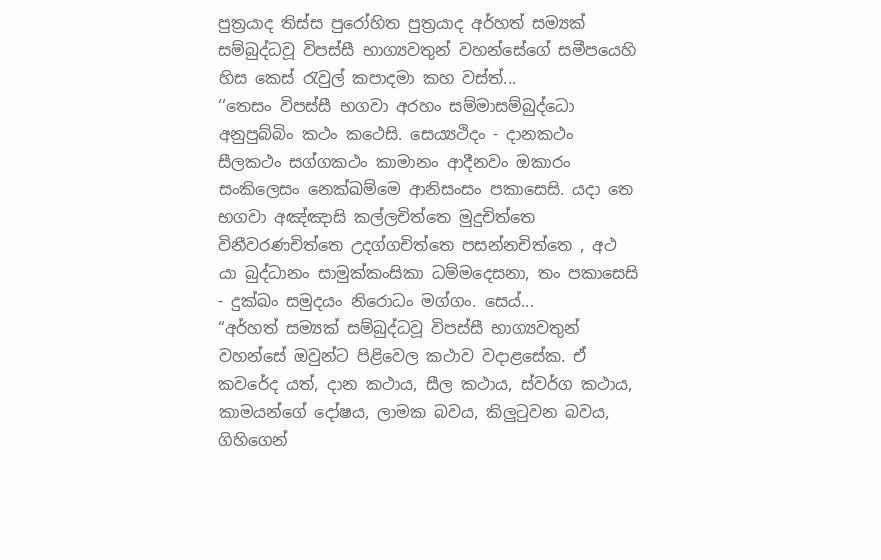පුත්‍රයාද තිස්ස පුරෝහිත පුත්‍රයාද අර්හත් සම්‍යක් සම්බුද්ධවූ විපස්සී භාග්‍යවතුන් වහන්සේගේ සමීපයෙහි හිස කෙස් රැවුල් කපාදමා කහ වස්ත්...
‘‘තෙසං විපස්සී භගවා අරහං සම්මාසම්බුද්ධො අනුපුබ්බිං කථං කථෙසි. සෙය්‍යථිදං - දානකථං සීලකථං සග්ගකථං කාමානං ආදීනවං ඔකාරං සංකිලෙසං නෙක්ඛම්මෙ ආනිසංසං පකාසෙසි. යදා තෙ භගවා අඤ්ඤාසි කල්ලචිත්තෙ මුදුචිත්තෙ විනීවරණචිත්තෙ උදග්ගචිත්තෙ පසන්නචිත්තෙ , අථ යා බුද්ධානං සාමුක්කංසිකා ධම්මදෙසනා, තං පකාසෙසි - දුක්ඛං සමුදයං නිරොධං මග්ගං. සෙය්‍...
“අර්හත් සම්‍යක් සම්බුද්ධවූ විපස්සී භාග්‍යවතුන් වහන්සේ ඔවුන්ට පිළිවෙල කථාව වදාළසේක. ඒ කවරේද යත්, දාන කථාය, සීල කථාය, ස්වර්ග කථාය, කාමයන්ගේ දෝෂය, ලාමක බවය, කිලුටුවන බවය, ගිහිගෙන්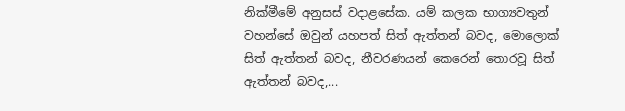නික්මීමේ අනුසස් වදාළසේක. යම් කලක භාග්‍යවතුන් වහන්සේ ඔවුන් යහපත් සිත් ඇත්තන් බවද, මොලොක් සිත් ඇත්තන් බවද, නීවරණයන් කෙරෙන් තොරවූ සිත් ඇත්තන් බවද,...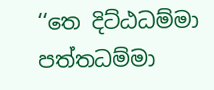‘‘තෙ දිට්ඨධම්මා පත්තධම්මා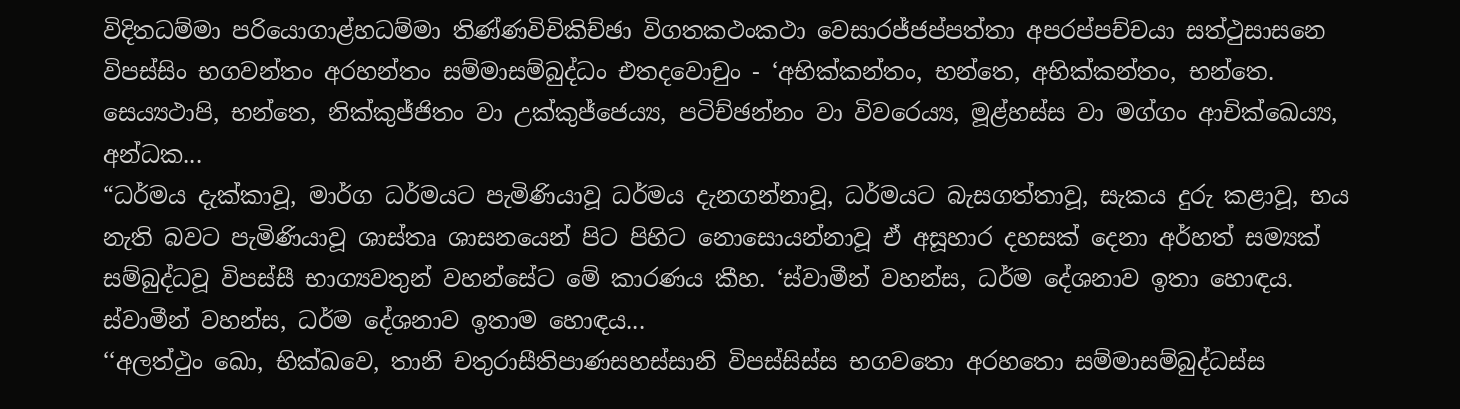විදිතධම්මා පරියොගාළ්හධම්මා තිණ්ණවිචිකිච්ඡා විගතකථංකථා වෙසාරජ්ජප්පත්තා අපරප්පච්චයා සත්ථුසාසනෙ විපස්සිං භගවන්තං අරහන්තං සම්මාසම්බුද්ධං එතදවොචුං - ‘අභික්කන්තං, භන්තෙ, අභික්කන්තං, භන්තෙ. සෙය්‍යථාපි, භන්තෙ, නික්කුජ්ජිතං වා උක්කුජ්ජෙය්‍ය, පටිච්ඡන්නං වා විවරෙය්‍ය, මූළ්හස්ස වා මග්ගං ආචික්ඛෙය්‍ය, අන්ධක...
“ධර්මය දැක්කාවූ, මාර්ග ධර්මයට පැමිණියාවූ ධර්මය දැනගන්නාවූ, ධර්මයට බැසගත්තාවූ, සැකය දුරු කළාවූ, භය නැති බවට පැමිණියාවූ ශාස්තෘ ශාසනයෙන් පිට පිහිට නොසොයන්නාවූ ඒ අසූහාර දහසක් දෙනා අර්හත් සම්‍යක් සම්බුද්ධවූ විපස්සී භාග්‍යවතුන් වහන්සේට මේ කාරණය කීහ. ‘ස්වාමීන් වහන්ස, ධර්ම දේශනාව ඉතා හොඳය. ස්වාමීන් වහන්ස, ධර්ම දේශනාව ඉතාම හොඳය...
‘‘අලත්ථුං ඛො, භික්ඛවෙ, තානි චතුරාසීතිපාණසහස්සානි විපස්සිස්ස භගවතො අරහතො සම්මාසම්බුද්ධස්ස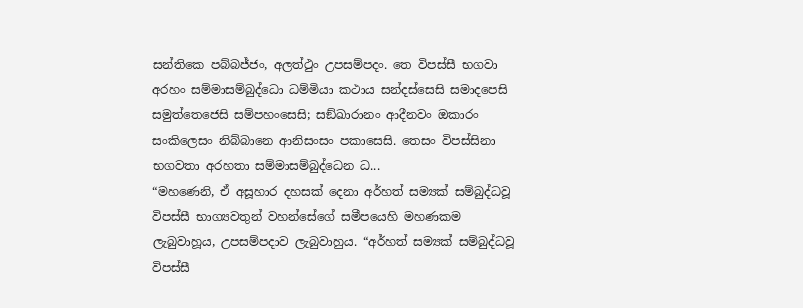සන්තිකෙ පබ්බජ්ජං, අලත්ථුං උපසම්පදං. තෙ විපස්සී භගවා අරහං සම්මාසම්බුද්ධො ධම්මියා කථාය සන්දස්සෙසි සමාදපෙසි සමුත්තෙජෙසි සම්පහංසෙසි; සඞ්ඛාරානං ආදීනවං ඔකාරං සංකිලෙසං නිබ්බානෙ ආනිසංසං පකාසෙසි. තෙසං විපස්සිනා භගවතා අරහතා සම්මාසම්බුද්ධෙන ධ...
“මහණෙනි, ඒ අසූහාර දහසක් දෙනා අර්හත් සම්‍යක් සම්බුද්ධවූ විපස්සී භාග්‍යවතුන් වහන්සේගේ සමීපයෙහි මහණකම ලැබුවාහූය, උපසම්පදාව ලැබුවාහුය. “අර්හත් සම්‍යක් සම්බුද්ධවූ විපස්සී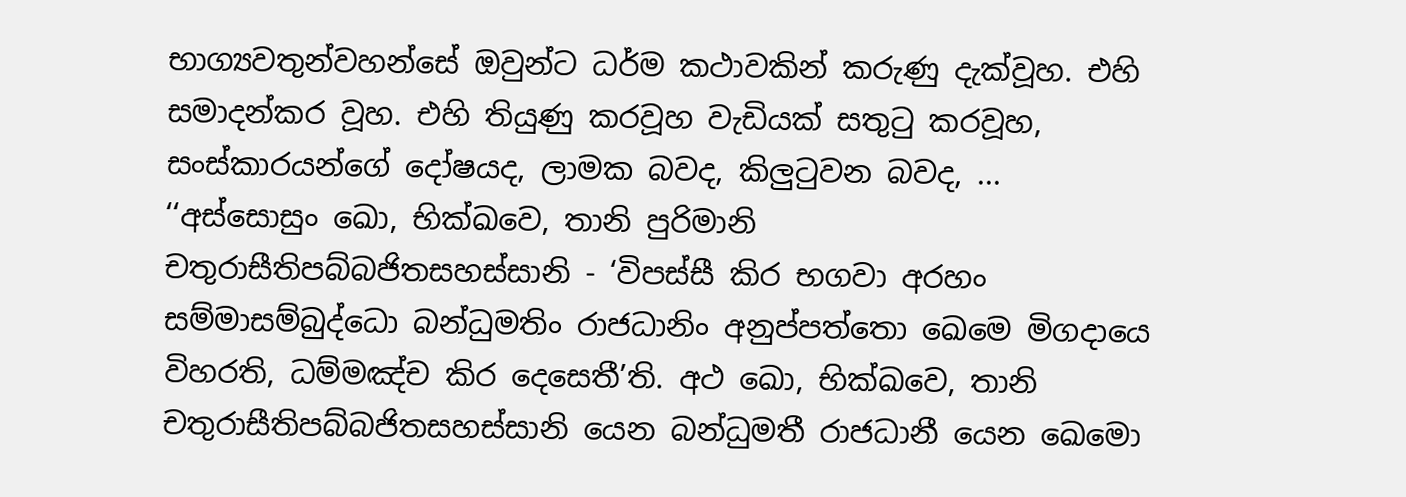භාග්‍යවතුන්වහන්සේ ඔවුන්ට ධර්ම කථාවකින් කරුණු දැක්වූහ. එහි සමාදන්කර වූහ. එහි තියුණු කරවූහ වැඩියක් සතුටු කරවූහ, සංස්කාරයන්ගේ දෝෂයද, ලාමක බවද, කිලුටුවන බවද, ...
‘‘අස්සොසුං ඛො, භික්ඛවෙ, තානි පුරිමානි චතුරාසීතිපබ්බජිතසහස්සානි - ‘විපස්සී කිර භගවා අරහං සම්මාසම්බුද්ධො බන්ධුමතිං රාජධානිං අනුප්පත්තො ඛෙමෙ මිගදායෙ විහරති, ධම්මඤ්ච කිර දෙසෙතී’ති. අථ ඛො, භික්ඛවෙ, තානි චතුරාසීතිපබ්බජිතසහස්සානි යෙන බන්ධුමතී රාජධානී යෙන ඛෙමො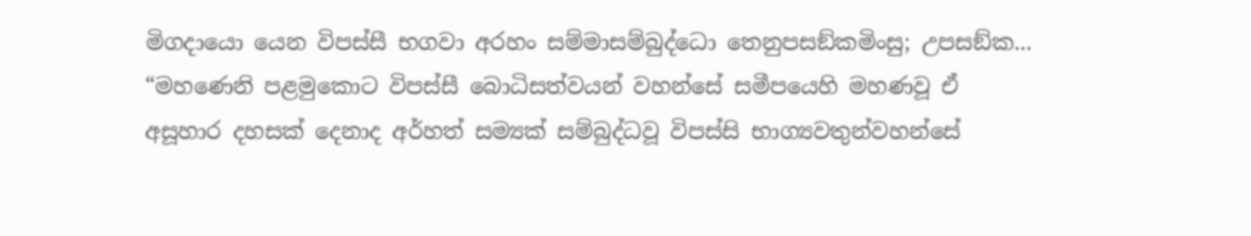මිගදායො යෙන විපස්සී භගවා අරහං සම්මාසම්බුද්ධො තෙනුපසඞ්කමිංසු; උපසඞ්ක...
“මහණෙනි පළමුකොට විපස්සී බොධිසත්වයන් වහන්සේ සමීපයෙහි මහණවූ ඒ අසූහාර දහසක් දෙනාද අර්හත් සම්‍යක් සම්බුද්ධවූ විපස්සි භාග්‍යවතුන්වහන්සේ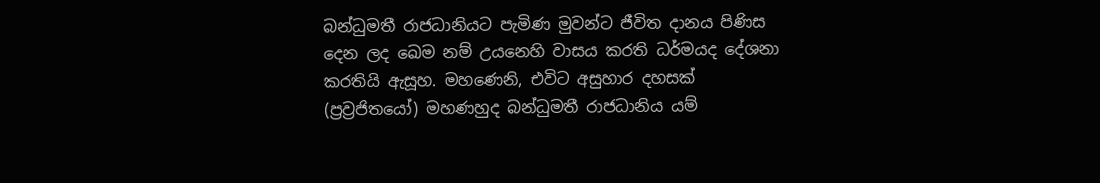බන්ධුමතී රාජධානියට පැමිණ මුවන්ට ජීවිත දානය පිණිස දෙන ලද ඛෙම නම් උයනෙහි වාසය කරති ධර්මයද දේශනා කරතියි ඇසූහ. මහණෙනි, එවිට අසුහාර දහසක් (ප්‍රව්‍රජිතයෝ) මහණහුද බන්ධුමතී රාජධානිය යම්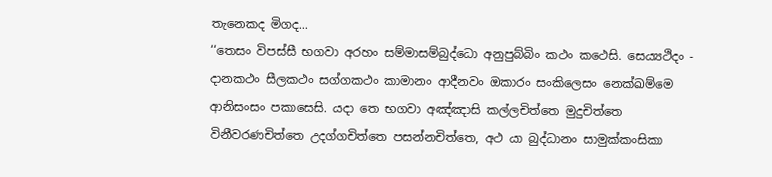තැනෙකද මිගද...
‘‘තෙසං විපස්සී භගවා අරහං සම්මාසම්බුද්ධො අනුපුබ්බිං කථං කථෙසි. සෙය්‍යථිදං - දානකථං සීලකථං සග්ගකථං කාමානං ආදීනවං ඔකාරං සංකිලෙසං නෙක්ඛම්මෙ ආනිසංසං පකාසෙසි. යදා තෙ භගවා අඤ්ඤාසි කල්ලචිත්තෙ මුදුචිත්තෙ විනීවරණචිත්තෙ උදග්ගචිත්තෙ පසන්නචිත්තෙ, අථ යා බුද්ධානං සාමුක්කංසිකා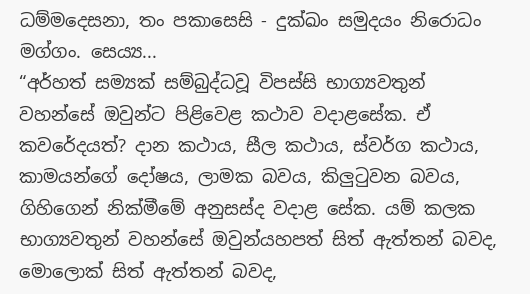ධම්මදෙසනා, තං පකාසෙසි - දුක්ඛං සමුදයං නිරොධං මග්ගං. සෙය්‍ය...
“අර්හත් සම්‍යක් සම්බුද්ධවූ විපස්සි භාග්‍යවතුන් වහන්සේ ඔවුන්ට පිළිවෙළ කථාව වදාළසේක. ඒ කවරේදයත්? දාන කථාය, සීල කථාය, ස්වර්ග කථාය, කාමයන්ගේ දෝෂය, ලාමක බවය, කිලුටුවන බවය, ගිහිගෙන් නික්මීමේ අනුසස්ද වදාළ සේක. යම් කලක භාග්‍යවතුන් වහන්සේ ඔවුන්යහපත් සිත් ඇත්තන් බවද, මොලොක් සිත් ඇත්තන් බවද,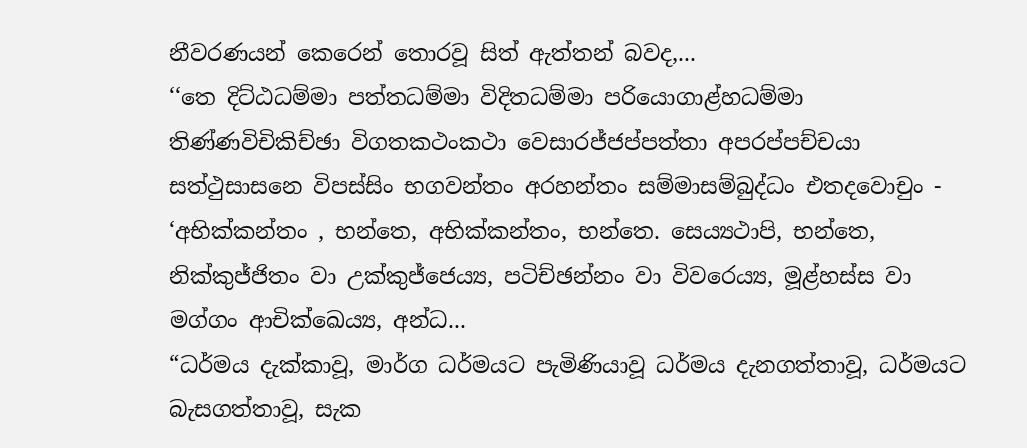නීවරණයන් කෙරෙන් තොරවූ සිත් ඇත්තන් බවද,...
‘‘තෙ දිට්ඨධම්මා පත්තධම්මා විදිතධම්මා පරියොගාළ්හධම්මා තිණ්ණවිචිකිච්ඡා විගතකථංකථා වෙසාරජ්ජප්පත්තා අපරප්පච්චයා සත්ථුසාසනෙ විපස්සිං භගවන්තං අරහන්තං සම්මාසම්බුද්ධං එතදවොචුං - ‘අභික්කන්තං , භන්තෙ, අභික්කන්තං, භන්තෙ. සෙය්‍යථාපි, භන්තෙ, නික්කුජ්ජිතං වා උක්කුජ්ජෙය්‍ය, පටිච්ඡන්නං වා විවරෙය්‍ය, මූළ්හස්ස වා මග්ගං ආචික්ඛෙය්‍ය, අන්ධ...
“ධර්මය දැක්කාවූ, මාර්ග ධර්මයට පැමිණියාවූ ධර්මය දැනගත්තාවූ, ධර්මයට බැසගත්තාවූ, සැක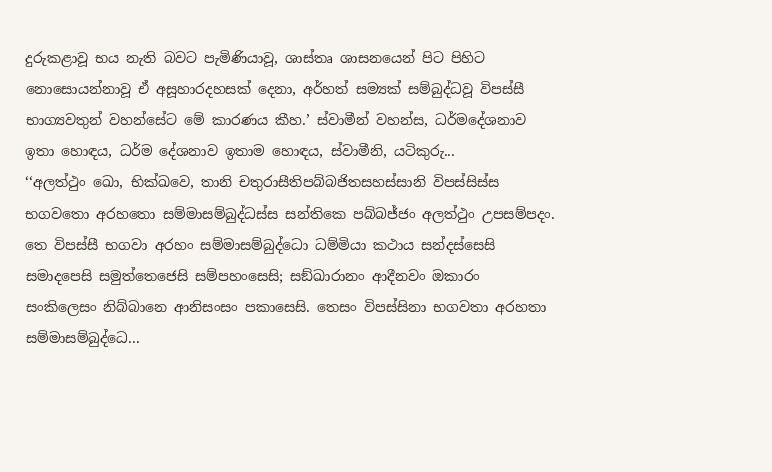දුරුකළාවූ භය නැති බවට පැමිණියාවූ, ශාස්තෘ ශාසනයෙන් පිට පිහිට නොසොයන්නාවූ ඒ අසූහාරදහසක් දෙනා, අර්හත් සම්‍යක් සම්බුද්ධවූ විපස්සී භාග්‍යවතුන් වහන්සේට මේ කාරණය කීහ.’ ස්වාමීන් වහන්ස, ධර්මදේශනාව ඉතා හොඳය, ධර්ම දේශනාව ඉතාම හොඳය, ස්වාමීනි, යටිකුරු...
‘‘අලත්ථුං ඛො, භික්ඛවෙ, තානි චතුරාසීතිපබ්බජිතසහස්සානි විපස්සිස්ස භගවතො අරහතො සම්මාසම්බුද්ධස්ස සන්තිකෙ පබ්බජ්ජං අලත්ථුං උපසම්පදං. තෙ විපස්සී භගවා අරහං සම්මාසම්බුද්ධො ධම්මියා කථාය සන්දස්සෙසි සමාදපෙසි සමුත්තෙජෙසි සම්පහංසෙසි; සඞ්ඛාරානං ආදීනවං ඔකාරං සංකිලෙසං නිබ්බානෙ ආනිසංසං පකාසෙසි. තෙසං විපස්සිනා භගවතා අරහතා සම්මාසම්බුද්ධෙ...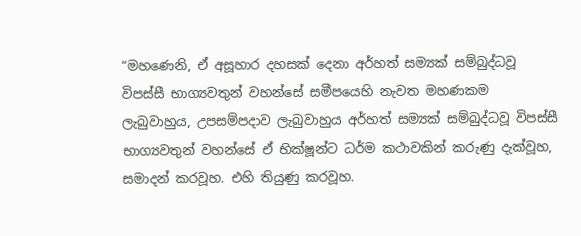“මහණෙනි, ඒ අසූහාර දහසක් දෙනා අර්හත් සම්‍යක් සම්බුද්ධවූ විපස්සී භාග්‍යවතුන් වහන්සේ සමීපයෙහි නැවත මහණකම ලැබුවාහුය, උපසම්පදාව ලැබුවාහුය අර්හත් සම්‍යක් සම්බුද්ධවූ විපස්සී භාග්‍යවතුන් වහන්සේ ඒ භික්ෂූන්ට ධර්ම කථාවකින් කරුණු දැක්වූහ, සමාදන් කරවූහ. එහි තියුණු කරවූහ.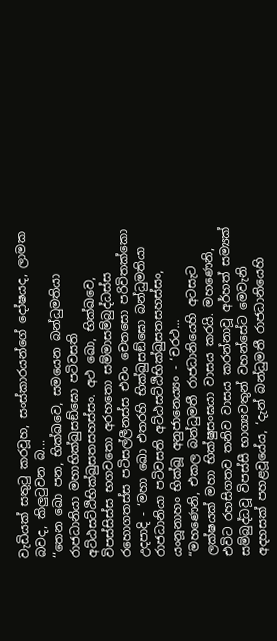වැඩියක් සතුටු කරවූහ, සංස්කාරයන්ගේ දෝෂයද, ලාමක බවද, කිලුටුවන බ...
‘‘තෙන ඛො පන, භික්ඛවෙ, සමයෙන බන්ධුමතියා රාජධානියා මහාභික්ඛුසඞ්ඝො පටිවසති අට්ඨසට්ඨිභික්ඛුසතසහස්සං. අථ ඛො, භික්ඛවෙ, විපස්සිස්ස භගවතො අරහතො සම්මාසම්බුද්ධස්ස රහොගතස්ස පටිසල්ලීනස්ස එවං චෙතසො පරිවිතක්කො උදපාදි - ‘මහා ඛො එතරහි භික්ඛුසඞ්ඝො බන්ධුමතියා රාජධානියා පටිවසති අට්ඨසට්ඨිභික්ඛුසතසහස්සං, යංනූනාහං භික්ඛූ අනුජානෙය්‍යං - ‘චරථ...
“මහණෙනි, එකල බන්ධුමතී රාජධානියෙහි අටසැට ලක්ෂයක් මහා භික්ෂුසංඝයා වාසය කරයි. මහණෙනි, එවිට රහසිගතව තනිව වාසය කරන්නාවූ අර්හත් සම්‍යක් සම්බුද්ධවූ විපස්සී භාග්‍යවතුන් වහන්සේට මෙවැනි අදහසක් පහළවූයේය, ‘දැන් බන්ධුමතී රාජධානියෙහි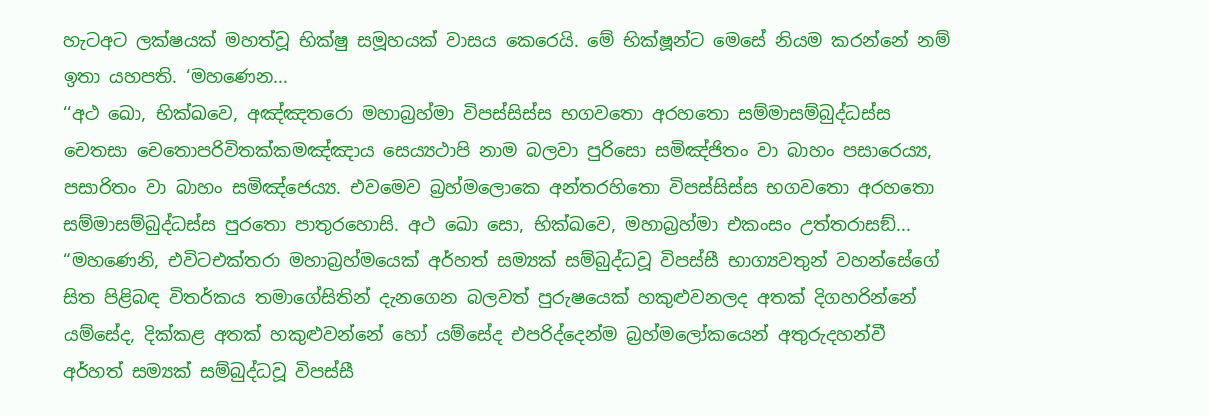හැටඅට ලක්ෂයක් මහත්වූ භික්ෂු සමූහයක් වාසය කෙරෙයි. මේ භික්ෂූන්ට මෙසේ නියම කරන්නේ නම් ඉතා යහපති. ‘මහණෙන...
‘‘අථ ඛො, භික්ඛවෙ, අඤ්ඤතරො මහාබ්‍රහ්මා විපස්සිස්ස භගවතො අරහතො සම්මාසම්බුද්ධස්ස චෙතසා චෙතොපරිවිතක්කමඤ්ඤාය සෙය්‍යථාපි නාම බලවා පුරිසො සමිඤ්ජිතං වා බාහං පසාරෙය්‍ය, පසාරිතං වා බාහං සමිඤ්ජෙය්‍ය. එවමෙව බ්‍රහ්මලොකෙ අන්තරහිතො විපස්සිස්ස භගවතො අරහතො සම්මාසම්බුද්ධස්ස පුරතො පාතුරහොසි. අථ ඛො සො, භික්ඛවෙ, මහාබ්‍රහ්මා එකංසං උත්තරාසඞ්...
“මහණෙනි, එවිටඑක්තරා මහාබ්‍රහ්මයෙක් අර්හත් සම්‍යක් සම්බුද්ධවූ විපස්සී භාග්‍යවතුන් වහන්සේගේ සිත පිළිබඳ විතර්කය තමාගේසිතින් දැනගෙන බලවත් පුරුෂයෙක් හකුළුවනලද අතක් දිගහරින්නේ යම්සේද, දික්කළ අතක් හකුළුවන්නේ හෝ යම්සේද එපරිද්දෙන්ම බ්‍රහ්මලෝකයෙන් අතුරුදහන්වී අර්හත් සම්‍යක් සම්බුද්ධවූ විපස්සී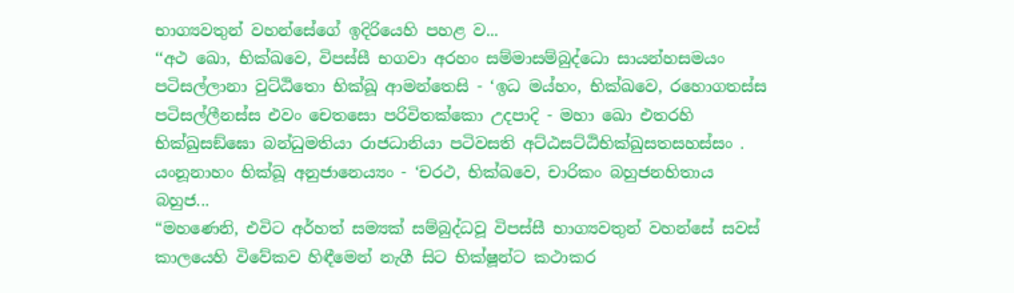භාග්‍යවතුන් වහන්සේගේ ඉදිරියෙහි පහළ ව...
‘‘අථ ඛො, භික්ඛවෙ, විපස්සී භගවා අරහං සම්මාසම්බුද්ධො සායන්හසමයං පටිසල්ලානා වුට්ඨිතො භික්ඛූ ආමන්තෙසි - ‘ඉධ මය්හං, භික්ඛවෙ, රහොගතස්ස පටිසල්ලීනස්ස එවං චෙතසො පරිවිතක්කො උදපාදි - මහා ඛො එතරහි භික්ඛුසඞ්ඝො බන්ධුමතියා රාජධානියා පටිවසති අට්ඨසට්ඨිභික්ඛුසතසහස්සං . යංනූනාහං භික්ඛූ අනුජානෙය්‍යං - ‘චරථ, භික්ඛවෙ, චාරිකං බහුජනහිතාය බහුජ...
“මහණෙනි, එවිට අර්හත් සම්‍යක් සම්බුද්ධවූ විපස්සී භාග්‍යවතුන් වහන්සේ සවස් කාලයෙහි විවේකව හිඳීමෙන් නැගී සිට භික්ෂූන්ට කථාකර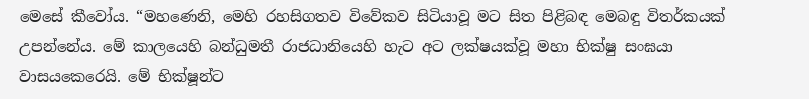මෙසේ කීවෝය. “මහණෙනි, මෙහි රහසිගතව විවේකව සිටියාවූ මට සිත පිළිබඳ මෙබඳු විතර්කයක් උපන්නේය. මේ කාලයෙහි බන්ධුමතී රාජධානියෙහි හැට අට ලක්ෂයක්වූ මහා භික්ෂු සංඝයා වාසයකෙරෙයි. මේ භික්ෂූන්ට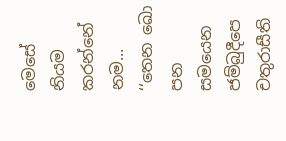මෙසේ නියම කරන්නේ නම...
‘‘තෙන ඛො පන සමයෙන ජම්බුදීපෙ චතුරාසීති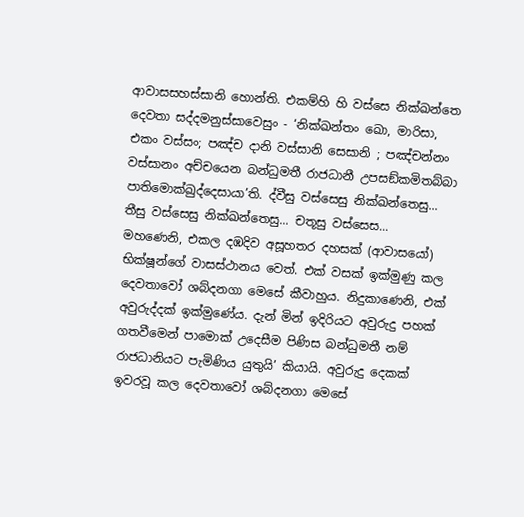ආවාසසහස්සානි හොන්ති. එකම්හි හි වස්සෙ නික්ඛන්තෙ දෙවතා සද්දමනුස්සාවෙසුං - ‘නික්ඛන්තං ඛො, මාරිසා, එකං වස්සං; පඤ්ච දානි වස්සානි සෙසානි ; පඤ්චන්නං වස්සානං අච්චයෙන බන්ධුමතී රාජධානී උපසඞ්කමිතබ්බා පාතිමොක්ඛුද්දෙසායා’ති. ද්වීසු වස්සෙසු නික්ඛන්තෙසු... තීසු වස්සෙසු නික්ඛන්තෙසු... චතූසු වස්සෙස...
මහණෙනි, එකල දඹදිව අසූහතර දහසක් (ආවාසයෝ) භික්ෂූන්ගේ වාසස්ථානය වෙත්. එක් වසක් ඉක්මුණු කල දෙවතාවෝ ශබ්දනගා මෙසේ කීවාහුය. නිදුකාණෙනි, එක් අවුරුද්දක් ඉක්මුණේය. දැන් මින් ඉදිරියට අවුරුදු පහක් ගතවීමෙන් පාමොක් උදෙසීම පිණිස බන්ධුමතී නම් රාජධානියට පැමිණිය යුතුයි’ කියායි. අවුරුදු දෙකක් ඉවරවූ කල දෙවතාවෝ ශබ්දනගා මෙසේ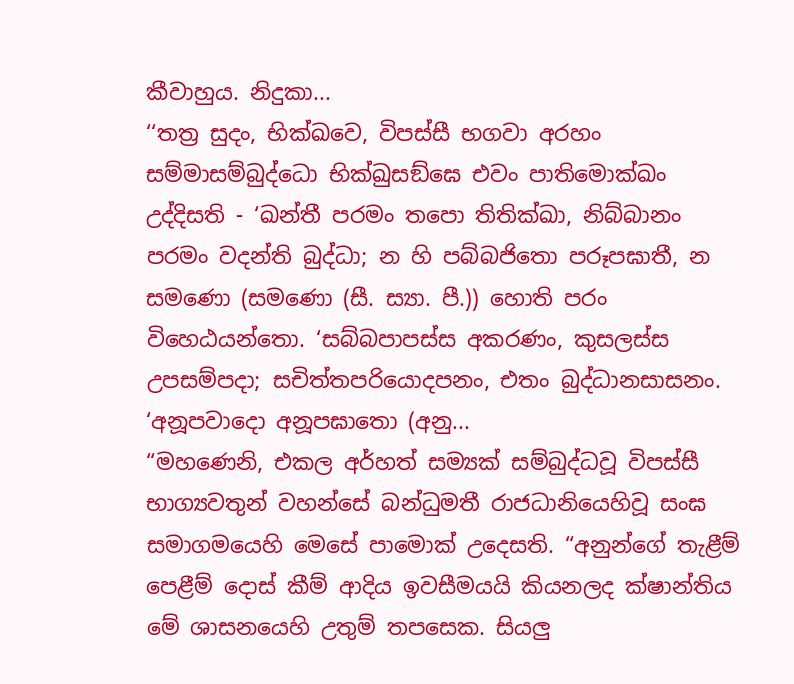කීවාහුය. නිදුකා...
‘‘තත්‍ර සුදං, භික්ඛවෙ, විපස්සී භගවා අරහං සම්මාසම්බුද්ධො භික්ඛුසඞ්ඝෙ එවං පාතිමොක්ඛං උද්දිසති - ‘ඛන්තී පරමං තපො තිතික්ඛා, නිබ්බානං පරමං වදන්ති බුද්ධා; න හි පබ්බජිතො පරූපඝාතී, න සමණො (සමණො (සී. ස්‍යා. පී.)) හොති පරං විහෙඨයන්තො. ‘සබ්බපාපස්ස අකරණං, කුසලස්ස උපසම්පදා; සචිත්තපරියොදපනං, එතං බුද්ධානසාසනං. ‘අනූපවාදො අනූපඝාතො (අනු...
“මහණෙනි, එකල අර්හත් සම්‍යක් සම්බුද්ධවූ විපස්සී භාග්‍යවතුන් වහන්සේ බන්ධුමතී රාජධානියෙහිවූ සංඝ සමාගමයෙහි මෙසේ පාමොක් උදෙසති. “අනුන්ගේ තැළීම් පෙළීම් දොස් කීම් ආදිය ඉවසීමයයි කියනලද ක්ෂාන්තිය මේ ශාසනයෙහි උතුම් තපසෙක. සියලු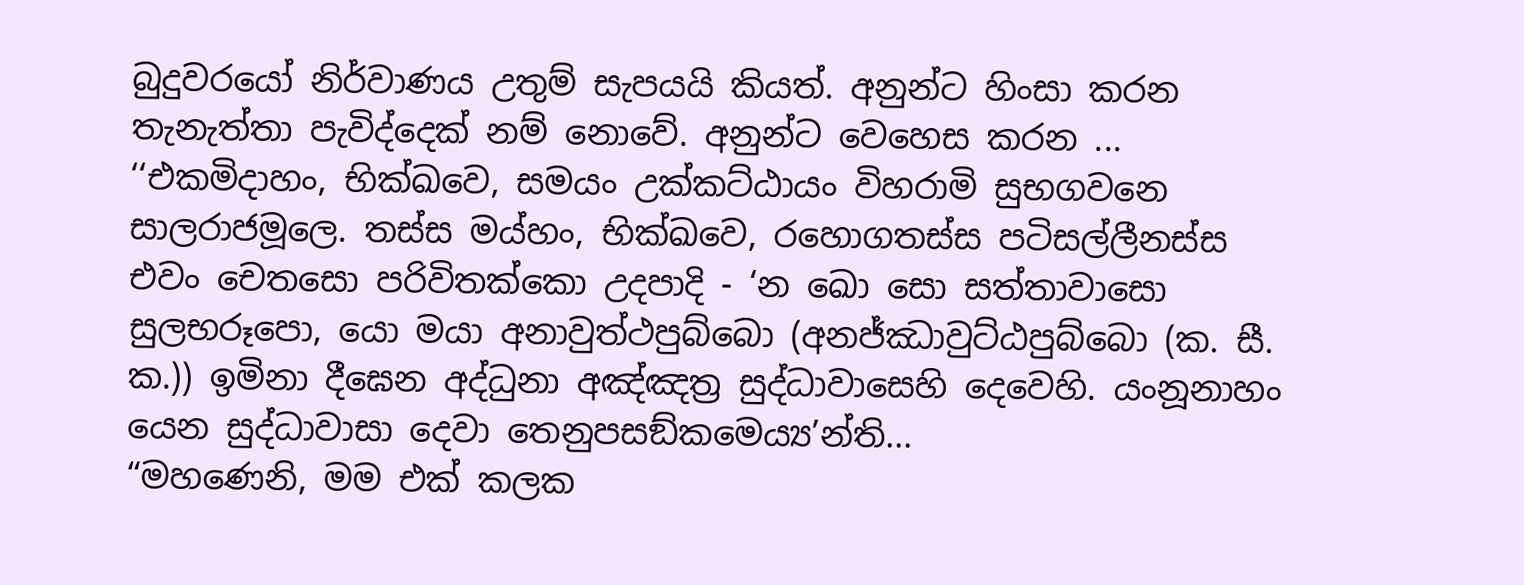බුදුවරයෝ නිර්වාණය උතුම් සැපයයි කියත්. අනුන්ට හිංසා කරන තැනැත්තා පැවිද්දෙක් නම් නොවේ. අනුන්ට වෙහෙස කරන ...
‘‘එකමිදාහං, භික්ඛවෙ, සමයං උක්කට්ඨායං විහරාමි සුභගවනෙ සාලරාජමූලෙ. තස්ස මය්හං, භික්ඛවෙ, රහොගතස්ස පටිසල්ලීනස්ස එවං චෙතසො පරිවිතක්කො උදපාදි - ‘න ඛො සො සත්තාවාසො සුලභරූපො, යො මයා අනාවුත්ථපුබ්බො (අනජ්ඣාවුට්ඨපුබ්බො (ක. සී. ක.)) ඉමිනා දීඝෙන අද්ධුනා අඤ්ඤත්‍ර සුද්ධාවාසෙහි දෙවෙහි. යංනූනාහං යෙන සුද්ධාවාසා දෙවා තෙනුපසඞ්කමෙය්‍ය’න්ති...
“මහණෙනි, මම එක් කලක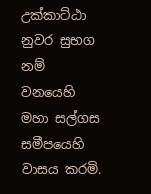උක්කාට්ඨා නුවර සුභග නම් වනයෙහි මහා සල්ගස සමීපයෙහි වාසය කරමි.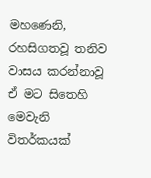මහණෙනි, රහසිගතවූ තනිව වාසය කරන්නාවූ ඒ මට සිතෙහි මෙවැනි විතර්කයක්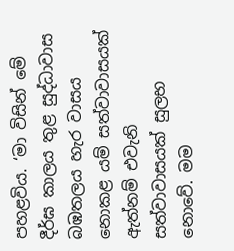පහළවිය. ‘මා විසින් මේ දීර්ඝ කාලය තුළ සුද්ධාවාස බඹතලය හැර වාසය නොකළ යම් සත්වාවාසයක් ඇත්නම් එවැනි සත්වාවාසයක් සුලභ නොවේ. මම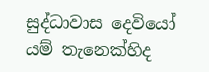සුද්ධාවාස දෙවියෝ යම් තැනෙක්හිද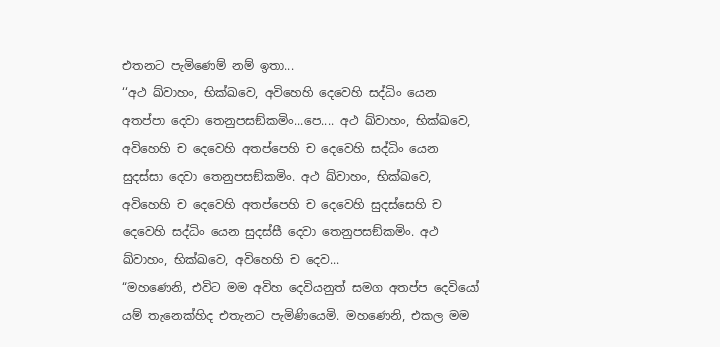එතනට පැමිණෙම් නම් ඉතා...
‘‘අථ ඛ්වාහං, භික්ඛවෙ, අවිහෙහි දෙවෙහි සද්ධිං යෙන අතප්පා දෙවා තෙනුපසඞ්කමිං...පෙ.... අථ ඛ්වාහං, භික්ඛවෙ, අවිහෙහි ච දෙවෙහි අතප්පෙහි ච දෙවෙහි සද්ධිං යෙන සුදස්සා දෙවා තෙනුපසඞ්කමිං. අථ ඛ්වාහං, භික්ඛවෙ, අවිහෙහි ච දෙවෙහි අතප්පෙහි ච දෙවෙහි සුදස්සෙහි ච දෙවෙහි සද්ධිං යෙන සුදස්සී දෙවා තෙනුපසඞ්කමිං. අථ ඛ්වාහං, භික්ඛවෙ, අවිහෙහි ච දෙව...
“මහණෙනි, එවිට මම අවිහ දෙවියනුත් සමග අතප්ප දෙවියෝ යම් තැනෙක්හිද එතැනට පැමිණියෙමි. මහණෙනි, එකල මම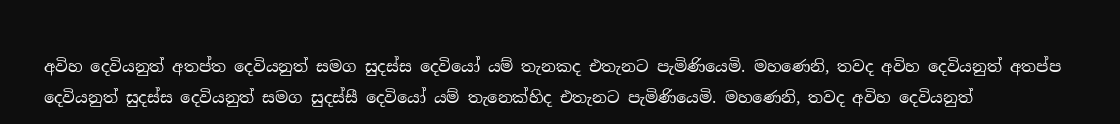අවිහ දෙවියනුත් අතප්ත දෙවියනුත් සමග සුදස්ස දෙවියෝ යම් තැනකද එතැනට පැමිණියෙමි. මහණෙනි, තවද අවිහ දෙවියනුත් අතප්ප දෙවියනුත් සුදස්ස දෙවියනුත් සමග සුදස්සී දෙවියෝ යම් තැනෙක්හිද එතැනට පැමිණියෙමි. මහණෙනි, තවද අවිහ දෙවියනුත්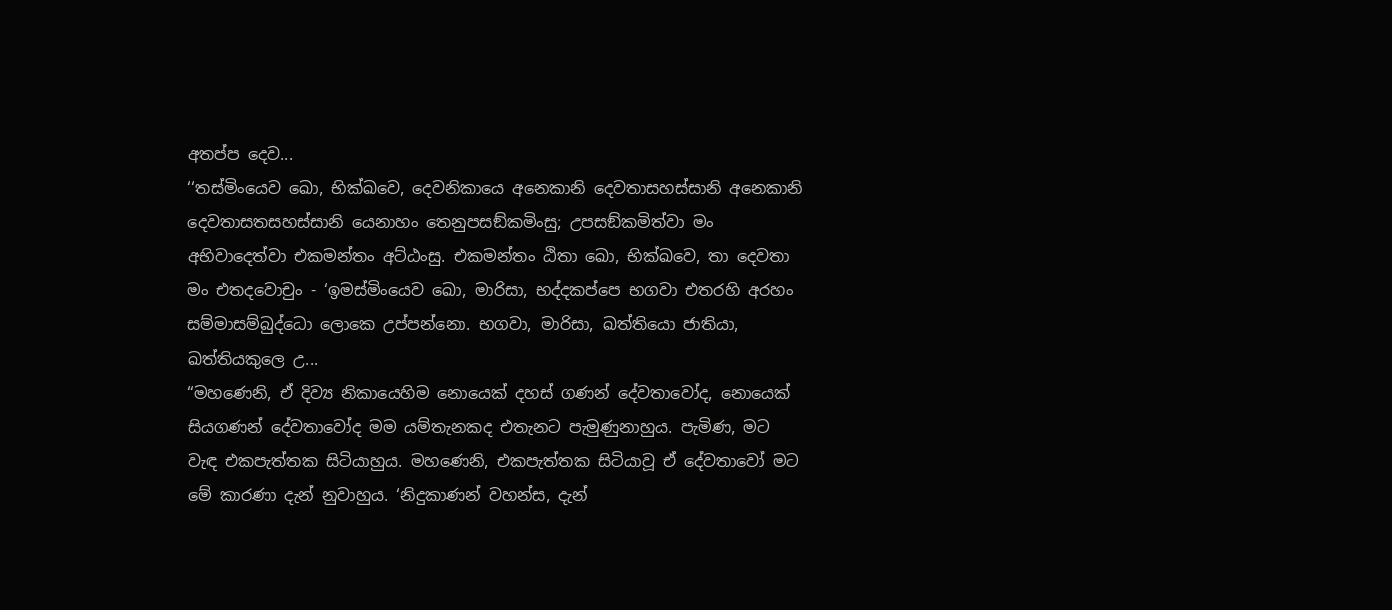අතප්ප දෙව...
‘‘තස්මිංයෙව ඛො, භික්ඛවෙ, දෙවනිකායෙ අනෙකානි දෙවතාසහස්සානි අනෙකානි දෙවතාසතසහස්සානි යෙනාහං තෙනුපසඞ්කමිංසු; උපසඞ්කමිත්වා මං අභිවාදෙත්වා එකමන්තං අට්ඨංසු. එකමන්තං ඨිතා ඛො, භික්ඛවෙ, තා දෙවතා මං එතදවොචුං - ‘ඉමස්මිංයෙව ඛො, මාරිසා, භද්දකප්පෙ භගවා එතරහි අරහං සම්මාසම්බුද්ධො ලොකෙ උප්පන්නො. භගවා, මාරිසා, ඛත්තියො ජාතියා, ඛත්තියකුලෙ උ...
“මහණෙනි, ඒ දිව්‍ය නිකායෙහිම නොයෙක් දහස් ගණන් දේවතාවෝද, නොයෙක් සියගණන් දේවතාවෝද මම යම්තැනකද එතැනට පැමුණුනාහුය. පැමිණ, මට වැඳ එකපැත්තක සිටියාහුය. මහණෙනි, එකපැත්තක සිටියාවූ ඒ දේවතාවෝ මට මේ කාරණා දැන් නුවාහුය. ‘නිදුකාණන් වහන්ස, දැන්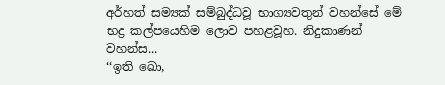අර්හත් සම්‍යක් සම්බුද්ධවූ භාග්‍යවතුන් වහන්සේ මේ භද්‍ර කල්පයෙහිම ලොව පහළවූහ. නිදුකාණන් වහන්ස...
‘‘ඉති ඛො,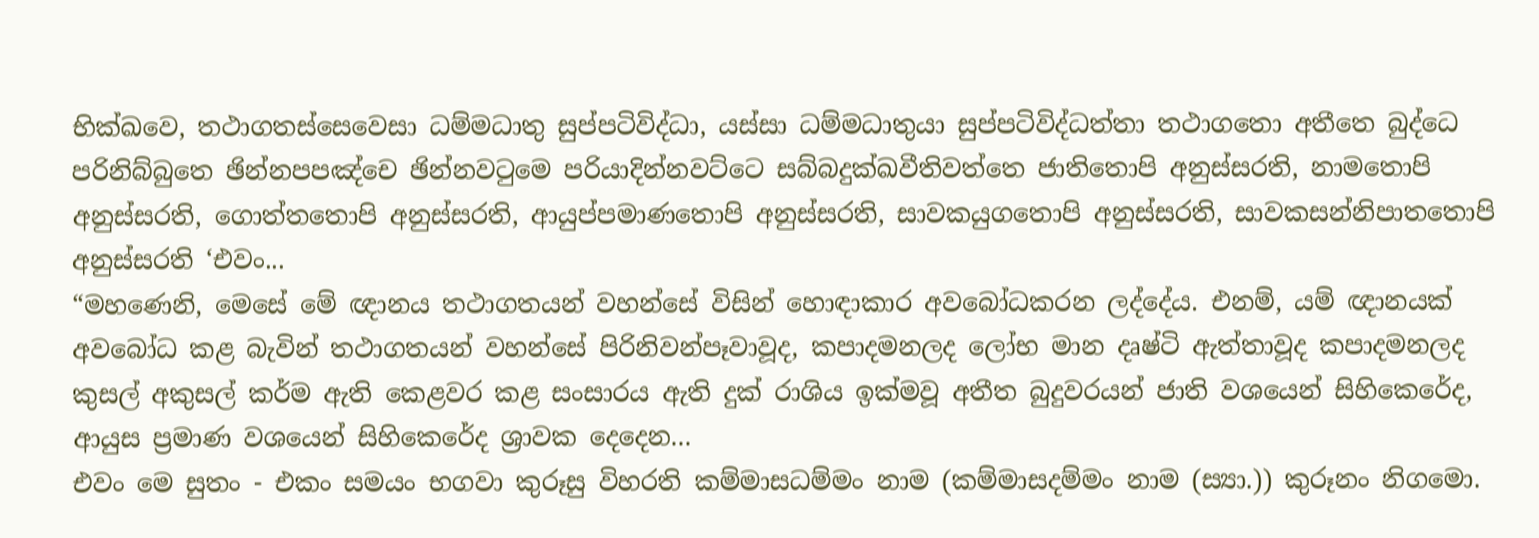භික්ඛවෙ, තථාගතස්සෙවෙසා ධම්මධාතු සුප්පටිවිද්ධා, යස්සා ධම්මධාතුයා සුප්පටිවිද්ධත්තා තථාගතො අතීතෙ බුද්ධෙ පරිනිබ්බුතෙ ඡින්නපපඤ්චෙ ඡින්නවටුමෙ පරියාදින්නවට්ටෙ සබ්බදුක්ඛවීතිවත්තෙ ජාතිතොපි අනුස්සරති, නාමතොපි අනුස්සරති, ගොත්තතොපි අනුස්සරති, ආයුප්පමාණතොපි අනුස්සරති, සාවකයුගතොපි අනුස්සරති, සාවකසන්නිපාතතොපි අනුස්සරති ‘එවං...
“මහණෙනි, මෙසේ මේ ඥානය තථාගතයන් වහන්සේ විසින් හොඳාකාර අවබෝධකරන ලද්දේය. එනම්, යම් ඥානයක් අවබෝධ කළ බැවින් තථාගතයන් වහන්සේ පිරිනිවන්පෑවාවූද, කපාදමනලද ලෝභ මාන දෘෂ්ටි ඇත්තාවූද කපාදමනලද කුසල් අකුසල් කර්ම ඇති කෙළවර කළ සංසාරය ඇති දුක් රාශිය ඉක්මවූ අතීත බුදුවරයන් ජාති වශයෙන් සිහිකෙරේද, ආයුස ප්‍රමාණ වශයෙන් සිහිකෙරේද ශ්‍රාවක දෙදෙන...
එවං මෙ සුතං - එකං සමයං භගවා කුරූසු විහරති කම්මාසධම්මං නාම (කම්මාසදම්මං නාම (ස්‍යා.)) කුරූනං නිගමො.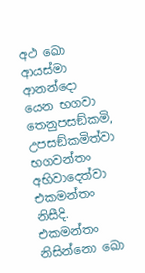අථ ඛො ආයස්මා ආනන්දො යෙන භගවා තෙනුපසඞ්කමි, උපසඞ්කමිත්වා භගවන්තං අභිවාදෙත්වා එකමන්තං නිසීදි. එකමන්තං නිසින්නො ඛො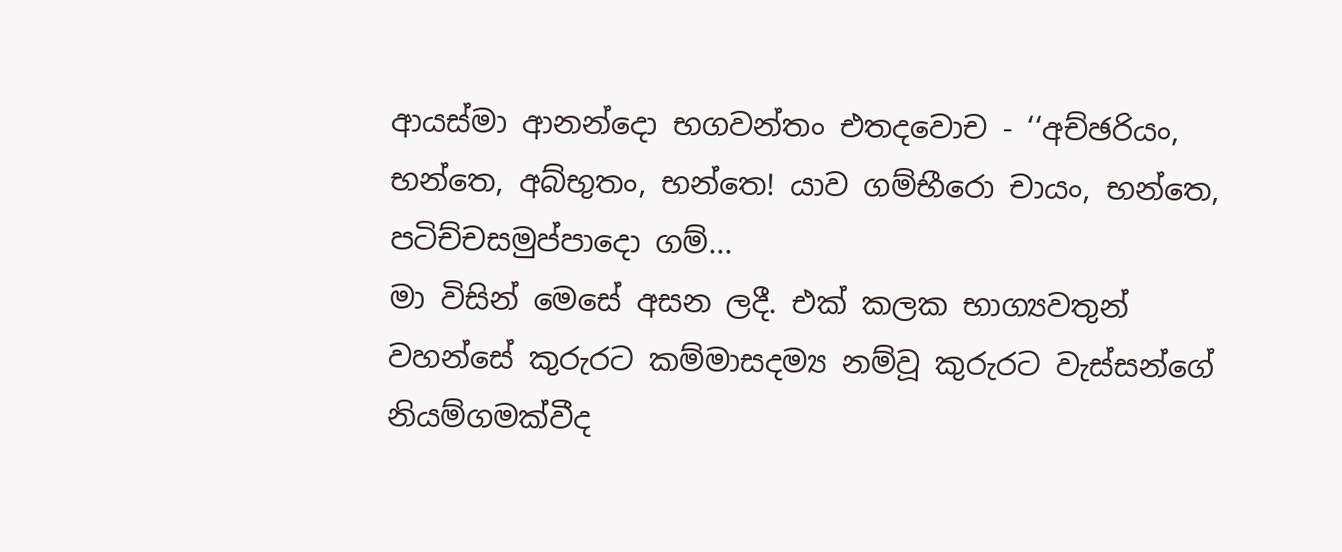ආයස්මා ආනන්දො භගවන්තං එතදවොච - ‘‘අච්ඡරියං, භන්තෙ, අබ්භුතං, භන්තෙ! යාව ගම්භීරො චායං, භන්තෙ, පටිච්චසමුප්පාදො ගම්...
මා විසින් මෙසේ අසන ලදී. එක් කලක භාග්‍යවතුන් වහන්සේ කුරුරට කම්මාසදම්‍ය නම්වූ කුරුරට වැස්සන්ගේ නියම්ගමක්වීද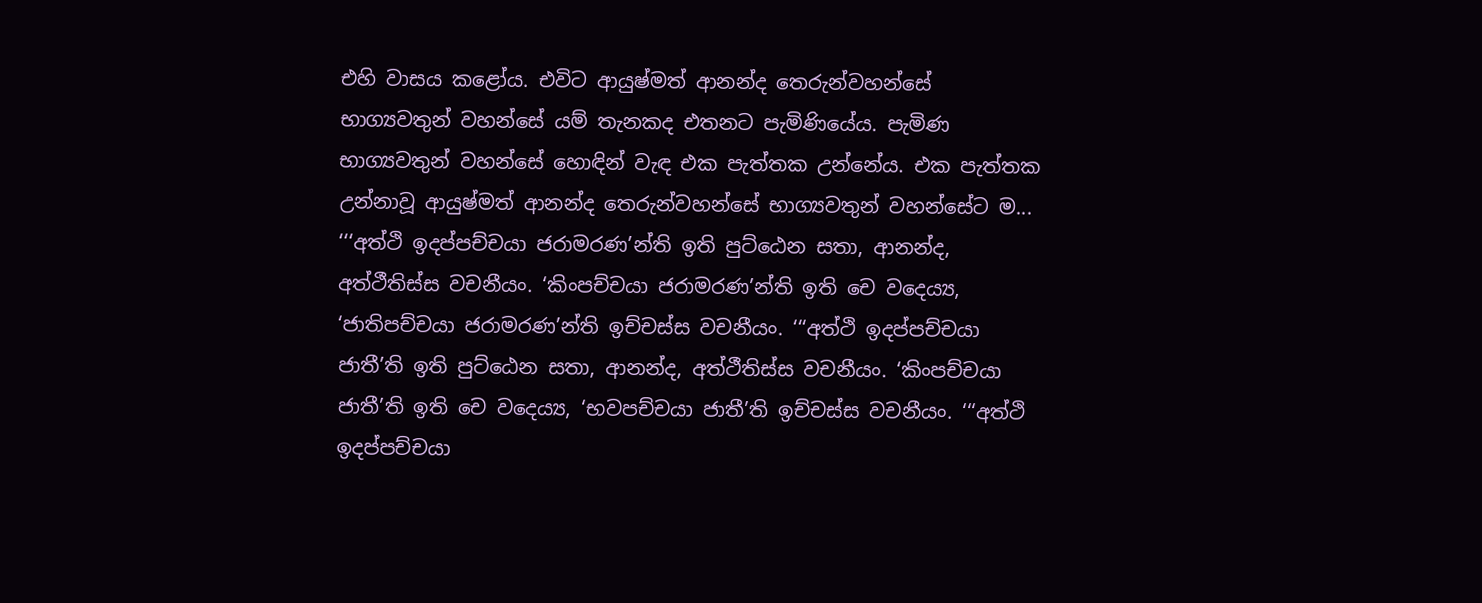එහි වාසය කළෝය. එවිට ආයුෂ්මත් ආනන්ද තෙරුන්වහන්සේ භාග්‍යවතුන් වහන්සේ යම් තැනකද එතනට පැමිණියේය. පැමිණ භාග්‍යවතුන් වහන්සේ හොඳින් වැඳ එක පැත්තක උන්නේය. එක පැත්තක උන්නාවූ ආයුෂ්මත් ආනන්ද තෙරුන්වහන්සේ භාග්‍යවතුන් වහන්සේට ම...
‘‘‘අත්ථි ඉදප්පච්චයා ජරාමරණ’න්ති ඉති පුට්ඨෙන සතා, ආනන්ද, අත්ථීතිස්ස වචනීයං. ‘කිංපච්චයා ජරාමරණ’න්ති ඉති චෙ වදෙය්‍ය, ‘ජාතිපච්චයා ජරාමරණ’න්ති ඉච්චස්ස වචනීයං. ‘‘‘අත්ථි ඉදප්පච්චයා ජාතී’ති ඉති පුට්ඨෙන සතා, ආනන්ද, අත්ථීතිස්ස වචනීයං. ‘කිංපච්චයා ජාතී’ති ඉති චෙ වදෙය්‍ය, ‘භවපච්චයා ජාතී’ති ඉච්චස්ස වචනීයං. ‘‘‘අත්ථි ඉදප්පච්චයා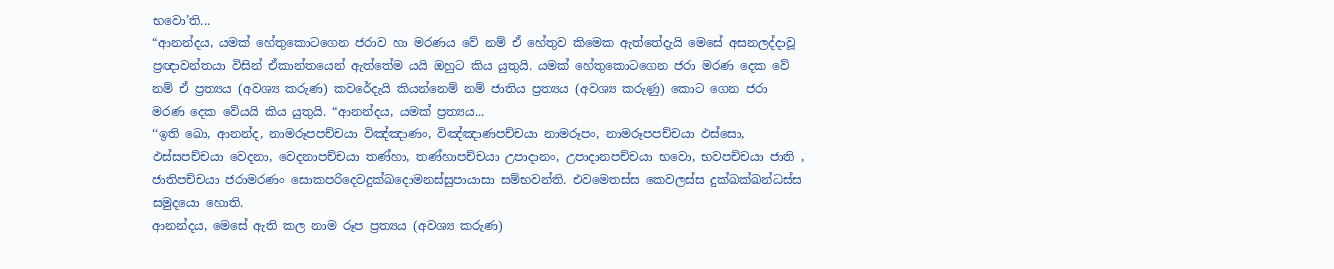භවො’ති...
“ආනන්දය, යමක් හේතුකොටගෙන ජරාව හා මරණය වේ නම් ඒ හේතුව කිමෙක ඇත්තේදැයි මෙසේ අසනලද්දාවූ ප්‍රඥාවන්තයා විසින් ඒකාන්තයෙන් ඇත්තේම යයි ඔහුට කිය යුතුයි. යමක් හේතුකොටගෙන ජරා මරණ දෙක වේ නම් ඒ ප්‍රත්‍යය (අවශ්‍ය කරුණ) කවරේදැයි කියන්නෙම් නම් ජාතිය ප්‍රත්‍යය (අවශ්‍ය කරුණු) කොට ගෙන ජරා මරණ දෙක වේයයි කිය යුතුයි. “ආනන්දය, යමක් ප්‍රත්‍යය...
‘‘ඉති ඛො, ආනන්ද, නාමරූපපච්චයා විඤ්ඤාණං, විඤ්ඤාණපච්චයා නාමරූපං, නාමරූපපච්චයා ඵස්සො, ඵස්සපච්චයා වෙදනා, වෙදනාපච්චයා තණ්හා, තණ්හාපච්චයා උපාදානං, උපාදානපච්චයා භවො, භවපච්චයා ජාති , ජාතිපච්චයා ජරාමරණං සොකපරිදෙවදුක්ඛදොමනස්සුපායාසා සම්භවන්ති. එවමෙතස්ස කෙවලස්ස දුක්ඛක්ඛන්ධස්ස සමුදයො හොති.
ආනන්දය, මෙසේ ඇති කල නාම රූප ප්‍රත්‍යය (අවශ්‍ය කරුණ)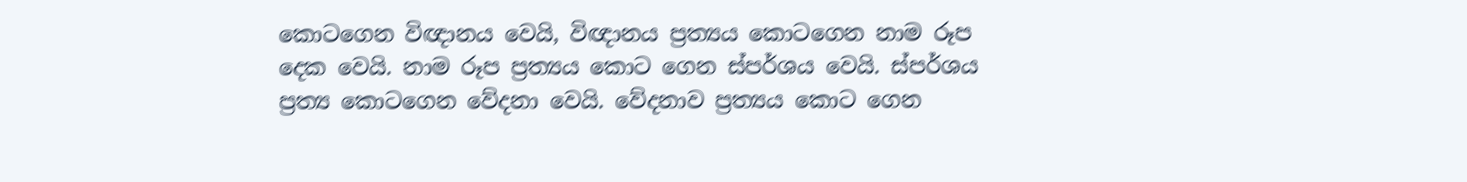කොටගෙන විඥානය වෙයි, විඥානය ප්‍රත්‍යය කොටගෙන නාම රූප දෙක වෙයි. නාම රූප ප්‍රත්‍යය කොට ගෙන ස්පර්ශය වෙයි. ස්පර්ශය ප්‍රත්‍ය කොටගෙන වේදනා වෙයි. වේදනාව ප්‍රත්‍යය කොට ගෙන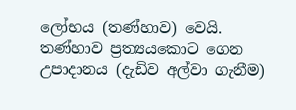ලෝභය (තණ්හාව) වෙයි. තණ්හාව ප්‍රත්‍යයකොට ගෙන උපාදානය (දැඩිව අල්වා ගැනීම)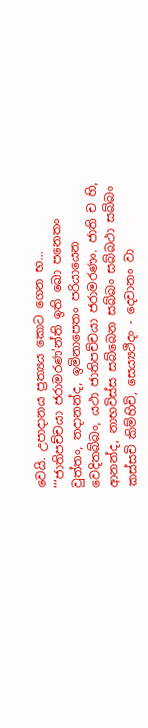වෙයි. උපාදානය ප්‍රත්‍යය කොට ගෙන භ...
‘‘‘ජාතිපච්චයා ජරාමරණ’න්ති ඉති ඛො පනෙතං වුත්තං, තදානන්ද, ඉමිනාපෙතං පරියායෙන වෙදිතබ්බං, යථා ජාතිපච්චයා ජරාමරණං. ජාති ච හි, ආනන්ද, නාභවිස්ස සබ්බෙන සබ්බං සබ්බථා සබ්බං කස්සචි කිම්හිචි, සෙය්‍යථිදං - දෙවානං වා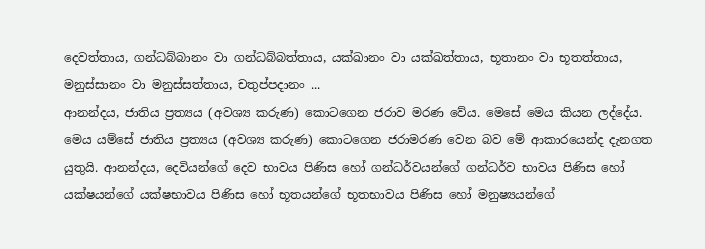දෙවත්තාය, ගන්ධබ්බානං වා ගන්ධබ්බත්තාය, යක්ඛානං වා යක්ඛත්තාය, භූතානං වා භූතත්තාය, මනුස්සානං වා මනුස්සත්තාය, චතුප්පදානං ...
ආනන්දය, ජාතිය ප්‍රත්‍යය (අවශ්‍ය කරුණ) කොටගෙන ජරාව මරණ වේය. මෙසේ මෙය කියන ලද්දේය. මෙය යම්සේ ජාතිය ප්‍රත්‍යය (අවශ්‍ය කරුණ) කොටගෙන ජරාමරණ වෙන බව මේ ආකාරයෙන්ද දැනගත යුතුයි. ආනන්දය, දෙවියන්ගේ දෙව භාවය පිණිස හෝ ගන්ධර්වයන්ගේ ගන්ධර්ව භාවය පිණිස හෝ යක්ෂයන්ගේ යක්ෂභාවය පිණිස හෝ භූතයන්ගේ භූතභාවය පිණිස හෝ මනුෂ්‍යයන්ගේ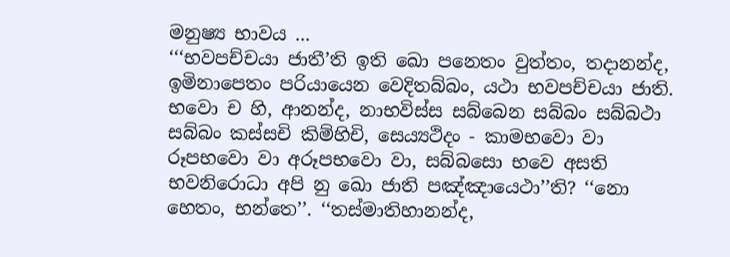මනුෂ්‍ය භාවය ...
‘‘‘භවපච්චයා ජාතී’ති ඉති ඛො පනෙතං වුත්තං, තදානන්ද, ඉමිනාපෙතං පරියායෙන වෙදිතබ්බං, යථා භවපච්චයා ජාති. භවො ච හි, ආනන්ද, නාභවිස්ස සබ්බෙන සබ්බං සබ්බථා සබ්බං කස්සචි කිම්හිචි, සෙය්‍යථිදං - කාමභවො වා රූපභවො වා අරූපභවො වා, සබ්බසො භවෙ අසති භවනිරොධා අපි නු ඛො ජාති පඤ්ඤායෙථා’’ති? ‘‘නො හෙතං, භන්තෙ’’. ‘‘තස්මාතිහානන්ද,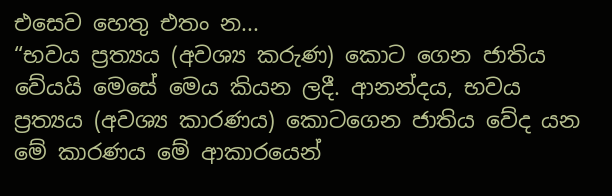එසෙව හෙතු එතං න...
“භවය ප්‍රත්‍යය (අවශ්‍ය කරුණ) කොට ගෙන ජාතිය වේයයි මෙසේ මෙය කියන ලදී. ආනන්දය, භවය ප්‍රත්‍යය (අවශ්‍ය කාරණය) කොටගෙන ජාතිය වේද යන මේ කාරණය මේ ආකාරයෙන්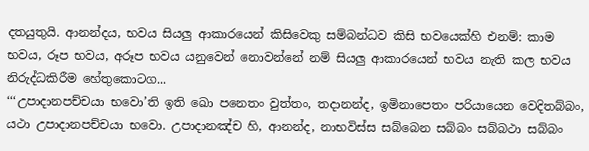දතයුතුයි. ආනන්දය, භවය සියලු ආකාරයෙන් කිසිවෙකු සම්බන්ධව කිසි භවයෙක්හි එනම්: කාම භවය, රූප භවය, අරූප භවය යනුවෙන් නොවන්නේ නම් සියලු ආකාරයෙන් භවය නැති කල භවය නිරුද්ධකිරීම හේතුකොටග...
‘‘‘උපාදානපච්චයා භවො’ති ඉති ඛො පනෙතං වුත්තං, තදානන්ද, ඉමිනාපෙතං පරියායෙන වෙදිතබ්බං, යථා උපාදානපච්චයා භවො. උපාදානඤ්ච හි, ආනන්ද, නාභවිස්ස සබ්බෙන සබ්බං සබ්බථා සබ්බං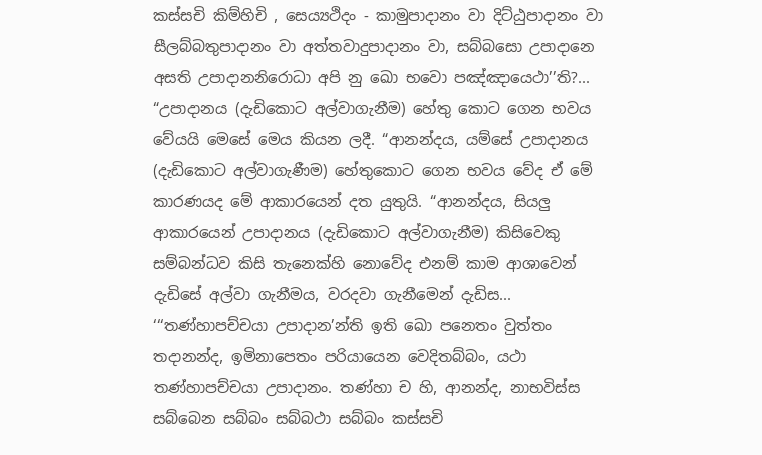කස්සචි කිම්හිචි , සෙය්‍යථිදං - කාමුපාදානං වා දිට්ඨුපාදානං වා සීලබ්බතුපාදානං වා අත්තවාදුපාදානං වා, සබ්බසො උපාදානෙ අසති උපාදානනිරොධා අපි නු ඛො භවො පඤ්ඤායෙථා’’ති?...
“උපාදානය (දැඩිකොට අල්වාගැනීම) හේතු කොට ගෙන භවය වේයයි මෙසේ මෙය කියන ලදී. “ආනන්දය, යම්සේ උපාදානය (දැඩිකොට අල්වාගැණීම) හේතුකොට ගෙන භවය වේද ඒ මේ කාරණයද මේ ආකාරයෙන් දත යුතුයි. “ආනන්දය, සියලු ආකාරයෙන් උපාදානය (දැඩිකොට අල්වාගැනීම) කිසිවෙකු සම්බන්ධව කිසි තැනෙක්හි නොවේද එනම් කාම ආශාවෙන් දැඩිසේ අල්වා ගැනීමය, වරදවා ගැනීමෙන් දැඩිස...
‘‘‘තණ්හාපච්චයා උපාදාන’න්ති ඉති ඛො පනෙතං වුත්තං තදානන්ද, ඉමිනාපෙතං පරියායෙන වෙදිතබ්බං, යථා තණ්හාපච්චයා උපාදානං. තණ්හා ච හි, ආනන්ද, නාභවිස්ස සබ්බෙන සබ්බං සබ්බථා සබ්බං කස්සචි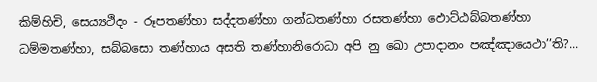කිම්හිචි, සෙය්‍යථිදං - රූපතණ්හා සද්දතණ්හා ගන්ධතණ්හා රසතණ්හා ඵොට්ඨබ්බතණ්හා ධම්මතණ්හා, සබ්බසො තණ්හාය අසති තණ්හානිරොධා අපි නු ඛො උපාදානං පඤ්ඤායෙථා’’ති?...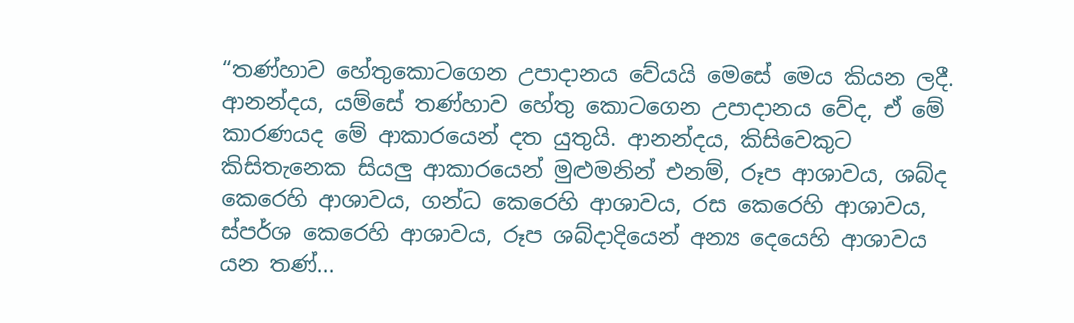“තණ්හාව හේතුකොටගෙන උපාදානය වේයයි මෙසේ මෙය කියන ලදී. ආනන්දය, යම්සේ තණ්හාව හේතු කොටගෙන උපාදානය වේද, ඒ මේ කාරණයද මේ ආකාරයෙන් දත යුතුයි. ආනන්දය, කිසිවෙකුට කිසිතැනෙක සියලු ආකාරයෙන් මුළුමනින් එනම්, රූප ආශාවය, ශබ්ද කෙරෙහි ආශාවය, ගන්ධ කෙරෙහි ආශාවය, රස කෙරෙහි ආශාවය, ස්පර්ශ කෙරෙහි ආශාවය, රූප ශබ්දාදියෙන් අන්‍ය දෙයෙහි ආශාවය යන තණ්...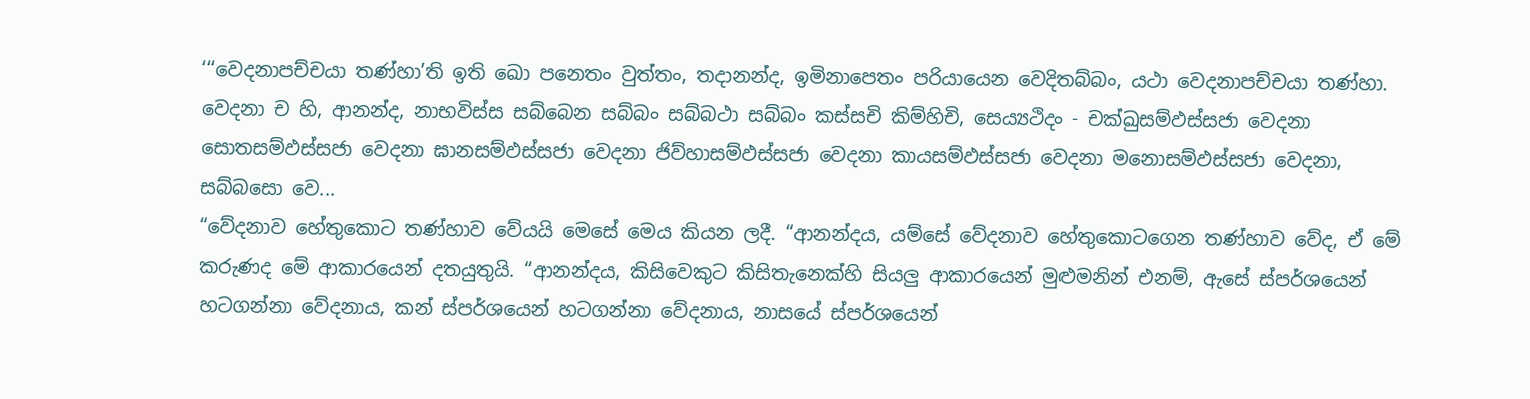‘‘‘වෙදනාපච්චයා තණ්හා’ති ඉති ඛො පනෙතං වුත්තං, තදානන්ද, ඉමිනාපෙතං පරියායෙන වෙදිතබ්බං, යථා වෙදනාපච්චයා තණ්හා. වෙදනා ච හි, ආනන්ද, නාභවිස්ස සබ්බෙන සබ්බං සබ්බථා සබ්බං කස්සචි කිම්හිචි, සෙය්‍යථිදං - චක්ඛුසම්ඵස්සජා වෙදනා සොතසම්ඵස්සජා වෙදනා ඝානසම්ඵස්සජා වෙදනා ජිව්හාසම්ඵස්සජා වෙදනා කායසම්ඵස්සජා වෙදනා මනොසම්ඵස්සජා වෙදනා, සබ්බසො වෙ...
“වේදනාව හේතුකොට තණ්හාව වේයයි මෙසේ මෙය කියන ලදී. “ආනන්දය, යම්සේ වේදනාව හේතුකොටගෙන තණ්හාව වේද, ඒ මේ කරුණද මේ ආකාරයෙන් දතයුතුයි. “ආනන්දය, කිසිවෙකුට කිසිතැනෙක්හි සියලු ආකාරයෙන් මුළුමනින් එනම්, ඇසේ ස්පර්ශයෙන් හටගන්නා වේදනාය, කන් ස්පර්ශයෙන් හටගන්නා වේදනාය, නාසයේ ස්පර්ශයෙන්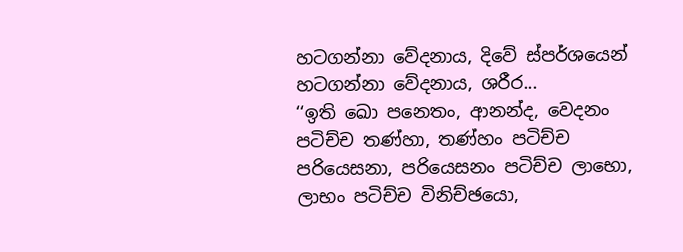හටගන්නා වේදනාය, දිවේ ස්පර්ශයෙන් හටගන්නා වේදනාය, ශරීර...
‘‘ඉති ඛො පනෙතං, ආනන්ද, වෙදනං පටිච්ච තණ්හා, තණ්හං පටිච්ච පරියෙසනා, පරියෙසනං පටිච්ච ලාභො, ලාභං පටිච්ච විනිච්ඡයො,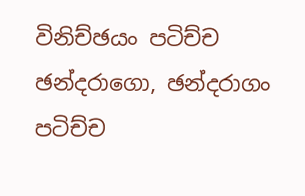විනිච්ඡයං පටිච්ච ඡන්දරාගො, ඡන්දරාගං පටිච්ච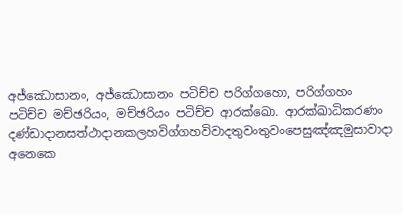අජ්ඣොසානං, අජ්ඣොසානං පටිච්ච පරිග්ගහො, පරිග්ගහං පටිච්ච මච්ඡරියං, මච්ඡරියං පටිච්ච ආරක්ඛො. ආරක්ඛාධිකරණං දණ්ඩාදානසත්ථාදානකලහවිග්ගහවිවාදතුවංතුවංපෙසුඤ්ඤමුසාවාදා අනෙකෙ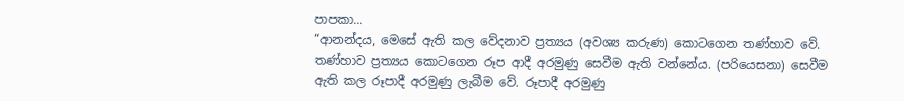පාපකා...
“ආනන්දය, මෙසේ ඇති කල වේදනාව ප්‍රත්‍යය (අවශ්‍ය කරුණ) කොටගෙන තණ්හාව වේ. තණ්හාව ප්‍රත්‍යය කොටගෙන රූප ආදී අරමුණු සෙවීම ඇති වන්නේය. (පරියෙසනා) සෙවීම ඇති කල රූපාදී අරමුණු ලැබීම වේ. රූපාදී අරමුණු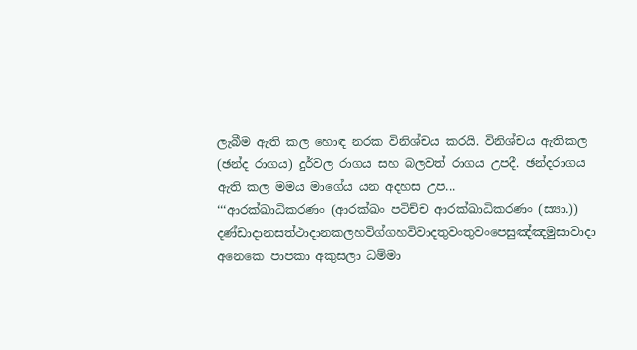ලැබීම ඇති කල හොඳ නරක විනිශ්චය කරයි. විනිශ්චය ඇතිකල (ඡන්ද රාගය) දුර්වල රාගය සහ බලවත් රාගය උපදී. ඡන්දරාගය ඇති කල මමය මාගේය යන අදහස උප...
‘‘‘ආරක්ඛාධිකරණං (ආරක්ඛං පටිච්ච ආරක්ඛාධිකරණං (ස්‍යා.)) දණ්ඩාදානසත්ථාදානකලහවිග්ගහවිවාදතුවංතුවංපෙසුඤ්ඤමුසාවාදා අනෙකෙ පාපකා අකුසලා ධම්මා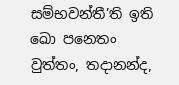සම්භවන්තී’ති ඉති ඛො පනෙතං වුත්තං, තදානන්ද,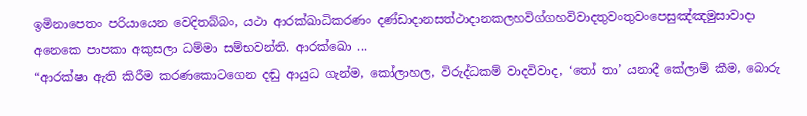ඉමිනාපෙතං පරියායෙන වෙදිතබ්බං, යථා ආරක්ඛාධිකරණං දණ්ඩාදානසත්ථාදානකලහවිග්ගහවිවාදතුවංතුවංපෙසුඤ්ඤමුසාවාදා අනෙකෙ පාපකා අකුසලා ධම්මා සම්භවන්ති. ආරක්ඛො ...
“ආරක්ෂා ඇති කිරීම කරණකොටගෙන දඬු ආයුධ ගැන්ම, කෝලාහල, විරුද්ධකම් වාදවිවාද, ‘තෝ තා’ යනාදී කේලාම් කීම, බොරු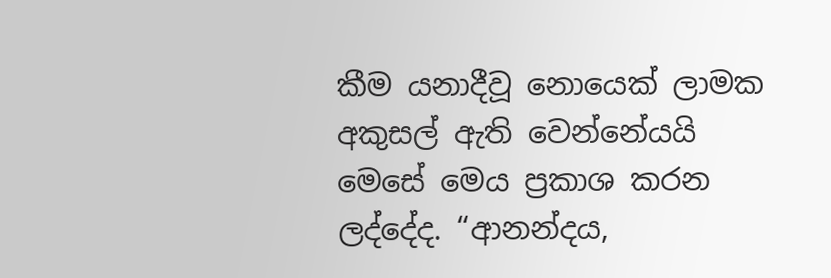කීම යනාදීවූ නොයෙක් ලාමක අකුසල් ඇති වෙන්නේයයි මෙසේ මෙය ප්‍රකාශ කරන ලද්දේද. “ආනන්දය,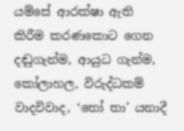යම්සේ ආරක්ෂා ඇති කිරීම කරණකොට ගෙන දඬුගැන්ම, ආයුධ ගැන්ම, කෝලාහල, විරුද්ධකම් වාදවිවාද, ‘තෝ තා’ යනාදී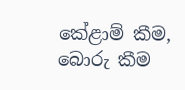කේළාම් කීම, බොරු කීම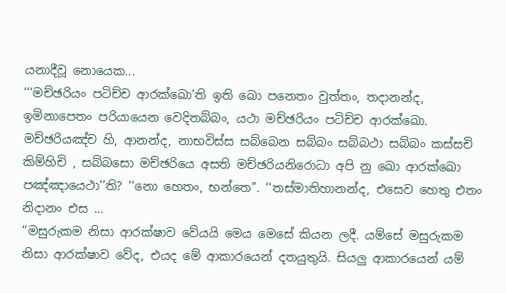යනාදීවූ නොයෙක...
‘‘‘මච්ඡරියං පටිච්ච ආරක්ඛො’ති ඉති ඛො පනෙතං වුත්තං, තදානන්ද, ඉමිනාපෙතං පරියායෙන වෙදිතබ්බං, යථා මච්ඡරියං පටිච්ච ආරක්ඛො. මච්ඡරියඤ්ච හි, ආනන්ද, නාභවිස්ස සබ්බෙන සබ්බං සබ්බථා සබ්බං කස්සචි කිම්හිචි , සබ්බසො මච්ඡරියෙ අසති මච්ඡරියනිරොධා අපි නු ඛො ආරක්ඛො පඤ්ඤායෙථා’’ති? ‘‘නො හෙතං, භන්තෙ’’. ‘‘තස්මාතිහානන්ද, එසෙව හෙතු එතං නිදානං එස ...
“මසුරුකම නිසා ආරක්ෂාව වේයයි මෙය මෙසේ කියන ලදී. යම්සේ මසුරුකම නිසා ආරක්ෂාව වේද, එයද මේ ආකාරයෙන් දතයුතුයි. සියලු ආකාරයෙන් යම්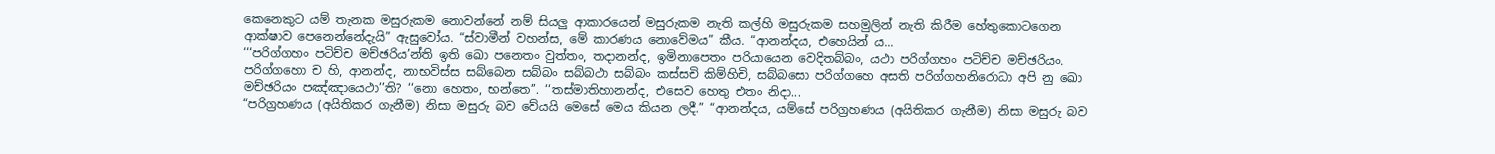කෙනෙකුට යම් තැනක මසුරුකම නොවන්නේ නම් සියලු ආකාරයෙන් මසුරුකම නැති කල්හි මසුරුකම සහමුලින් නැති කිරීම හේතුකොටගෙන ආක්ෂාව පෙනෙන්නේදැයි” ඇසුවෝය. “ස්වාමීන් වහන්ස, මේ කාරණය නොවේමය” කීය. “ආනන්දය, එහෙයින් ය...
‘‘‘පරිග්ගහං පටිච්ච මච්ඡරිය’න්ති ඉති ඛො පනෙතං වුත්තං, තදානන්ද, ඉමිනාපෙතං පරියායෙන වෙදිතබ්බං, යථා පරිග්ගහං පටිච්ච මච්ඡරියං. පරිග්ගහො ච හි, ආනන්ද, නාභවිස්ස සබ්බෙන සබ්බං සබ්බථා සබ්බං කස්සචි කිම්හිචි, සබ්බසො පරිග්ගහෙ අසති පරිග්ගහනිරොධා අපි නු ඛො මච්ඡරියං පඤ්ඤායෙථා’’ති? ‘‘නො හෙතං, භන්තෙ’’. ‘‘තස්මාතිහානන්ද, එසෙව හෙතු එතං නිදා...
“පරිග්‍රහණය (අයිතිකර ගැනීම) නිසා මසුරු බව වේයයි මෙසේ මෙය කියන ලදී.” “ආනන්දය, යම්සේ පරිග්‍රහණය (අයිතිකර ගැනීම) නිසා මසුරු බව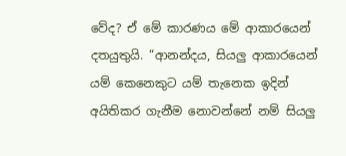වේද? ඒ මේ කාරණය මේ ආකාරයෙන් දතයුතුයි. “ආනන්දය, සියලු ආකාරයෙන් යම් කෙනෙකුට යම් තැනෙක ඉදින් අයිතිකර ගැනීම නොවන්නේ නම් සියලු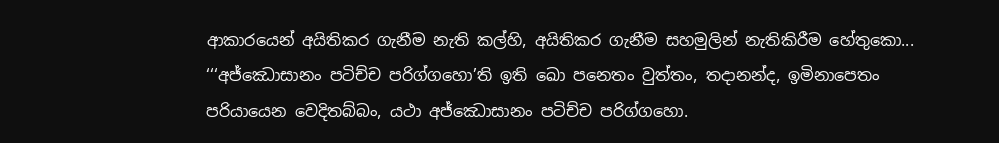ආකාරයෙන් අයිතිකර ගැනීම නැති කල්හි, අයිතිකර ගැනීම සහමුලින් නැතිකිරීම හේතුකො...
‘‘‘අජ්ඣොසානං පටිච්ච පරිග්ගහො’ති ඉති ඛො පනෙතං වුත්තං, තදානන්ද, ඉමිනාපෙතං පරියායෙන වෙදිතබ්බං, යථා අජ්ඣොසානං පටිච්ච පරිග්ගහො.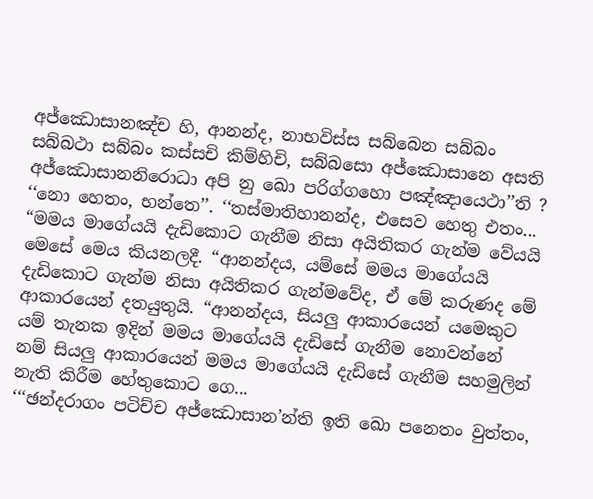අජ්ඣොසානඤ්ච හි, ආනන්ද, නාභවිස්ස සබ්බෙන සබ්බං සබ්බථා සබ්බං කස්සචි කිම්හිචි, සබ්බසො අජ්ඣොසානෙ අසති අජ්ඣොසානනිරොධා අපි නු ඛො පරිග්ගහො පඤ්ඤායෙථා’’ති ? ‘‘නො හෙතං, භන්තෙ’’. ‘‘තස්මාතිහානන්ද, එසෙව හෙතු එතං...
“මමය මාගේයයි දැඩිකොට ගැනීම නිසා අයිතිකර ගැන්ම වේයයි මෙසේ මෙය කියනලදී. “ආනන්දය, යම්සේ මමය මාගේයයි දැඩිකොට ගැන්ම නිසා අයිතිකර ගැන්මවේද, ඒ මේ කරුණද මේ ආකාරයෙන් දතයුතුයි. “ආනන්දය, සියලු ආකාරයෙන් යමෙකුට යම් තැනක ඉදින් මමය මාගේයයි දැඩිසේ ගැනීම නොවන්නේ නම් සියලු ආකාරයෙන් මමය මාගේයයි දැඩිසේ ගැනීම සහමුලින් නැති කිරීම හේතුකොට ගෙ...
‘‘‘ඡන්දරාගං පටිච්ච අජ්ඣොසාන’න්ති ඉති ඛො පනෙතං වුත්තං,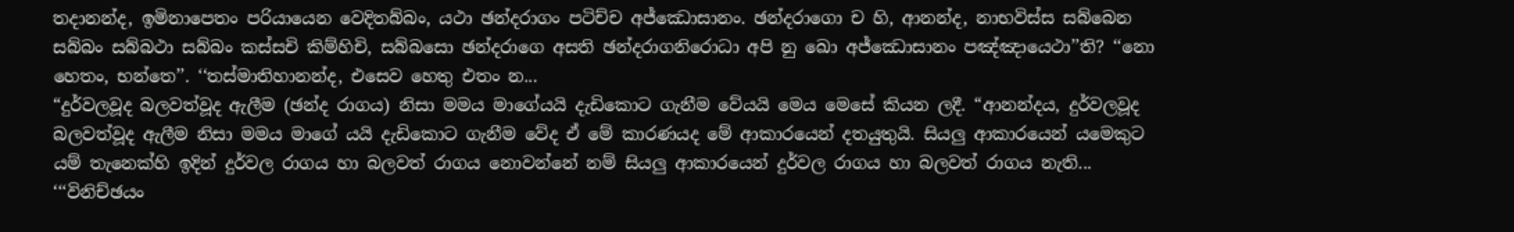තදානන්ද, ඉමිනාපෙතං පරියායෙන වෙදිතබ්බං, යථා ඡන්දරාගං පටිච්ච අජ්ඣොසානං. ඡන්දරාගො ච හි, ආනන්ද, නාභවිස්ස සබ්බෙන සබ්බං සබ්බථා සබ්බං කස්සචි කිම්හිචි, සබ්බසො ඡන්දරාගෙ අසති ඡන්දරාගනිරොධා අපි නු ඛො අජ්ඣොසානං පඤ්ඤායෙථා’’ති? ‘‘නො හෙතං, භන්තෙ’’. ‘‘තස්මාතිහානන්ද, එසෙව හෙතු එතං න...
“දුර්වලවූද බලවත්වූද ඇලීම (ඡන්ද රාගය) නිසා මමය මාගේයයි දැඩිකොට ගැනීම වේයයි මෙය මෙසේ කියන ලදී. “ආනන්දය, දුර්වලවූද බලවත්වූද ඇලීම නිසා මමය මාගේ යයි දැඩිකොට ගැනීම වේද ඒ මේ කාරණයද මේ ආකාරයෙන් දතයුතුයි. සියලු ආකාරයෙන් යමෙකුට යම් තැනෙක්හි ඉදින් දුර්වල රාගය හා බලවත් රාගය නොවන්නේ නම් සියලු ආකාරයෙන් දුර්වල රාගය හා බලවත් රාගය නැති...
‘‘‘විනිච්ඡයං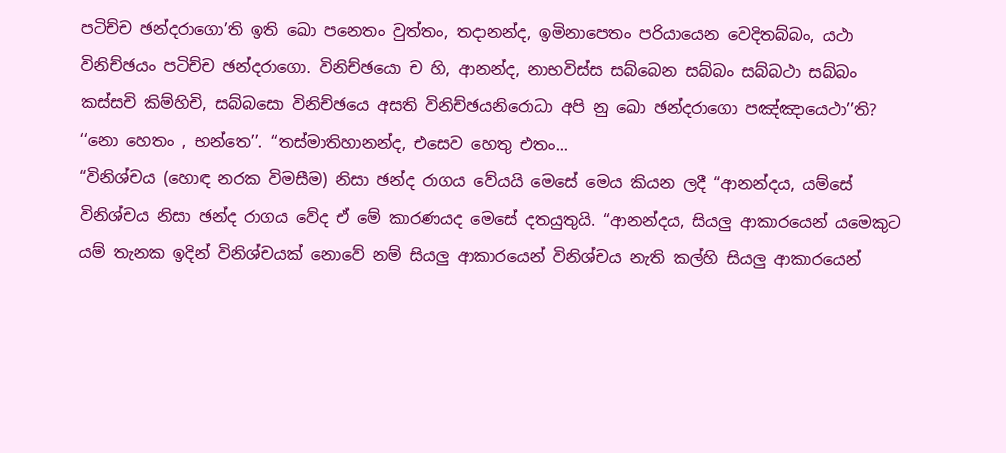පටිච්ච ඡන්දරාගො’ති ඉති ඛො පනෙතං වුත්තං, තදානන්ද, ඉමිනාපෙතං පරියායෙන වෙදිතබ්බං, යථා විනිච්ඡයං පටිච්ච ඡන්දරාගො. විනිච්ඡයො ච හි, ආනන්ද, නාභවිස්ස සබ්බෙන සබ්බං සබ්බථා සබ්බං කස්සචි කිම්හිචි, සබ්බසො විනිච්ඡයෙ අසති විනිච්ඡයනිරොධා අපි නු ඛො ඡන්දරාගො පඤ්ඤායෙථා’’ති? ‘‘නො හෙතං , භන්තෙ’’. ‘‘තස්මාතිහානන්ද, එසෙව හෙතු එතං...
“විනිශ්චය (හොඳ නරක විමසීම) නිසා ඡන්ද රාගය වේයයි මෙසේ මෙය කියන ලදී “ආනන්දය, යම්සේ විනිශ්චය නිසා ඡන්ද රාගය වේද ඒ මේ කාරණයද මෙසේ දතයුතුයි. “ආනන්දය, සියලු ආකාරයෙන් යමෙකුට යම් තැනක ඉදින් විනිශ්චයක් නොවේ නම් සියලු ආකාරයෙන් විනිශ්චය නැති කල්හි සියලු ආකාරයෙන්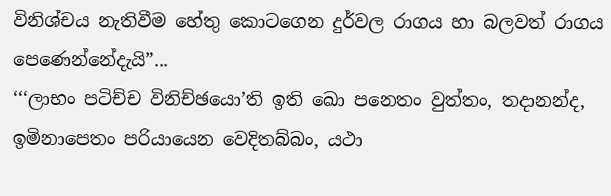විනිශ්චය නැතිවීම හේතු කොටගෙන දුර්වල රාගය හා බලවත් රාගය පෙණෙන්නේදැයි”...
‘‘‘ලාභං පටිච්ච විනිච්ඡයො’ති ඉති ඛො පනෙතං වුත්තං, තදානන්ද, ඉමිනාපෙතං පරියායෙන වෙදිතබ්බං, යථා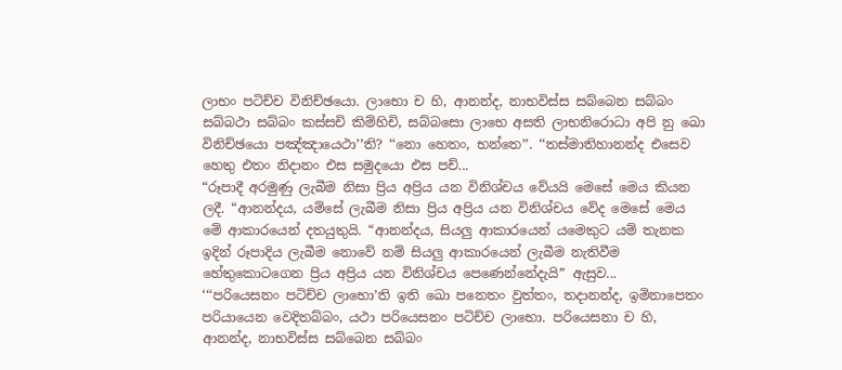ලාභං පටිච්ච විනිච්ඡයො. ලාභො ච හි, ආනන්ද, නාභවිස්ස සබ්බෙන සබ්බං සබ්බථා සබ්බං කස්සචි කිම්හිචි, සබ්බසො ලාභෙ අසති ලාභනිරොධා අපි නු ඛො විනිච්ඡයො පඤ්ඤායෙථා’’ති? ‘‘නො හෙතං, භන්තෙ’’. ‘‘තස්මාතිහානන්ද එසෙව හෙතු එතං නිදානං එස සමුදයො එස පච්...
“රූපාදී අරමුණු ලැබීම නිසා ප්‍රිය අප්‍රිය යන විනිශ්චය වේයයි මෙසේ මෙය කියන ලදී. “ආනන්දය, යම්සේ ලැබීම නිසා ප්‍රිය අප්‍රිය යන විනිශ්චය වේද මෙසේ මෙය මේ ආකාරයෙන් දතයුතුයි. “ආනන්දය, සියලු ආකාරයෙන් යමෙකුට යම් තැනක ඉදින් රූපාදිය ලැබීම නොවේ නම් සියලු ආකාරයෙන් ලැබීම නැතිවීම හේතුකොටගෙන ප්‍රිය අප්‍රිය යන විනිශ්චය පෙණෙන්නේදැයි” ඇසුව...
‘‘‘පරියෙසනං පටිච්ච ලාභො’ති ඉති ඛො පනෙතං වුත්තං, තදානන්ද, ඉමිනාපෙතං පරියායෙන වෙදිතබ්බං, යථා පරියෙසනං පටිච්ච ලාභො. පරියෙසනා ච හි, ආනන්ද, නාභවිස්ස සබ්බෙන සබ්බං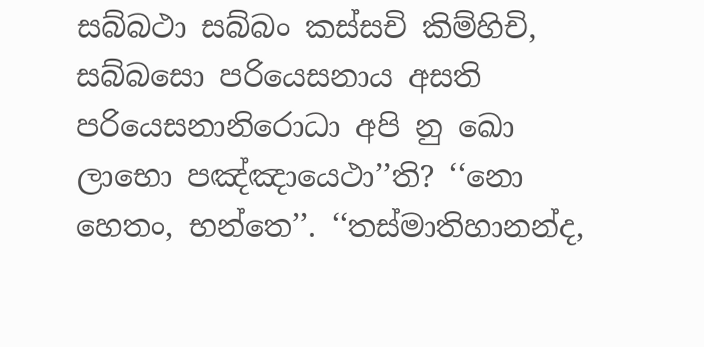සබ්බථා සබ්බං කස්සචි කිම්හිචි, සබ්බසො පරියෙසනාය අසති පරියෙසනානිරොධා අපි නු ඛො ලාභො පඤ්ඤායෙථා’’ති? ‘‘නො හෙතං, භන්තෙ’’. ‘‘තස්මාතිහානන්ද,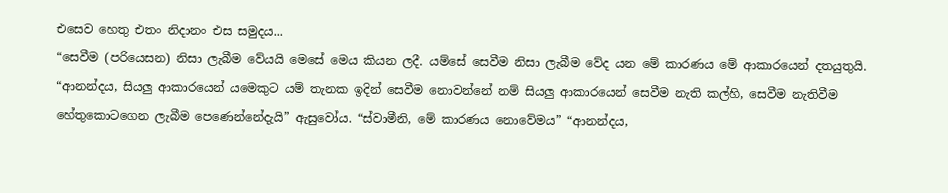එසෙව හෙතු එතං නිදානං එස සමුදය...
“සෙවීම (පරියෙසන) නිසා ලැබීම වේයයි මෙසේ මෙය කියන ලදී. යම්සේ සෙවීම නිසා ලැබීම වේද යන මේ කාරණය මේ ආකාරයෙන් දතයුතුයි. “ආනන්දය, සියලු ආකාරයෙන් යමෙකුට යම් තැනක ඉදින් සෙවීම නොවන්නේ නම් සියලු ආකාරයෙන් සෙවීම නැති කල්හි, සෙවීම නැතිවීම හේතුකොටගෙන ලැබීම පෙණෙන්නේදැයි” ඇසුවෝය. “ස්වාමීනි, මේ කාරණය නොවේමය” “ආනන්දය,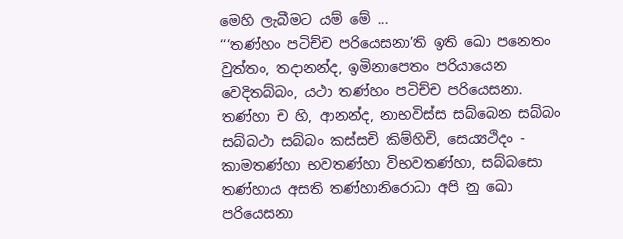මෙහි ලැබීමට යම් මේ ...
‘‘‘තණ්හං පටිච්ච පරියෙසනා’ති ඉති ඛො පනෙතං වුත්තං, තදානන්ද, ඉමිනාපෙතං පරියායෙන වෙදිතබ්බං, යථා තණ්හං පටිච්ච පරියෙසනා. තණ්හා ච හි, ආනන්ද, නාභවිස්ස සබ්බෙන සබ්බං සබ්බථා සබ්බං කස්සචි කිම්හිචි, සෙය්‍යථිදං - කාමතණ්හා භවතණ්හා විභවතණ්හා, සබ්බසො තණ්හාය අසති තණ්හානිරොධා අපි නු ඛො පරියෙසනා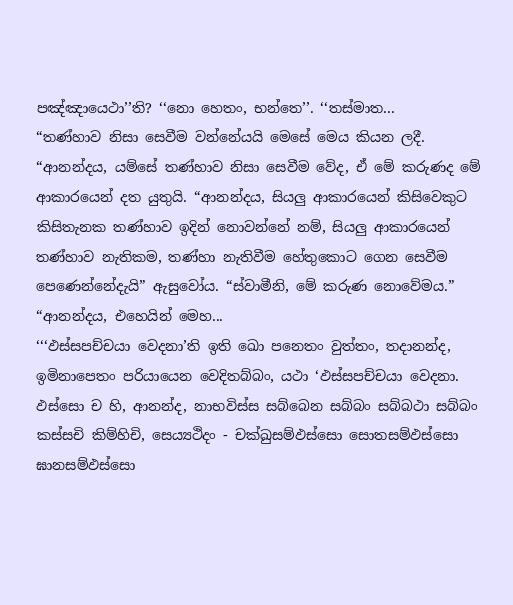පඤ්ඤායෙථා’’ති? ‘‘නො හෙතං, භන්තෙ’’. ‘‘තස්මාත...
“තණ්හාව නිසා සෙවීම වන්නේයයි මෙසේ මෙය කියන ලදී. “ආනන්දය, යම්සේ තණ්හාව නිසා සෙවීම වේද, ඒ මේ කරුණද මේ ආකාරයෙන් දත යුතුයි. “ආනන්දය, සියලු ආකාරයෙන් කිසිවෙකුට කිසිතැනක තණ්හාව ඉදින් නොවන්නේ නම්, සියලු ආකාරයෙන් තණ්හාව නැතිකම, තණ්හා නැතිවීම හේතුකොට ගෙන සෙවීම පෙණෙන්නේදැයි” ඇසුවෝය. “ස්වාමීනි, මේ කරුණ නොවේමය.” “ආනන්දය, එහෙයින් මෙහ...
‘‘‘ඵස්සපච්චයා වෙදනා’ති ඉති ඛො පනෙතං වුත්තං, තදානන්ද, ඉමිනාපෙතං පරියායෙන වෙදිතබ්බං, යථා ‘ඵස්සපච්චයා වෙදනා. ඵස්සො ච හි, ආනන්ද, නාභවිස්ස සබ්බෙන සබ්බං සබ්බථා සබ්බං කස්සචි කිම්හිචි, සෙය්‍යථිදං - චක්ඛුසම්ඵස්සො සොතසම්ඵස්සො ඝානසම්ඵස්සො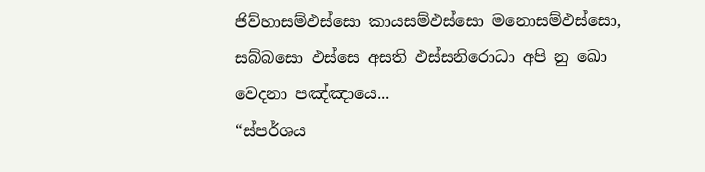ජිව්හාසම්ඵස්සො කායසම්ඵස්සො මනොසම්ඵස්සො, සබ්බසො ඵස්සෙ අසති ඵස්සනිරොධා අපි නු ඛො වෙදනා පඤ්ඤායෙ...
“ස්පර්ශය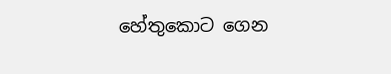හේතුකොට ගෙන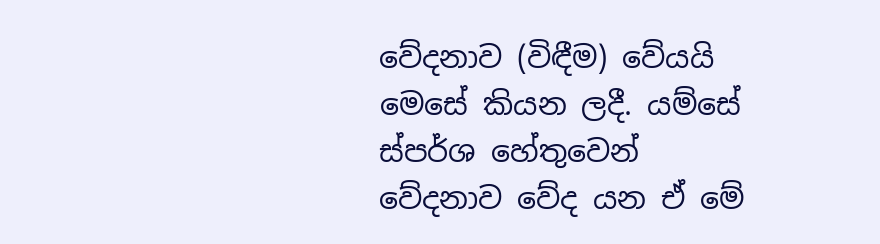වේදනාව (විඳීම) වේයයි මෙසේ කියන ලදී. යම්සේ ස්පර්ශ හේතුවෙන් වේදනාව වේද යන ඒ මේ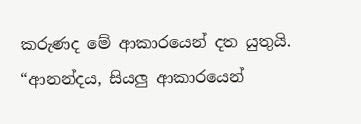කරුණද මේ ආකාරයෙන් දත යුතුයි. “ආනන්දය, සියලු ආකාරයෙන්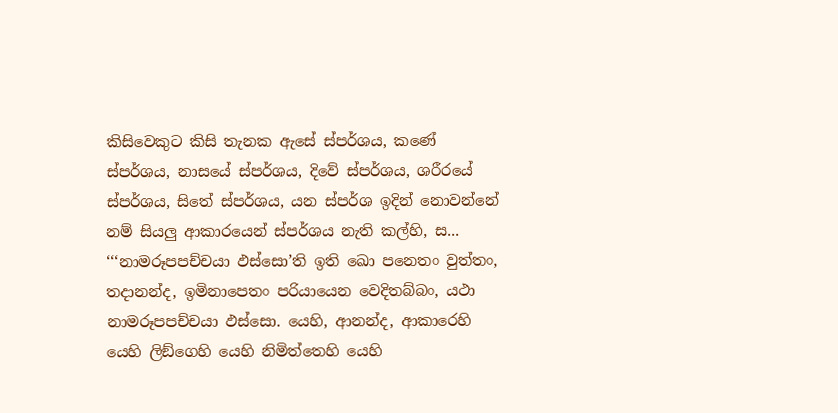කිසිවෙකුට කිසි තැනක ඇසේ ස්පර්ශය, කණේ ස්පර්ශය, නාසයේ ස්පර්ශය, දිවේ ස්පර්ශය, ශරීරයේ ස්පර්ශය, සිතේ ස්පර්ශය, යන ස්පර්ශ ඉදින් නොවන්නේ නම් සියලු ආකාරයෙන් ස්පර්ශය නැති කල්හි, ස...
‘‘‘නාමරූපපච්චයා ඵස්සො’ති ඉති ඛො පනෙතං වුත්තං, තදානන්ද, ඉමිනාපෙතං පරියායෙන වෙදිතබ්බං, යථා නාමරූපපච්චයා ඵස්සො. යෙහි, ආනන්ද, ආකාරෙහි යෙහි ලිඞ්ගෙහි යෙහි නිමිත්තෙහි යෙහි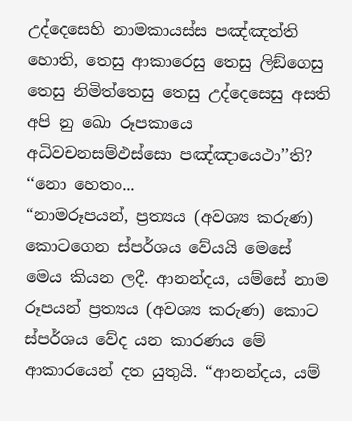උද්දෙසෙහි නාමකායස්ස පඤ්ඤත්ති හොති, තෙසු ආකාරෙසු තෙසු ලිඞ්ගෙසු තෙසු නිමිත්තෙසු තෙසු උද්දෙසෙසු අසති අපි නු ඛො රූපකායෙ අධිවචනසම්ඵස්සො පඤ්ඤායෙථා’’ති? ‘‘නො හෙතං...
“නාමරූපයන්, ප්‍රත්‍යය (අවශ්‍ය කරුණ) කොටගෙන ස්පර්ශය වේයයි මෙසේ මෙය කියන ලදී. ආනන්දය, යම්සේ නාම රූපයන් ප්‍රත්‍යය (අවශ්‍ය කරුණ) කොට ස්පර්ශය වේද යන කාරණය මේ ආකාරයෙන් දත යුතුයි. “ආනන්දය, යම්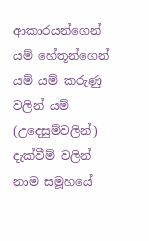ආකාරයන්ගෙන් යම් හේතූන්ගෙන් යම් යම් කරුණු වලින් යම් (උදෙසුම්වලින්) දැක්වීම් වලින් නාම සමූහයේ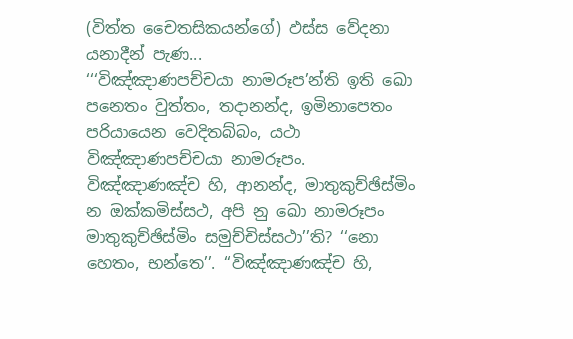(විත්ත චෛතසිකයන්ගේ) ඵස්ස වේදනා යනාදීන් පැණ...
‘‘‘විඤ්ඤාණපච්චයා නාමරූප’න්ති ඉති ඛො පනෙතං වුත්තං, තදානන්ද, ඉමිනාපෙතං පරියායෙන වෙදිතබ්බං, යථා විඤ්ඤාණපච්චයා නාමරූපං. විඤ්ඤාණඤ්ච හි, ආනන්ද, මාතුකුච්ඡිස්මිං න ඔක්කමිස්සථ, අපි නු ඛො නාමරූපං මාතුකුච්ඡිස්මිං සමුච්චිස්සථා’’ති? ‘‘නො හෙතං, භන්තෙ’’. ‘‘විඤ්ඤාණඤ්ච හි,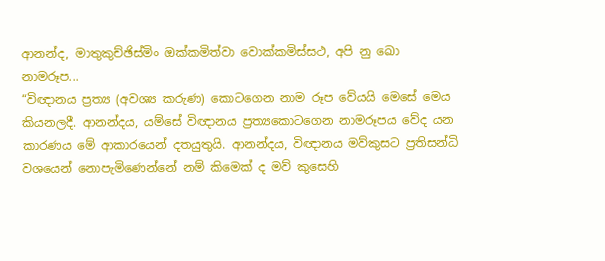ආනන්ද, මාතුකුච්ඡිස්මිං ඔක්කමිත්වා වොක්කමිස්සථ, අපි නු ඛො නාමරූප...
“විඥානය ප්‍රත්‍ය (අවශ්‍ය කරුණ) කොටගෙන නාම රූප වේයයි මෙසේ මෙය කියනලදී. ආනන්දය, යම්සේ විඥානය ප්‍රත්‍යකොටගෙන නාමරූපය වේද යන කාරණය මේ ආකාරයෙන් දතයුතුයි. ආනන්දය, විඥානය මව්කුසට ප්‍රතිසන්ධි වශයෙන් නොපැමිණෙන්නේ නම් කිමෙක් ද මව් කුසෙහි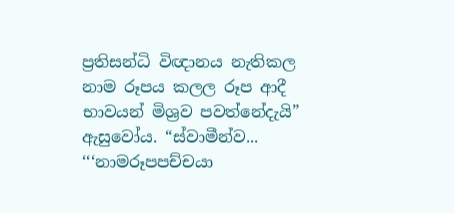ප්‍රතිසන්ධි විඥානය නැතිකල නාම රූපය කලල රූප ආදී භාවයන් මිශ්‍රව පවත්නේදැයි” ඇසුවෝය. “ස්වාමීන්ව...
‘‘‘නාමරූපපච්චයා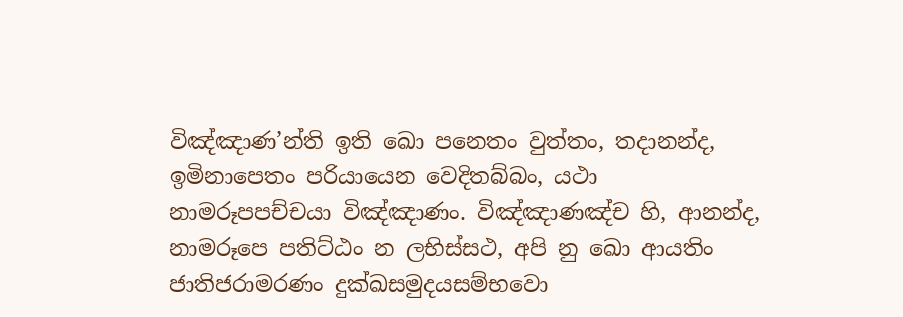විඤ්ඤාණ’න්ති ඉති ඛො පනෙතං වුත්තං, තදානන්ද, ඉමිනාපෙතං පරියායෙන වෙදිතබ්බං, යථා නාමරූපපච්චයා විඤ්ඤාණං. විඤ්ඤාණඤ්ච හි, ආනන්ද, නාමරූපෙ පතිට්ඨං න ලභිස්සථ, අපි නු ඛො ආයතිං ජාතිජරාමරණං දුක්ඛසමුදයසම්භවො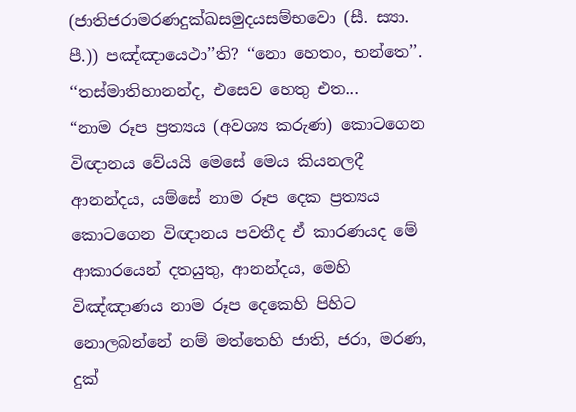(ජාතිජරාමරණදුක්ඛසමුදයසම්භවො (සී. ස්‍යා. පී.)) පඤ්ඤායෙථා’’ති? ‘‘නො හෙතං, භන්තෙ’’. ‘‘තස්මාතිහානන්ද, එසෙව හෙතු එත...
“නාම රූප ප්‍රත්‍යය (අවශ්‍ය කරුණ) කොටගෙන විඥානය වේයයි මෙසේ මෙය කියනලදී ආනන්දය, යම්සේ නාම රූප දෙක ප්‍රත්‍යය කොටගෙන විඥානය පවතීද ඒ කාරණයද මේ ආකාරයෙන් දතයුතු, ආනන්දය, මෙහි විඤ්ඤාණය නාම රූප දෙකෙහි පිහිට නොලබන්නේ නම් මත්තෙහි ජාති, ජරා, මරණ, දුක්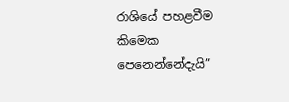රාශියේ පහළවීම කිමෙක පෙනෙන්නේදැයි”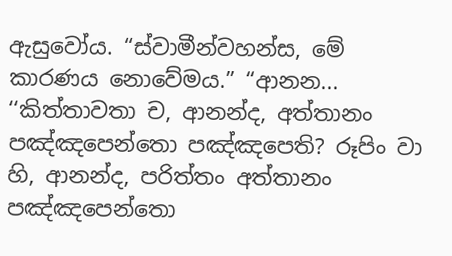ඇසුවෝය. “ස්වාමීන්වහන්ස, මේ කාරණය නොවේමය.” “ආනන...
‘‘කිත්තාවතා ච, ආනන්ද, අත්තානං පඤ්ඤපෙන්තො පඤ්ඤපෙති? රූපිං වා හි, ආනන්ද, පරිත්තං අත්තානං පඤ්ඤපෙන්තො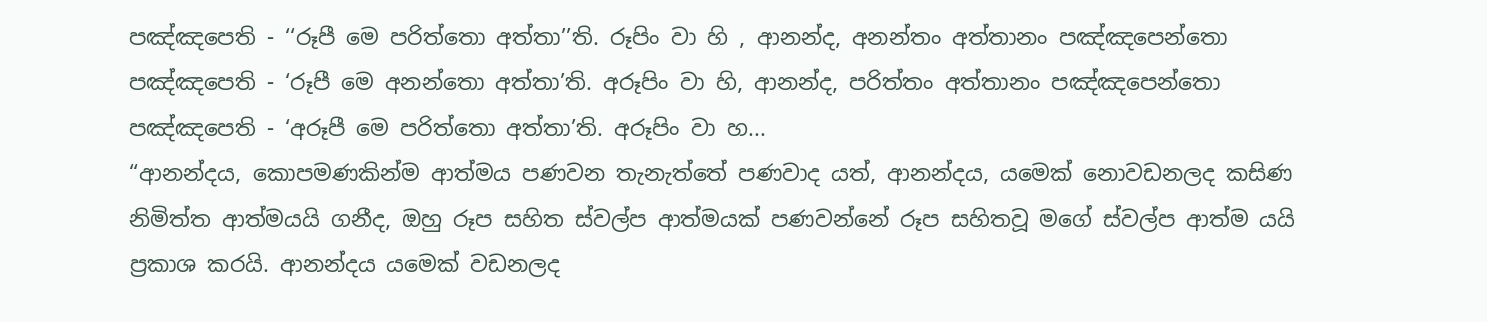පඤ්ඤපෙති - ‘‘රූපී මෙ පරිත්තො අත්තා’’ති. රූපිං වා හි , ආනන්ද, අනන්තං අත්තානං පඤ්ඤපෙන්තො පඤ්ඤපෙති - ‘රූපී මෙ අනන්තො අත්තා’ති. අරූපිං වා හි, ආනන්ද, පරිත්තං අත්තානං පඤ්ඤපෙන්තො පඤ්ඤපෙති - ‘අරූපී මෙ පරිත්තො අත්තා’ති. අරූපිං වා හ...
“ආනන්දය, කොපමණකින්ම ආත්මය පණවන තැනැත්තේ පණවාද යත්, ආනන්දය, යමෙක් නොවඩනලද කසිණ නිමිත්ත ආත්මයයි ගනීද, ඔහු රූප සහිත ස්වල්ප ආත්මයක් පණවන්නේ රූප සහිතවූ මගේ ස්වල්ප ආත්ම යයි ප්‍රකාශ කරයි. ආනන්දය යමෙක් වඩනලද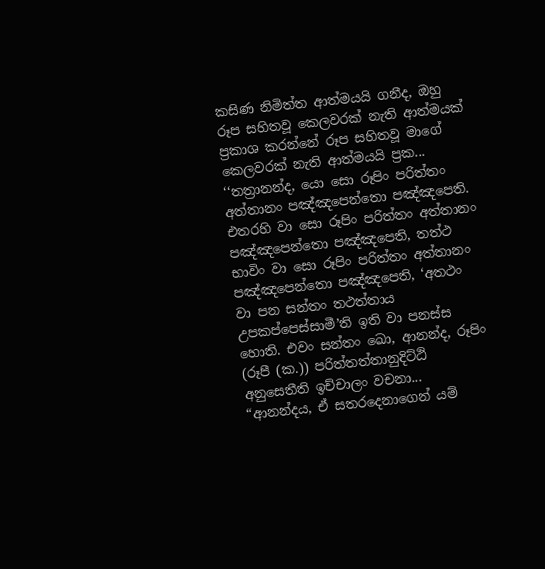කසිණ නිමිත්ත ආත්මයයි ගනීද, ඔහු රූප සහිතවූ කෙලවරක් නැති ආත්මයක් ප්‍රකාශ කරන්නේ රූප සහිතවූ මාගේ කෙලවරක් නැති ආත්මයයි ප්‍රක...
‘‘තත්‍රානන්ද, යො සො රූපිං පරිත්තං අත්තානං පඤ්ඤපෙන්තො පඤ්ඤපෙති. එතරහි වා සො රූපිං පරිත්තං අත්තානං පඤ්ඤපෙන්තො පඤ්ඤපෙති, තත්ථ භාවිං වා සො රූපිං පරිත්තං අත්තානං පඤ්ඤපෙන්තො පඤ්ඤපෙති, ‘අතථං වා පන සන්තං තථත්තාය උපකප්පෙස්සාමී’ති ඉති වා පනස්ස හොති. එවං සන්තං ඛො, ආනන්ද, රූපිං (රූපී (ක.)) පරිත්තත්තානුදිට්ඨි අනුසෙතීති ඉච්චාලං වචනා...
“ආනන්දය, ඒ සතරදෙනාගෙන් යම්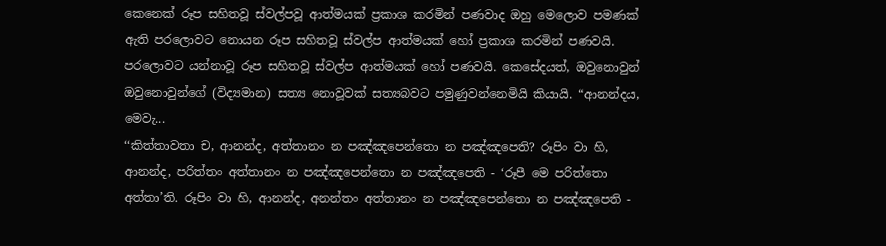කෙනෙක් රූප සහිතවූ ස්වල්පවූ ආත්මයක් ප්‍රකාශ කරමින් පණවාද ඔහු මෙලොව පමණක් ඇති පරලොවට නොයන රූප සහිතවූ ස්වල්ප ආත්මයක් හෝ ප්‍රකාශ කරමින් පණවයි. පරලොවට යන්නාවූ රූප සහිතවූ ස්වල්ප ආත්මයක් හෝ පණවයි. කෙසේදයත්, ඔවුනොවුන් ඔවුනොවුන්ගේ (විද්‍යමාන) සත්‍ය නොවූවක් සත්‍යබවට පමුණුවන්නෙමියි කියායි. “ආනන්දය, මෙවැ...
‘‘කිත්තාවතා ච, ආනන්ද, අත්තානං න පඤ්ඤපෙන්තො න පඤ්ඤපෙති? රූපිං වා හි, ආනන්ද, පරිත්තං අත්තානං න පඤ්ඤපෙන්තො න පඤ්ඤපෙති - ‘රූපී මෙ පරිත්තො අත්තා’ති. රූපිං වා හි, ආනන්ද, අනන්තං අත්තානං න පඤ්ඤපෙන්තො න පඤ්ඤපෙති -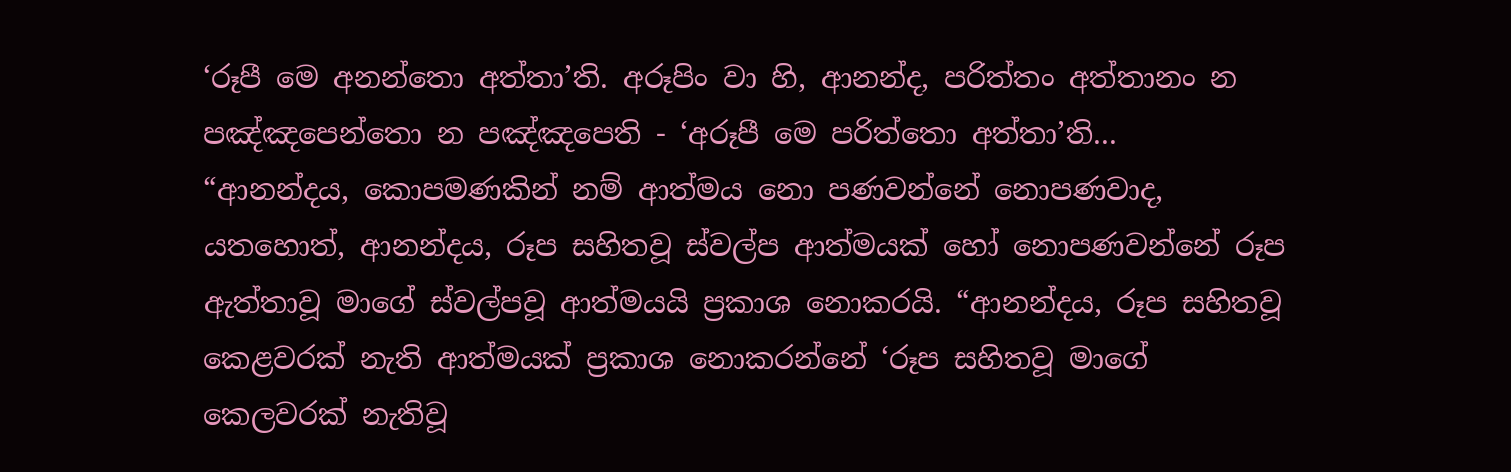‘රූපී මෙ අනන්තො අත්තා’ති. අරූපිං වා හි, ආනන්ද, පරිත්තං අත්තානං න පඤ්ඤපෙන්තො න පඤ්ඤපෙති - ‘අරූපී මෙ පරිත්තො අත්තා’ති...
“ආනන්දය, කොපමණකින් නම් ආත්මය නො පණවන්නේ නොපණවාද, යතහොත්, ආනන්දය, රූප සහිතවූ ස්වල්ප ආත්මයක් හෝ නොපණවන්නේ රූප ඇත්තාවූ මාගේ ස්වල්පවූ ආත්මයයි ප්‍රකාශ නොකරයි. “ආනන්දය, රූප සහිතවූ කෙළවරක් නැති ආත්මයක් ප්‍රකාශ නොකරන්නේ ‘රූප සහිතවූ මාගේ කෙලවරක් නැතිවූ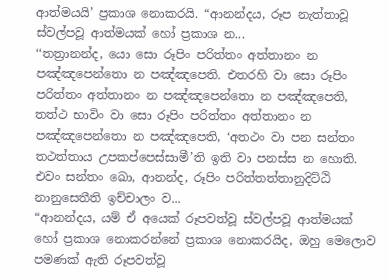ආත්මයයි’ ප්‍රකාශ නොකරයි. “ආනන්දය, රූප නැත්තාවූ ස්වල්පවූ ආත්මයක් හෝ ප්‍රකාශ න...
‘‘තත්‍රානන්ද, යො සො රූපිං පරිත්තං අත්තානං න පඤ්ඤපෙන්තො න පඤ්ඤපෙති. එතරහි වා සො රූපිං පරිත්තං අත්තානං න පඤ්ඤපෙන්තො න පඤ්ඤපෙති, තත්ථ භාවිං වා සො රූපිං පරිත්තං අත්තානං න පඤ්ඤපෙන්තො න පඤ්ඤපෙති, ‘අතථං වා පන සන්තං තථත්තාය උපකප්පෙස්සාමී’ති ඉති වා පනස්ස න හොති. එවං සන්තං ඛො, ආනන්ද, රූපිං පරිත්තත්තානුදිට්ඨි නානුසෙතීති ඉච්චාලං ව...
“ආනන්දය, යම් ඒ අයෙක් රූපවත්වූ ස්වල්පවූ ආත්මයක් හෝ ප්‍රකාශ නොකරන්නේ ප්‍රකාශ නොකරයිද, ඔහු මෙලොව පමණක් ඇති රූපවත්වූ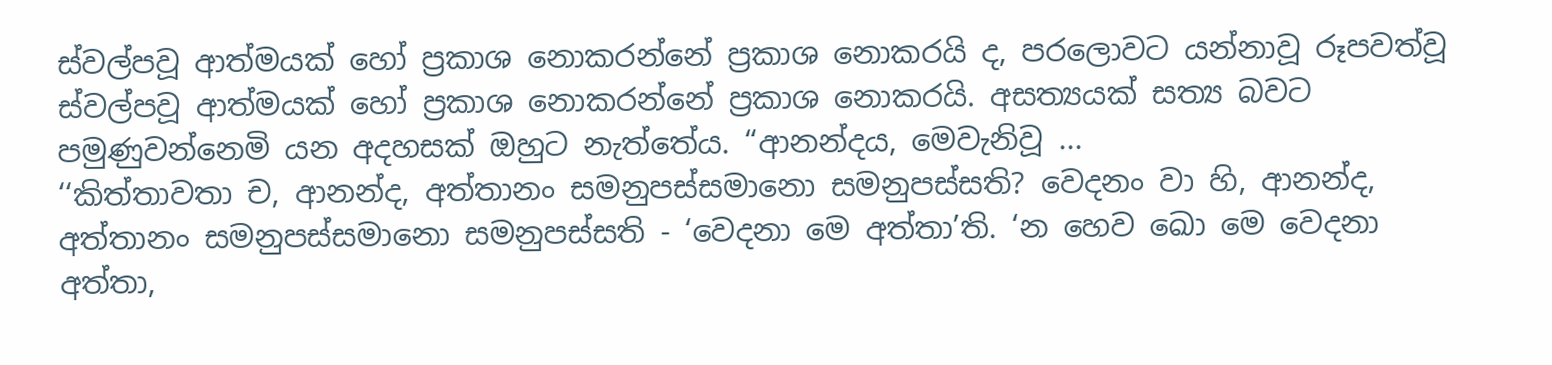ස්වල්පවූ ආත්මයක් හෝ ප්‍රකාශ නොකරන්නේ ප්‍රකාශ නොකරයි ද, පරලොවට යන්නාවූ රූපවත්වූ ස්වල්පවූ ආත්මයක් හෝ ප්‍රකාශ නොකරන්නේ ප්‍රකාශ නොකරයි. අසත්‍යයක් සත්‍ය බවට පමුණුවන්නෙමි යන අදහසක් ඔහුට නැත්තේය. “ආනන්දය, මෙවැනිවූ ...
‘‘කිත්තාවතා ච, ආනන්ද, අත්තානං සමනුපස්සමානො සමනුපස්සති? වෙදනං වා හි, ආනන්ද, අත්තානං සමනුපස්සමානො සමනුපස්සති - ‘වෙදනා මෙ අත්තා’ති. ‘න හෙව ඛො මෙ වෙදනා අත්තා,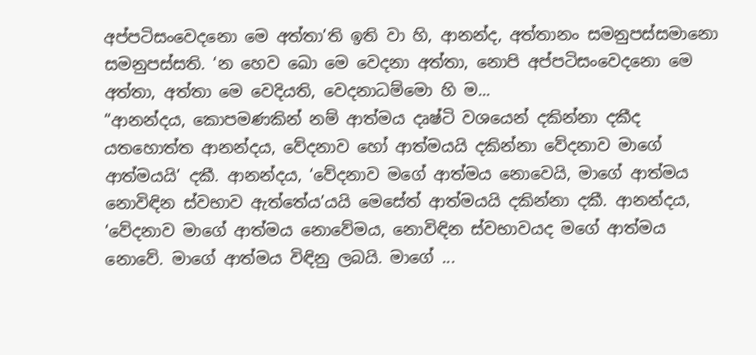අප්පටිසංවෙදනො මෙ අත්තා’ති ඉති වා හි, ආනන්ද, අත්තානං සමනුපස්සමානො සමනුපස්සති. ‘න හෙව ඛො මෙ වෙදනා අත්තා, නොපි අප්පටිසංවෙදනො මෙ අත්තා, අත්තා මෙ වෙදියති, වෙදනාධම්මො හි ම...
“ආනන්දය, කොපමණකින් නම් ආත්මය දෘෂ්ටි වශයෙන් දකින්නා දකීද යතහොත්ත ආනන්දය, වේදනාව හෝ ආත්මයයි දකින්නා වේදනාව මාගේ ආත්මයයි’ දකී. ආනන්දය, ‘වේදනාව මගේ ආත්මය නොවෙයි, මාගේ ආත්මය නොවිඳින ස්වභාව ඇත්තේය’යයි මෙසේත් ආත්මයයි දකින්නා දකී. ආනන්දය, ‘වේදනාව මාගේ ආත්මය නොවේමය, නොවිඳින ස්වභාවයද මගේ ආත්මය නොවේ. මාගේ ආත්මය විඳිනු ලබයි. මාගේ ...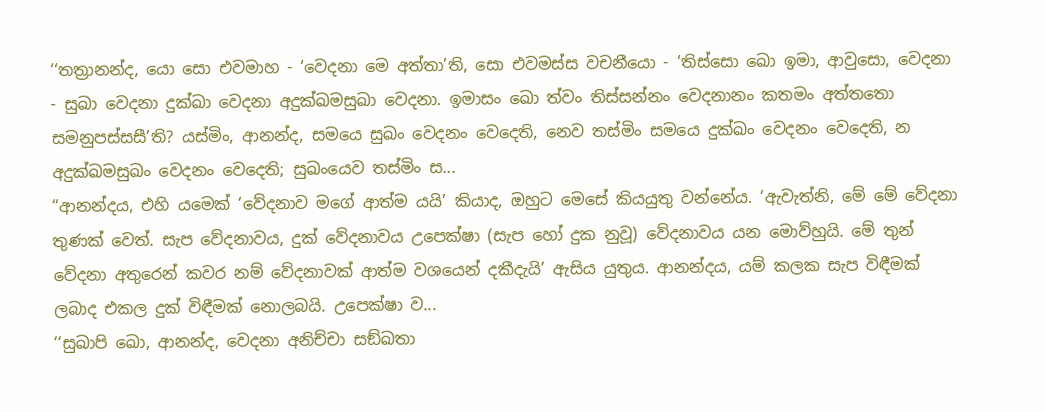‘‘තත්‍රානන්ද, යො සො එවමාහ - ‘වෙදනා මෙ අත්තා’ති, සො එවමස්ස වචනීයො - ‘තිස්සො ඛො ඉමා, ආවුසො, වෙදනා - සුඛා වෙදනා දුක්ඛා වෙදනා අදුක්ඛමසුඛා වෙදනා. ඉමාසං ඛො ත්වං තිස්සන්නං වෙදනානං කතමං අත්තතො සමනුපස්සසී’ති? යස්මිං, ආනන්ද, සමයෙ සුඛං වෙදනං වෙදෙති, නෙව තස්මිං සමයෙ දුක්ඛං වෙදනං වෙදෙති, න අදුක්ඛමසුඛං වෙදනං වෙදෙති; සුඛංයෙව තස්මිං ස...
“ආනන්දය, එහි යමෙක් ‘වේදනාව මගේ ආත්ම යයි’ කියාද, ඔහුට මෙසේ කියයුතු වන්නේය. ‘ඇවැත්නි, මේ මේ වේදනා තුණක් වෙත්. සැප වේදනාවය, දුක් වේදනාවය උපෙක්ෂා (සැප හෝ දුක නුවූ) වේදනාවය යන මොව්හුයි. මේ තුන් වේදනා අතුරෙන් කවර නම් වේදනාවක් ආත්ම වශයෙන් දකීදැයි’ ඇසිය යුතුය. ආනන්දය, යම් කලක සැප විඳීමක් ලබාද එකල දුක් විඳීමක් නොලබයි. උපෙක්ෂා ව...
‘‘සුඛාපි ඛො, ආනන්ද, වෙදනා අනිච්චා සඞ්ඛතා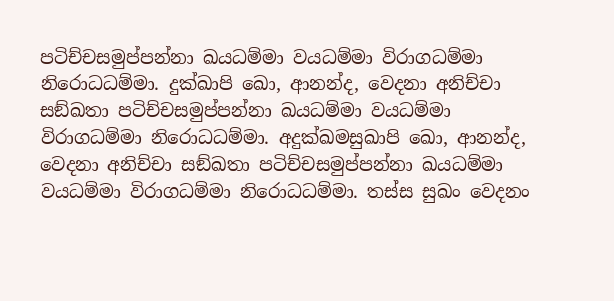පටිච්චසමුප්පන්නා ඛයධම්මා වයධම්මා විරාගධම්මා නිරොධධම්මා. දුක්ඛාපි ඛො, ආනන්ද, වෙදනා අනිච්චා සඞ්ඛතා පටිච්චසමුප්පන්නා ඛයධම්මා වයධම්මා විරාගධම්මා නිරොධධම්මා. අදුක්ඛමසුඛාපි ඛො, ආනන්ද, වෙදනා අනිච්චා සඞ්ඛතා පටිච්චසමුප්පන්නා ඛයධම්මා වයධම්මා විරාගධම්මා නිරොධධම්මා. තස්ස සුඛං වෙදනං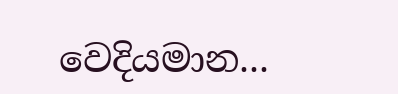වෙදියමාන...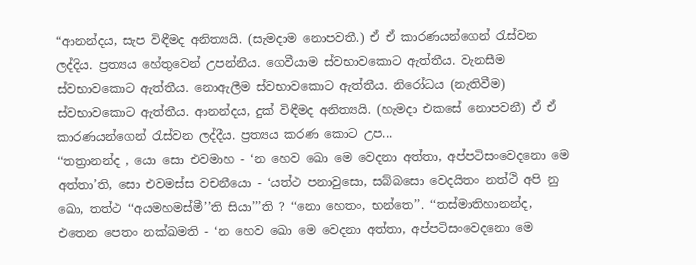“ආනන්දය, සැප විඳීමද අනිත්‍යයි. (සැමදාම නොපවතී.) ඒ ඒ කාරණයන්ගෙන් රැස්වන ලද්දිය. ප්‍රත්‍යය හේතුවෙන් උපන්නීය. ගෙවීයාම ස්වභාවකොට ඇත්තීය. වැනසීම ස්වභාවකොට ඇත්තීය. නොඇලීම ස්වභාවකොට ඇත්තීය. නිරෝධය (නැතිවීම) ස්වභාවකොට ඇත්තීය. ආනන්දය, දුක් විඳීමද අනිත්‍යයි. (හැමදා එකසේ නොපවනී) ඒ ඒ කාරණයන්ගෙන් රැස්වන ලද්දීය. ප්‍රත්‍යය කරණ කොට උප...
‘‘තත්‍රානන්ද , යො සො එවමාහ - ‘න හෙව ඛො මෙ වෙදනා අත්තා, අප්පටිසංවෙදනො මෙ අත්තා’ති, සො එවමස්ස වචනීයො - ‘යත්ථ පනාවුසො, සබ්බසො වෙදයිතං නත්ථි අපි නු ඛො, තත්ථ ‘‘අයමහමස්මී’’ති සියා’’’ති ? ‘‘නො හෙතං, භන්තෙ’’. ‘‘තස්මාතිහානන්ද, එතෙන පෙතං නක්ඛමති - ‘න හෙව ඛො මෙ වෙදනා අත්තා, අප්පටිසංවෙදනො මෙ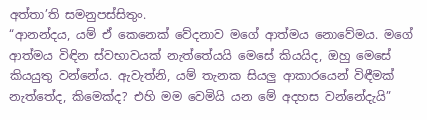අත්තා’ති සමනුපස්සිතුං.
“ආනන්දය, යම් ඒ කෙනෙක් වේදනාව මගේ ආත්මය නොවේමය. මගේ ආත්මය විඳින ස්වභාවයක් නැත්තේයයි මෙසේ කියයිද, ඔහු මෙසේ කියයුතු වන්නේය. ඇවැත්නි, යම් තැනක සියලු ආකාරයෙන් විඳීමක් නැත්තේද, කිමෙක්ද? එහි මම වෙමියි යන මේ අදහස වන්නේදැයි”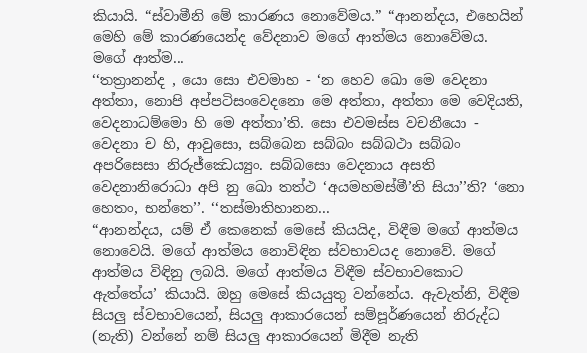කියායි. “ස්වාමීනි මේ කාරණය නොවේමය.” “ආනන්දය, එහෙයින් මෙහි මේ කාරණයෙන්ද වේදනාව මගේ ආත්මය නොවේමය. මගේ ආත්ම...
‘‘තත්‍රානන්ද , යො සො එවමාහ - ‘න හෙව ඛො මෙ වෙදනා අත්තා, නොපි අප්පටිසංවෙදනො මෙ අත්තා, අත්තා මෙ වෙදියති, වෙදනාධම්මො හි මෙ අත්තා’ති. සො එවමස්ස වචනීයො - වෙදනා ච හි, ආවුසො, සබ්බෙන සබ්බං සබ්බථා සබ්බං අපරිසෙසා නිරුජ්ඣෙය්‍යුං. සබ්බසො වෙදනාය අසති වෙදනානිරොධා අපි නු ඛො තත්ථ ‘අයමහමස්මී’ති සියා’’ති? ‘නො හෙතං, භන්තෙ’’. ‘‘තස්මාතිහානන...
“ආනන්දය, යම් ඒ කෙනෙක් මෙසේ කියයිද, විඳීම මගේ ආත්මය නොවෙයි. මගේ ආත්මය නොවිඳින ස්වභාවයද නොවේ. මගේ ආත්මය විඳිනු ලබයි. මගේ ආත්මය විඳීම ස්වභාවකොට ඇත්තේය’ කියායි. ඔහු මෙසේ කියයුතු වන්නේය. ඇවැත්නි, විඳීම සියලු ස්වභාවයෙන්, සියලු ආකාරයෙන් සම්පූර්ණයෙන් නිරුද්ධ (නැති) වන්නේ නම් සියලු ආකාරයෙන් මිදීම නැති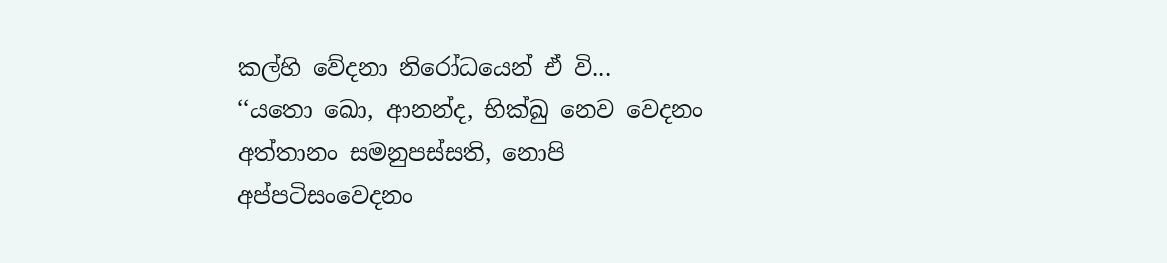කල්හි වේදනා නිරෝධයෙන් ඒ වි...
‘‘යතො ඛො, ආනන්ද, භික්ඛු නෙව වෙදනං අත්තානං සමනුපස්සති, නොපි අප්පටිසංවෙදනං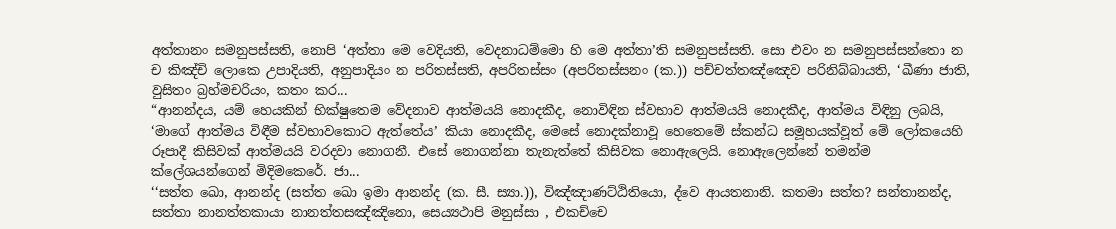අත්තානං සමනුපස්සති, නොපි ‘අත්තා මෙ වෙදියති, වෙදනාධම්මො හි මෙ අත්තා’ති සමනුපස්සති. සො එවං න සමනුපස්සන්තො න ච කිඤ්චි ලොකෙ උපාදියති, අනුපාදියං න පරිතස්සති, අපරිතස්සං (අපරිතස්සනං (ක.)) පච්චත්තඤ්ඤෙව පරිනිබ්බායති, ‘ඛීණා ජාති, වුසිතං බ්‍රහ්මචරියං, කතං කර...
“ආනන්දය, යම් හෙයකින් භික්ෂුතෙම වේදනාව ආත්මයයි නොදකීද, නොවිඳින ස්වභාව ආත්මයයි නොදකීද, ආත්මය විඳිනු ලබයි, ‘මාගේ ආත්මය විඳීම ස්වභාවකොට ඇත්තේය’ කියා නොදකීද, මෙසේ නොදක්නාවූ හෙතෙමේ ස්කන්ධ සමූහයක්වූත් මේ ලෝකයෙහි රූපාදී කිසිවක් ආත්මයයි වරදවා නොගනී. එසේ නොගන්නා තැනැත්තේ කිසිවක නොඇලෙයි. නොඇලෙන්නේ තමන්ම ක්ලේශයන්ගෙන් මිදිමකෙරේ. ජා...
‘‘සත්ත ඛො, ආනන්ද (සත්ත ඛො ඉමා ආනන්ද (ක. සී. ස්‍යා.)), විඤ්ඤාණට්ඨිතියො, ද්වෙ ආයතනානි. කතමා සත්ත? සන්තානන්ද, සත්තා නානත්තකායා නානත්තසඤ්ඤිනො, සෙය්‍යථාපි මනුස්සා , එකච්චෙ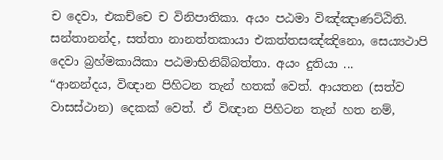ච දෙවා, එකච්චෙ ච විනිපාතිකා. අයං පඨමා විඤ්ඤාණට්ඨිති. සන්තානන්ද, සත්තා නානත්තකායා එකත්තසඤ්ඤිනො, සෙය්‍යථාපි දෙවා බ්‍රහ්මකායිකා පඨමාභිනිබ්බත්තා. අයං දුතියා ...
“ආනන්දය, විඥාන පිහිටන තැන් හතක් වෙත්. ආයතන (සත්ව වාසස්ථාන) දෙකක් වෙත්. ඒ විඥාන පිහිටන තැන් හත නම්,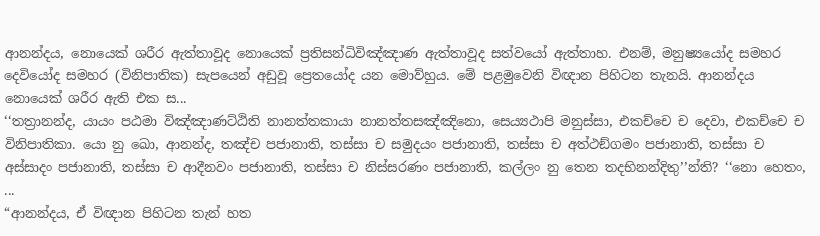ආනන්දය, නොයෙක් ශරීර ඇත්තාවූද නොයෙක් ප්‍රතිසන්ධිවිඤ්ඤාණ ඇත්තාවූද සත්වයෝ ඇත්තාහ. එනම්, මනුෂ්‍යයෝද සමහර දෙවියෝද සමහර (විනිපාතික) සැපයෙන් අඩුවූ ප්‍රෙතයෝද යන මොව්හුය. මේ පළමුවෙනි විඥාන පිහිටන තැනයි. ආනන්දය නොයෙක් ශරීර ඇති එක ස...
‘‘තත්‍රානන්ද, යායං පඨමා විඤ්ඤාණට්ඨිති නානත්තකායා නානත්තසඤ්ඤිනො, සෙය්‍යථාපි මනුස්සා, එකච්චෙ ච දෙවා, එකච්චෙ ච විනිපාතිකා. යො නු ඛො, ආනන්ද, තඤ්ච පජානාති, තස්සා ච සමුදයං පජානාති, තස්සා ච අත්ථඞ්ගමං පජානාති, තස්සා ච අස්සාදං පජානාති, තස්සා ච ආදීනවං පජානාති, තස්සා ච නිස්සරණං පජානාති, කල්ලං නු තෙන තදභිනන්දිතු’’න්ති? ‘‘නො හෙතං, ...
“ආනන්දය, ඒ විඥාන පිහිටන තැන් හත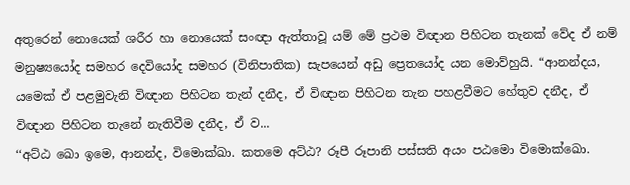අතුරෙන් නොයෙක් ශරීර හා නොයෙක් සංඥා ඇත්තාවූ යම් මේ ප්‍රථම විඥාන පිහිටන තැනක් වේද ඒ නම් මනුෂ්‍යයෝද සමහර දෙවියෝද සමහර (විනිපාතික) සැපයෙන් අඩු ප්‍රෙතයෝද යන මොව්හුයි. “ආනන්දය, යමෙක් ඒ පළමුවැනි විඥාන පිහිටන තැන් දනීද, ඒ විඥාන පිහිටන තැන පහළවීමට හේතුව දනීද, ඒ විඥාන පිහිටන තැනේ නැතිවීම දනීද, ඒ ව...
‘‘අට්ඨ ඛො ඉමෙ, ආනන්ද, විමොක්ඛා. කතමෙ අට්ඨ? රූපී රූපානි පස්සති අයං පඨමො විමොක්ඛො.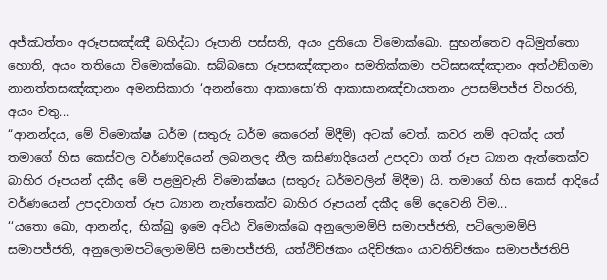අජ්ඣත්තං අරූපසඤ්ඤී බහිද්ධා රූපානි පස්සති, අයං දුතියො විමොක්ඛො. සුභන්තෙව අධිමුත්තො හොති, අයං තතියො විමොක්ඛො. සබ්බසො රූපසඤ්ඤානං සමතික්කමා පටිඝසඤ්ඤානං අත්ථඞ්ගමා නානත්තසඤ්ඤානං අමනසිකාරා ‘අනන්තො ආකාසො’ති ආකාසානඤ්චායතනං උපසම්පජ්ජ විහරති, අයං චතු...
“ආනන්දය, මේ විමොක්ෂ ධර්ම (සතුරු ධර්ම කෙරෙන් මිදීම්) අටක් වෙත්. කවර නම් අටක්ද යත් තමාගේ හිස කෙස්වල වර්ණාදියෙන් ලබනලද නීල කසිණාදියෙන් උපදවා ගත් රූප ධ්‍යාන ඇත්තෙක්ව බාහිර රූපයන් දකීද මේ පළමුවැනි විමොක්ෂය (සතුරු ධර්මවලින් මිදීම) යි. තමාගේ හිස කෙස් ආදියේ වර්ණයෙන් උපදවාගත් රූප ධ්‍යාන නැත්තෙක්ව බාහිර රූපයන් දකීද මේ දෙවෙනි විම...
‘‘යතො ඛො, ආනන්ද, භික්ඛු ඉමෙ අට්ඨ විමොක්ඛෙ අනුලොමම්පි සමාපජ්ජති, පටිලොමම්පි සමාපජ්ජති, අනුලොමපටිලොමම්පි සමාපජ්ජති, යත්ථිච්ඡකං යදිච්ඡකං යාවතිච්ඡකං සමාපජ්ජතිපි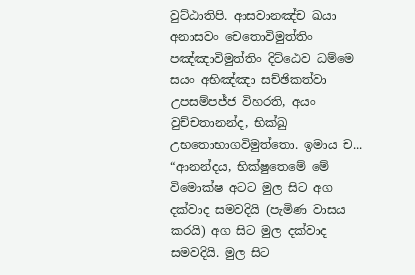වුට්ඨාතිපි. ආසවානඤ්ච ඛයා අනාසවං චෙතොවිමුත්තිං පඤ්ඤාවිමුත්තිං දිට්ඨෙව ධම්මෙ සයං අභිඤ්ඤා සච්ඡිකත්වා උපසම්පජ්ජ විහරති, අයං වුච්චතානන්ද, භික්ඛු උභතොභාගවිමුත්තො. ඉමාය ච...
“ආනන්දය, භික්ෂුතෙමේ මේ විමොක්ෂ අටට මුල සිට අග දක්වාද සමවදියි (පැමිණ වාසය කරයි) අග සිට මුල දක්වාද සමවදියි. මුල සිට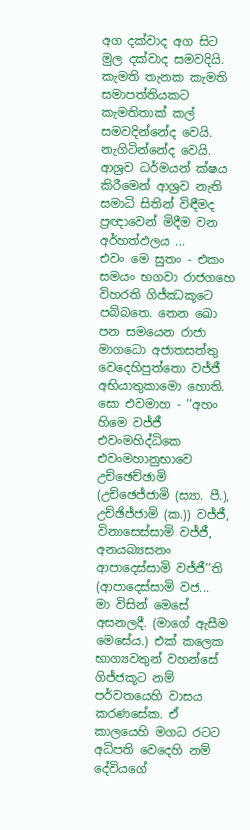අග දක්වාද අග සිට මුල දක්වාද සමවදියි. කැමති තැනක කැමති සමාපත්තියකට කැමතිතාක් කල් සමවදින්නේද වෙයි. නැගිටින්නේද වෙයි. ආශ්‍රව ධර්මයන් ක්ෂය කිරීමෙන් ආශ්‍රව නැති සමාධි සිතින් විඳීමද ප්‍රඥාවෙන් මිදීම වන අර්හත්ඵලය ...
එවං මෙ සුතං - එකං සමයං භගවා රාජගහෙ විහරති ගිජ්ඣකූටෙ පබ්බතෙ. තෙන ඛො පන සමයෙන රාජා මාගධො අජාතසත්තු වෙදෙහිපුත්තො වජ්ජී අභියාතුකාමො හොති. සො එවමාහ - ‘‘අහං හිමෙ වජ්ජී එවංමහිද්ධිකෙ එවංමහානුභාවෙ උච්ඡෙච්ඡාමි (උච්ඡෙජ්ජාමි (ස්‍යා. පී.), උච්ඡිජ්ජාමි (ක.)) වජ්ජී, විනාසෙස්සාමි වජ්ජී, අනයබ්‍යසනං ආපාදෙස්සාමි වජ්ජී’’ති (ආපාදෙස්සාමි වජ...
මා විසින් මෙසේ අසනලදී. (මාගේ ඇසීම මෙසේය.) එක් කලෙක භාග්‍යවතුන් වහන්සේ ගිජ්ජකූට නම් පර්වතයෙහි වාසය කරණසේක. ඒ කාලයෙහි මගධ රටට අධිපති වෙදෙහි නම් දේවියගේ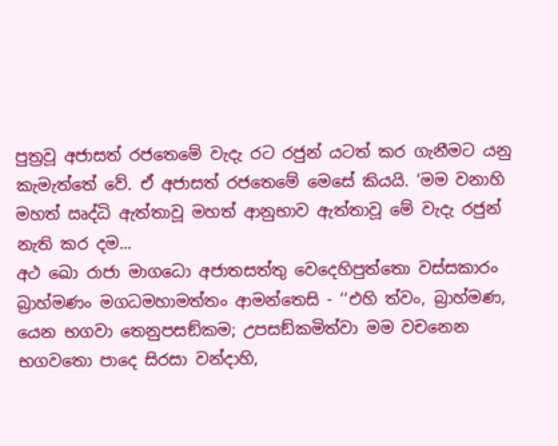පුත්‍රවූ අජාසත් රජතෙමේ වැදැ රට රජුන් යටත් කර ගැනීමට යනු කැමැත්තේ වේ. ඒ අජාසත් රජතෙමේ මෙසේ කියයි. ‘මම වනාහි මහත් ඍද්ධි ඇත්තාවූ මහත් ආනුභාව ඇත්තාවූ මේ වැදැ රජුන් නැති කර දම...
අථ ඛො රාජා මාගධො අජාතසත්තු වෙදෙහිපුත්තො වස්සකාරං බ්‍රාහ්මණං මගධමහාමත්තං ආමන්තෙසි - ‘‘එහි ත්වං, බ්‍රාහ්මණ, යෙන භගවා තෙනුපසඞ්කම; උපසඞ්කමිත්වා මම වචනෙන භගවතො පාදෙ සිරසා වන්දාහි,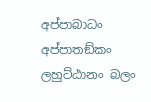අප්පාබාධං අප්පාතඞ්කං ලහුට්ඨානං බලං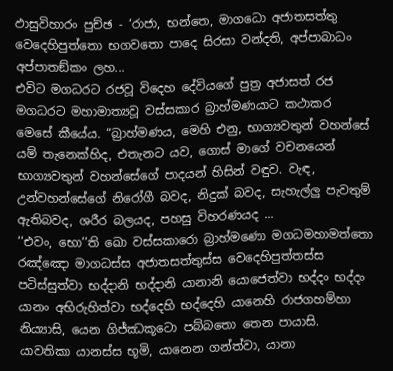ඵාසුවිහාරං පුච්ඡ - ‘රාජා, භන්තෙ, මාගධො අජාතසත්තු වෙදෙහිපුත්තො භගවතො පාදෙ සිරසා වන්දති, අප්පාබාධං අප්පාතඞ්කං ලහ...
එවිට මගධරට රජවූ විදෙහ දේවියගේ පුත්‍ර අජාසත් රජ මගධරට මහාමාත්‍යවූ වස්සකාර බ්‍රාහ්මණයාට කථාකර මෙසේ කීයේය. “බ්‍රාහ්මණය, මෙහි එනු, භාග්‍යවතුන් වහන්සේ යම් තැනෙක්හිද, එතැනට යව, ගොස් මාගේ වචනයෙන් භාග්‍යවතුන් වහන්සේගේ පාදයන් හිසින් වඳුව. වැඳ, උන්වහන්සේගේ නිරෝගී බවද, නිදුක් බවද, සැහැල්ලු පැවතුම් ඇතිබවද, ශරීර බලයද, පහසු විහරණයද ...
‘‘එවං, භො’’ති ඛො වස්සකාරො බ්‍රාහ්මණො මගධමහාමත්තො රඤ්ඤො මාගධස්ස අජාතසත්තුස්ස වෙදෙහිපුත්තස්ස පටිස්සුත්වා භද්දානි භද්දානි යානානි යොජෙත්වා භද්දං භද්දං යානං අභිරුහිත්වා භද්දෙහි භද්දෙහි යානෙහි රාජගහම්හා නිය්‍යාසි, යෙන ගිජ්ඣකූටො පබ්බතො තෙන පායාසි. යාවතිකා යානස්ස භූමි, යානෙන ගන්ත්වා, යානා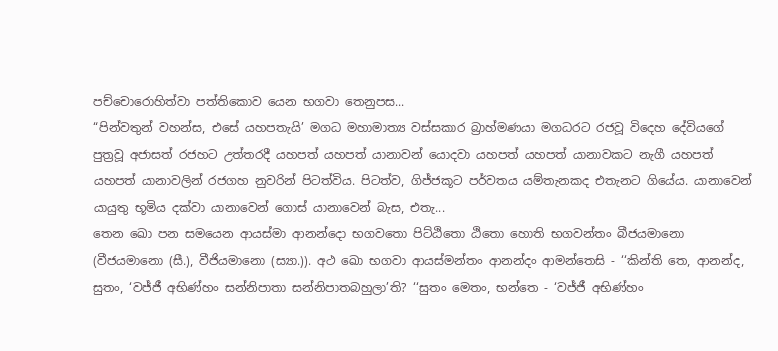පච්චොරොහිත්වා පත්තිකොව යෙන භගවා තෙනුපස...
“පින්වතුන් වහන්ස, එසේ යහපතැයි’ මගධ මහාමාත්‍ය වස්සකාර බ්‍රාහ්මණයා මගධරට රජවූ විදෙහ දේවියගේ පුත්‍රවූ අජාසත් රජහට උත්තරදී යහපත් යහපත් යානාවන් යොදවා යහපත් යහපත් යානාවකට නැගී යහපත් යහපත් යානාවලින් රජගහ නුවරින් පිටත්විය. පිටත්ව, ගිජ්ජකූට පර්වතය යම්තැනකද එතැනට ගියේය. යානාවෙන් යායුතු භූමිය දක්වා යානාවෙන් ගොස් යානාවෙන් බැස, එතැ...
තෙන ඛො පන සමයෙන ආයස්මා ආනන්දො භගවතො පිට්ඨිතො ඨිතො හොති භගවන්තං බීජයමානො (වීජයමානො (සී.), වීජියමානො (ස්‍යා.)). අථ ඛො භගවා ආයස්මන්තං ආනන්දං ආමන්තෙසි - ‘‘කින්ති තෙ, ආනන්ද, සුතං, ‘වජ්ජී අභිණ්හං සන්නිපාතා සන්නිපාතබහුලා’ති? ‘‘සුතං මෙතං, භන්තෙ - ‘වජ්ජී අභිණ්හං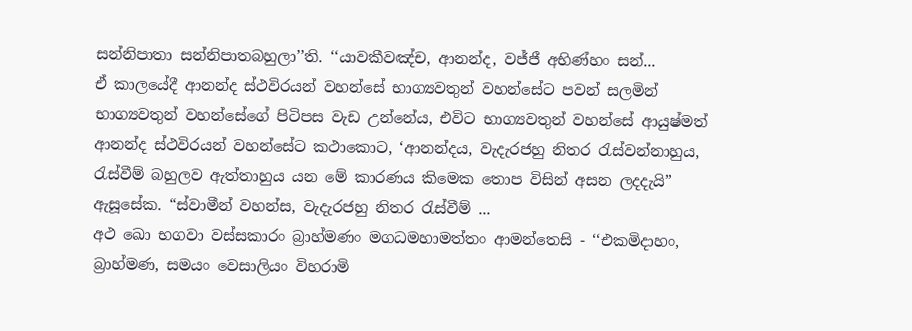සන්නිපාතා සන්නිපාතබහුලා’’ති. ‘‘යාවකීවඤ්ච, ආනන්ද, වජ්ජී අභිණ්හං සන්...
ඒ කාලයේදී ආනන්ද ස්ථවිරයන් වහන්සේ භාග්‍යවතුන් වහන්සේට පවන් සලමින් භාග්‍යවතුන් වහන්සේගේ පිටිපස වැඩ උන්නේය, එවිට භාග්‍යවතුන් වහන්සේ ආයුෂ්මත් ආනන්ද ස්ථවිරයන් වහන්සේට කථාකොට, ‘ආනන්දය, වැදැරජහු නිතර රැස්වන්නාහුය, රැස්වීම් බහුලව ඇත්තාහුය යන මේ කාරණය කිමෙක තොප විසින් අසන ලදදැයි” ඇසූසේක. “ස්වාමීන් වහන්ස, වැදැරජහු නිතර රැස්වීම් ...
අථ ඛො භගවා වස්සකාරං බ්‍රාහ්මණං මගධමහාමත්තං ආමන්තෙසි - ‘‘එකමිදාහං, බ්‍රාහ්මණ, සමයං වෙසාලියං විහරාමි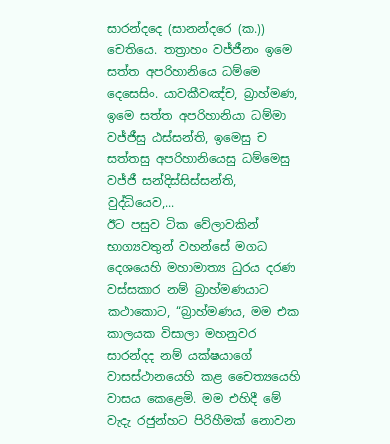සාරන්දදෙ (සානන්දරෙ (ක.)) චෙතියෙ. තත්‍රාහං වජ්ජීනං ඉමෙ සත්ත අපරිහානියෙ ධම්මෙ දෙසෙසිං. යාවකීවඤ්ච, බ්‍රාහ්මණ, ඉමෙ සත්ත අපරිහානියා ධම්මා වජ්ජීසු ඨස්සන්ති, ඉමෙසු ච සත්තසු අපරිහානියෙසු ධම්මෙසු වජ්ජී සන්දිස්සිස්සන්ති, වුද්ධියෙව,...
ඊට පසුව ටික වේලාවකින් භාග්‍යවතුන් වහන්සේ මගධ දෙශයෙහි මහාමාත්‍ය ධුරය දරණ වස්සකාර නම් බ්‍රාහ්මණයාට කථාකොට, “බ්‍රාහ්මණය, මම එක කාලයක විසාලා මහනුවර සාරන්දද නම් යක්ෂයාගේ වාසස්ථානයෙහි කළ චෛත්‍යයෙහි වාසය කෙළෙමි. මම එහිදී මේ වැදැ රජුන්හට පිරිහීමක් නොවන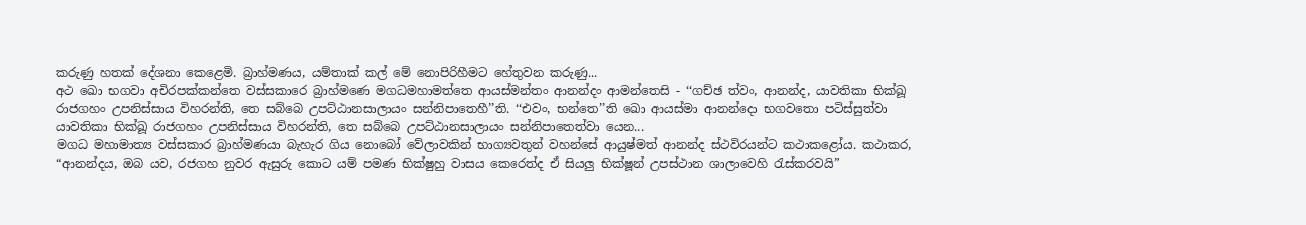කරුණු හතක් දේශනා කෙළෙමි. බ්‍රාහ්මණය, යම්තාක් කල් මේ නොපිරිහීමට හේතුවන කරුණු...
අථ ඛො භගවා අචිරපක්කන්තෙ වස්සකාරෙ බ්‍රාහ්මණෙ මගධමහාමත්තෙ ආයස්මන්තං ආනන්දං ආමන්තෙසි - ‘‘ගච්ඡ ත්වං, ආනන්ද, යාවතිකා භික්ඛූ රාජගහං උපනිස්සාය විහරන්ති, තෙ සබ්බෙ උපට්ඨානසාලායං සන්නිපාතෙහී’’ති. ‘‘එවං, භන්තෙ’’ති ඛො ආයස්මා ආනන්දො භගවතො පටිස්සුත්වා යාවතිකා භික්ඛූ රාජගහං උපනිස්සාය විහරන්ති, තෙ සබ්බෙ උපට්ඨානසාලායං සන්නිපාතෙත්වා යෙන...
මගධ මහාමාත්‍ය වස්සකාර බ්‍රාහ්මණයා බැහැර ගිය නොබෝ වේලාවකින් භාග්‍යවතුන් වහන්සේ ආයුෂ්මත් ආනන්ද ස්ථවිරයන්ට කථාකළෝය. කථාකර, “ආනන්දය, ඔබ යව, රජගහ නුවර ඇසුරු කොට යම් පමණ භික්ෂුහු වාසය කෙරෙත්ද ඒ සියලු භික්ෂූන් උපස්ථාන ශාලාවෙහි රැස්කරවයි”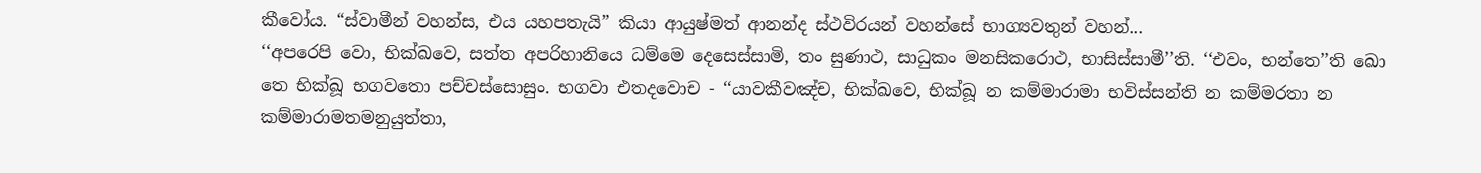කීවෝය. “ස්වාමීන් වහන්ස, එය යහපතැයි” කියා ආයුෂ්මත් ආනන්ද ස්ථවිරයන් වහන්සේ භාග්‍යවතුන් වහන්...
‘‘අපරෙපි වො, භික්ඛවෙ, සත්ත අපරිහානියෙ ධම්මෙ දෙසෙස්සාමි, තං සුණාථ, සාධුකං මනසිකරොථ, භාසිස්සාමී’’ති. ‘‘එවං, භන්තෙ’’ති ඛො තෙ භික්ඛූ භගවතො පච්චස්සොසුං. භගවා එතදවොච - ‘‘යාවකීවඤ්ච, භික්ඛවෙ, භික්ඛූ න කම්මාරාමා භවිස්සන්ති න කම්මරතා න කම්මාරාමතමනුයුත්තා,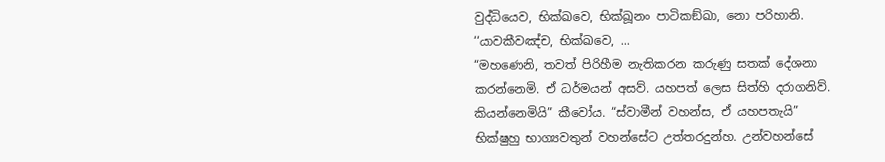වුද්ධියෙව, භික්ඛවෙ, භික්ඛූනං පාටිකඞ්ඛා, නො පරිහානි. ‘‘යාවකීවඤ්ච, භික්ඛවෙ, ...
“මහණෙනි, තවත් පිරිහීම නැතිකරන කරුණු සතක් දේශනා කරන්නෙමි. ඒ ධර්මයන් අසව්. යහපත් ලෙස සිත්හි දරාගනිව්. කියන්නෙමියි” කීවෝය. “ස්වාමීන් වහන්ස, ඒ යහපතැයි” භික්ෂුහු භාග්‍යවතුන් වහන්සේට උත්තරදුන්හ. උන්වහන්සේ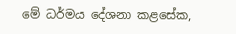මේ ධර්මය දේශනා කළසේක,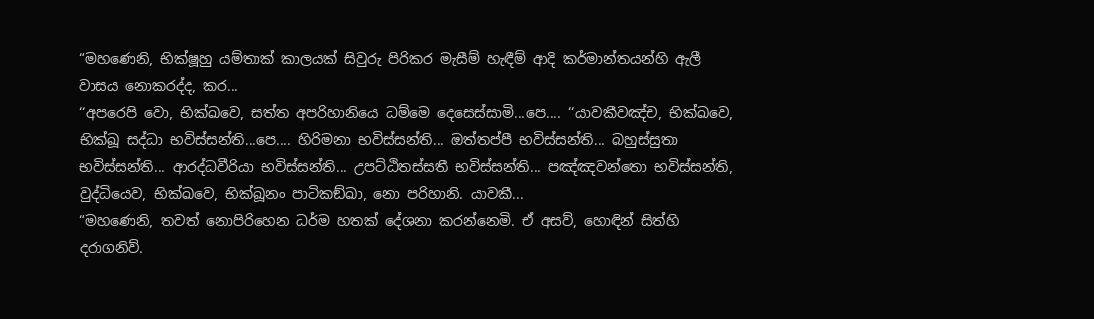“මහණෙනි, භික්ෂූහු යම්තාක් කාලයක් සිවුරු පිරිකර මැසීම් හැඳීම් ආදි කර්මාන්තයන්හි ඇලී වාසය නොකරද්ද, කර...
‘‘අපරෙපි වො, භික්ඛවෙ, සත්ත අපරිහානියෙ ධම්මෙ දෙසෙස්සාමි...පෙ.... ‘‘යාවකීවඤ්ච, භික්ඛවෙ, භික්ඛූ සද්ධා භවිස්සන්ති...පෙ.... හිරිමනා භවිස්සන්ති... ඔත්තප්පී භවිස්සන්ති... බහුස්සුතා භවිස්සන්ති... ආරද්ධවීරියා භවිස්සන්ති... උපට්ඨිතස්සතී භවිස්සන්ති... පඤ්ඤවන්තො භවිස්සන්ති, වුද්ධියෙව, භික්ඛවෙ, භික්ඛූනං පාටිකඞ්ඛා, නො පරිහානි. යාවකී...
“මහණෙනි, තවත් නොපිරිහෙන ධර්ම හතක් දේශනා කරන්නෙමි. ඒ අසව්, හොඳින් සිත්හි දරාගනිව්.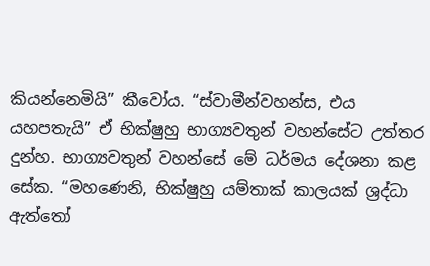කියන්නෙමියි” කීවෝය. “ස්වාමීන්වහන්ස, එය යහපතැයි” ඒ භික්ෂුහු භාග්‍යවතුන් වහන්සේට උත්තර දුන්හ. භාග්‍යවතුන් වහන්සේ මේ ධර්මය දේශනා කළ සේක. “මහණෙනි, භික්ෂුහු යම්තාක් කාලයක් ශ්‍රද්ධා ඇත්තෝ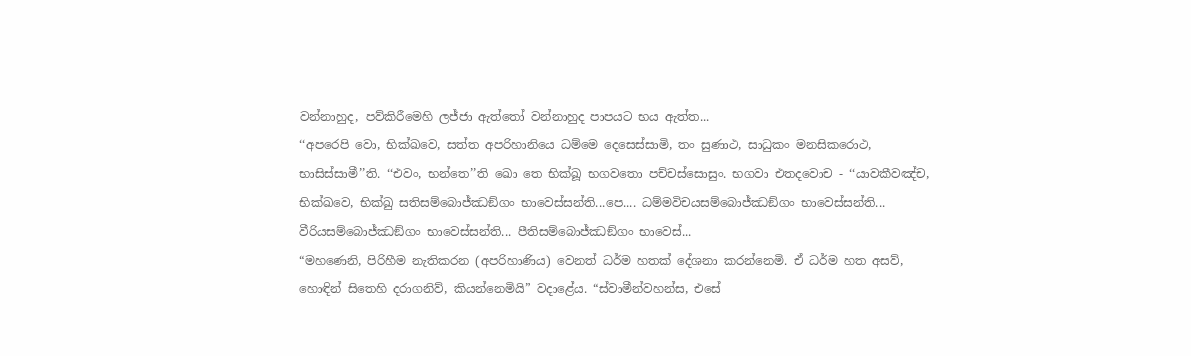වන්නාහුද, පව්කිරීමෙහි ලජ්ජා ඇත්තෝ වන්නාහුද පාපයට භය ඇත්ත...
‘‘අපරෙපි වො, භික්ඛවෙ, සත්ත අපරිහානියෙ ධම්මෙ දෙසෙස්සාමි, තං සුණාථ, සාධුකං මනසිකරොථ, භාසිස්සාමී’’ති. ‘‘එවං, භන්තෙ’’ති ඛො තෙ භික්ඛූ භගවතො පච්චස්සොසුං. භගවා එතදවොච - ‘‘යාවකීවඤ්ච, භික්ඛවෙ, භික්ඛු සතිසම්බොජ්ඣඞ්ගං භාවෙස්සන්ති...පෙ.... ධම්මවිචයසම්බොජ්ඣඞ්ගං භාවෙස්සන්ති... වීරියසම්බොජ්ඣඞ්ගං භාවෙස්සන්ති... පීතිසම්බොජ්ඣඞ්ගං භාවෙස්...
“මහණෙනි, පිරිහීම නැතිකරන (අපරිහාණිය) වෙනත් ධර්ම හතක් දේශනා කරන්නෙමි. ඒ ධර්ම හත අසව්, හොඳින් සිතෙහි දරාගනිව්, කියන්නෙමියි” වදාළේය. “ස්වාමීන්වහන්ස, එසේ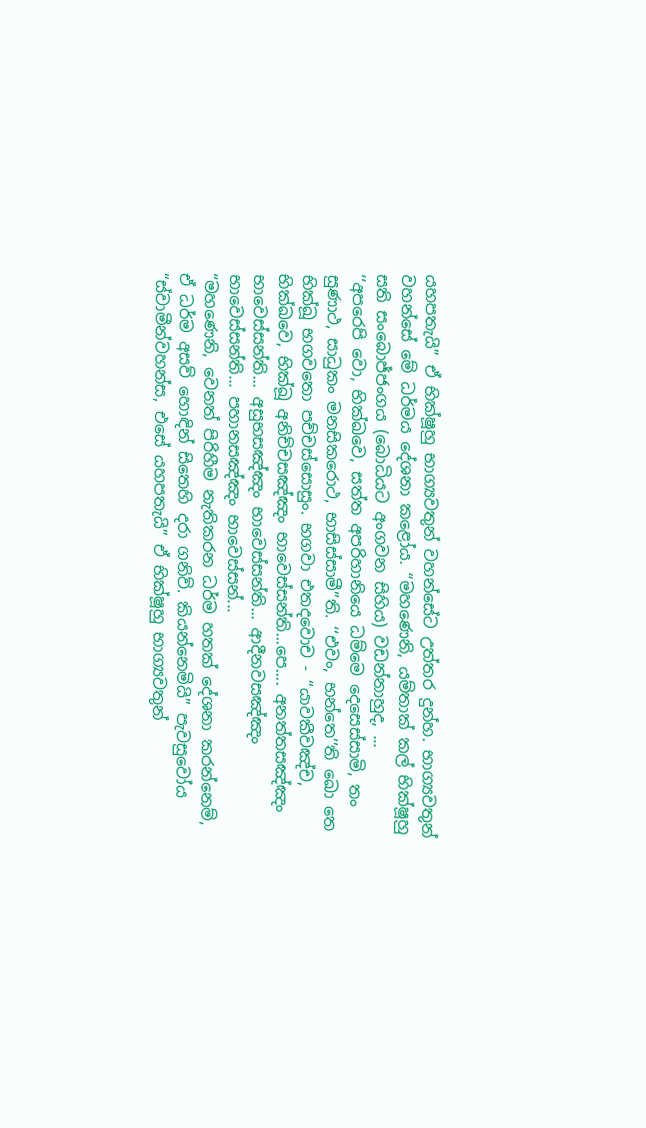යහපතැයි” ඒ භික්ෂූහු භාග්‍යවතුන් වහන්සේට උත්තර දුන්හ. භාග්‍යවතුන් වහන්සේ මේ ධර්මය දේශනා කළෝය. “මහණෙනි, යම්තාක් කල් භික්ෂූහු සති සංබොජ්ජංගය (බොධියට අංගවන සිහිය) වඩන්නාහුද, ...
‘‘අපරෙපි වො, භික්ඛවෙ, සත්ත අපරිහානියෙ ධම්මෙ දෙසෙස්සාමි, තං සුණාථ, සාධුකං මනසිකරොථ, භාසිස්සාමී’’ති. ‘‘එවං, භන්තෙ’’ති ඛො තෙ භික්ඛූ භගවතො පච්චස්සොසුං. භගවා එතදවොච - ‘‘යාවකීවඤ්ච, භික්ඛවෙ, භික්ඛූ අනිච්චසඤ්ඤං භාවෙස්සන්ති...පෙ.... අනත්තසඤ්ඤං භාවෙස්සන්ති... අසුභසඤ්ඤං භාවෙස්සන්ති... ආදීනවසඤ්ඤං භාවෙස්සන්ති... පහානසඤ්ඤං භාවෙස්සන්...
“මහණෙනි, වෙනත් පිරිහීම නැතිකරන ධර්ම හතක් දේශනා කරන්නෙම්, ඒ ධර්ම අසව් හොඳින් සිතෙහි දරා ගනිව්. කියන්නෙමියි” පැවසුවෝය “ස්වාමීන්වහන්ස, එසේ යහපතැයි” ඒ භික්ෂූහු භාග්‍යවතුන්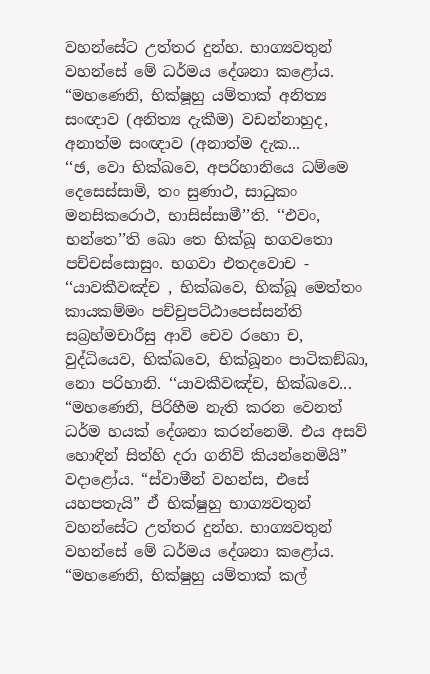වහන්සේට උත්තර දුන්හ. භාග්‍යවතුන් වහන්සේ මේ ධර්මය දේශනා කළෝය. “මහණෙනි, භික්ෂූහු යම්තාක් අනිත්‍ය සංඥාව (අනිත්‍ය දැකීම) වඩන්නාහුද, අනාත්ම සංඥාව (අනාත්ම දැක...
‘‘ඡ, වො භික්ඛවෙ, අපරිහානියෙ ධම්මෙ දෙසෙස්සාමි, තං සුණාථ, සාධුකං මනසිකරොථ, භාසිස්සාමී’’ති. ‘‘එවං, භන්තෙ’’ති ඛො තෙ භික්ඛූ භගවතො පච්චස්සොසුං. භගවා එතදවොච - ‘‘යාවකීවඤ්ච , භික්ඛවෙ, භික්ඛූ මෙත්තං කායකම්මං පච්චුපට්ඨාපෙස්සන්ති සබ්‍රහ්මචාරීසු ආවි චෙව රහො ච, වුද්ධියෙව, භික්ඛවෙ, භික්ඛූනං පාටිකඞ්ඛා, නො පරිහානි. ‘‘යාවකීවඤ්ච, භික්ඛවෙ...
“මහණෙනි, පිරිහීම නැති කරන වෙනත් ධර්ම හයක් දේශනා කරන්නෙමි. එය අසව් හොඳින් සිත්හි දරා ගනිව් කියන්නෙමියි” වදාළෝය. “ස්වාමීන් වහන්ස, එසේ යහපතැයි” ඒ භික්ෂුහු භාග්‍යවතුන් වහන්සේට උත්තර දුන්හ. භාග්‍යවතුන් වහන්සේ මේ ධර්මය දේශනා කළෝය. “මහණෙනි, භික්ෂුහු යම්තාක් කල්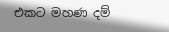එකට මහණ දම්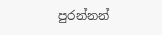පුරන්නන්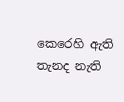කෙරෙහි ඇති තැනද නැති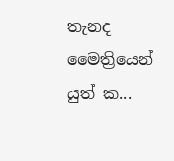තැනද මෛත්‍රියෙන් යුත් ක...